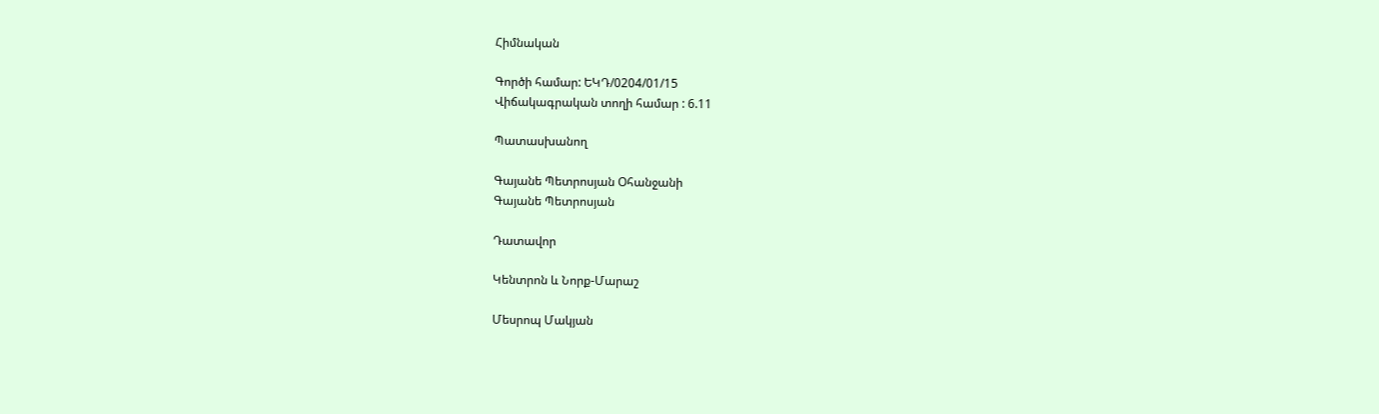Հիմնական

Գործի համար: ԵԿԴ/0204/01/15
Վիճակագրական տողի համար : 6.11

Պատասխանող

Գայանե Պետրոսյան Օհանջանի
Գայանե Պետրոսյան

Դատավոր

Կենտրոն և Նորք-Մարաշ

Մեսրոպ Մակյան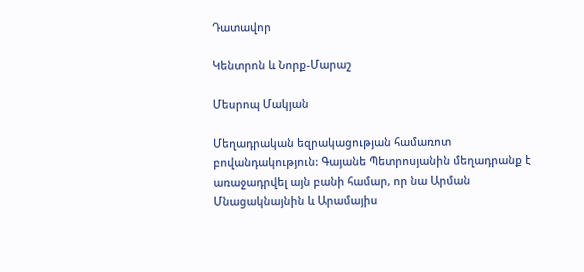Դատավոր

Կենտրոն և Նորք-Մարաշ

Մեսրոպ Մակյան

Մեղադրական եզրակացության համառոտ բովանդակություն: Գայանե Պետրոսյանին մեղադրանք է առաջադրվել այն բանի համար, որ նա Արման Մնացակնայնին և Արամայիս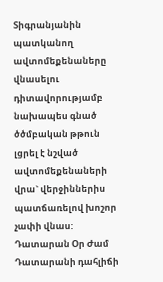Տիգրանյանին պատկանող ավտոմեքենաները վնասելու դիտավորությամբ նախապես գնած ծծմբական թթուն լցրել է նշված ավտոմեքենաների վրա` վերջիններիս պատճառելով խոշոր չափի վնաս:
Դատարան Օր Ժամ Դատարանի դահլիճի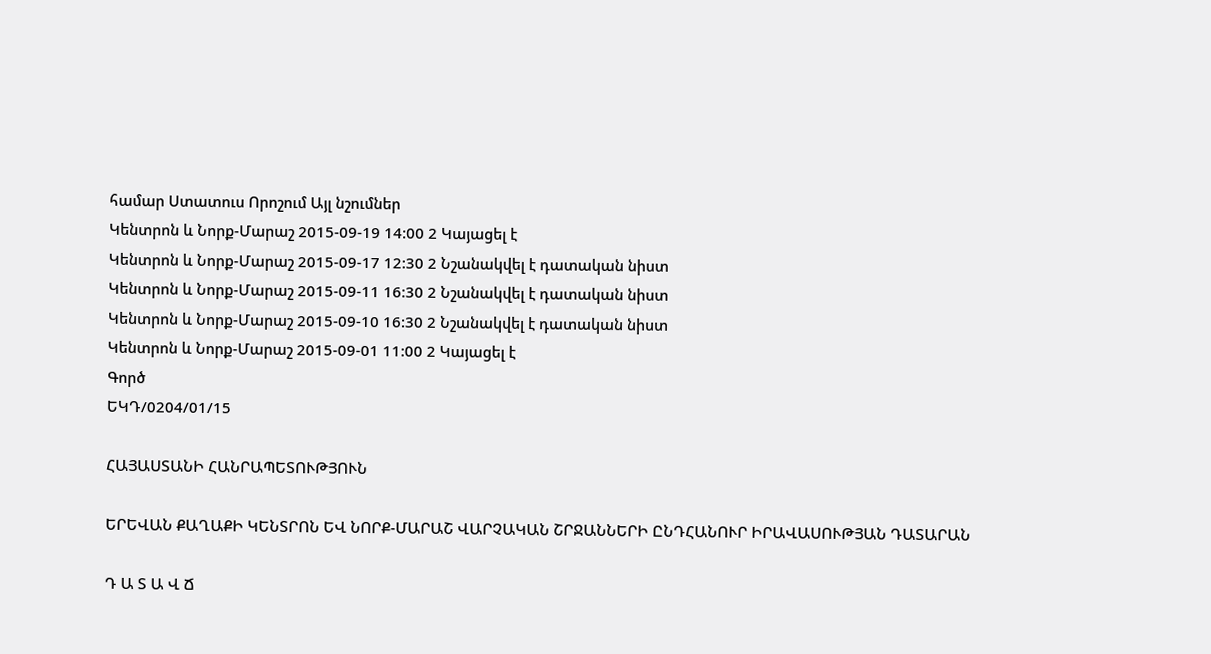համար Ստատուս Որոշում Այլ նշումներ
Կենտրոն և Նորք-Մարաշ 2015-09-19 14:00 2 Կայացել է
Կենտրոն և Նորք-Մարաշ 2015-09-17 12:30 2 Նշանակվել է դատական նիստ
Կենտրոն և Նորք-Մարաշ 2015-09-11 16:30 2 Նշանակվել է դատական նիստ
Կենտրոն և Նորք-Մարաշ 2015-09-10 16:30 2 Նշանակվել է դատական նիստ
Կենտրոն և Նորք-Մարաշ 2015-09-01 11:00 2 Կայացել է
Գործ
ԵԿԴ/0204/01/15

ՀԱՅԱՍՏԱՆԻ ՀԱՆՐԱՊԵՏՈՒԹՅՈՒՆ

ԵՐԵՎԱՆ ՔԱՂԱՔԻ ԿԵՆՏՐՈՆ ԵՎ ՆՈՐՔ-ՄԱՐԱՇ ՎԱՐՉԱԿԱՆ ՇՐՋԱՆՆԵՐԻ ԸՆԴՀԱՆՈՒՐ ԻՐԱՎԱՍՈՒԹՅԱՆ ԴԱՏԱՐԱՆ

Դ Ա Տ Ա Վ Ճ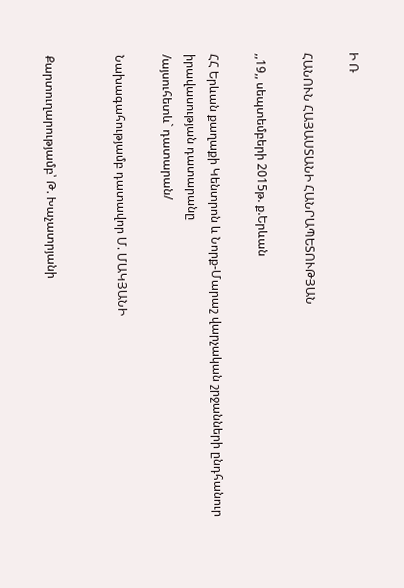Ի Ռ

ՀԱՆՈՒՆ ՀԱՅԱՍՏԱՆԻ ՀԱՆՐԱՊԵՏՈՒԹՅԱՆ

,,19,, սեպտեմբերի 2015թ. ք.Երևան

ՀՀ Երևան քաղաքի Կենտրոն և Նորք-Մարաշ վարչական շրջանների ընդհանուր իրավասության դատարանը
/այսուհետև` դատարան/

Նախագահությամբ դատավոր Մ. ՄԱԿՅԱՆԻ


Քարտուղարությամբ՝ Թ. Խաչատրյանի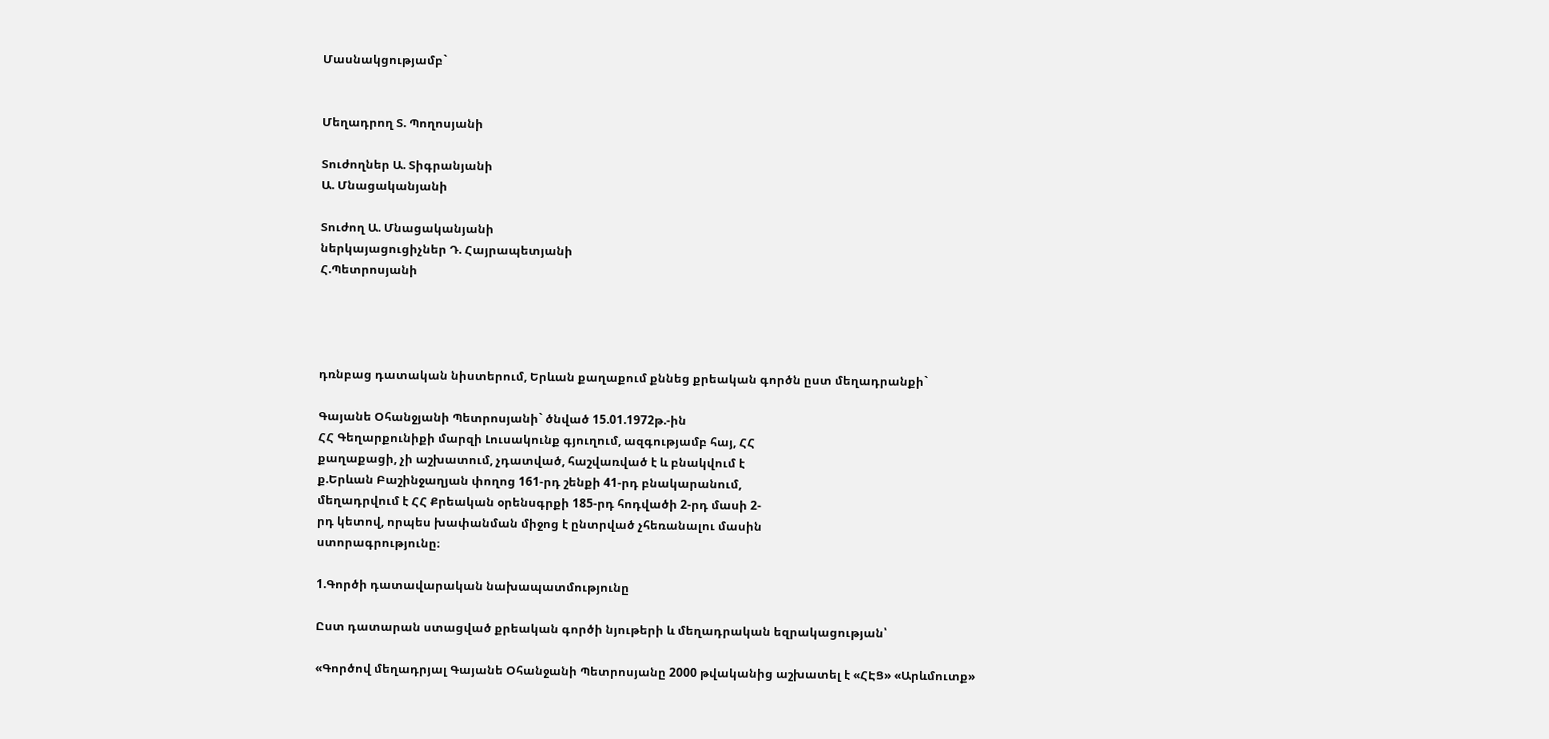Մասնակցությամբ`


Մեղադրող Տ. Պողոսյանի

Տուժողներ Ա. Տիգրանյանի
Ա. Մնացականյանի

Տուժող Ա. Մնացականյանի
ներկայացուցիչներ Դ. Հայրապետյանի
Հ.Պետրոսյանի




դռնբաց դատական նիստերում, Երևան քաղաքում քննեց քրեական գործն ըստ մեղադրանքի`

Գայանե Օհանջյանի Պետրոսյանի` ծնված 15.01.1972թ.-ին
ՀՀ Գեղարքունիքի մարզի Լուսակունք գյուղում, ազգությամբ հայ, ՀՀ
քաղաքացի, չի աշխատում, չդատված, հաշվառված է և բնակվում է
ք.Երևան Բաշինջաղյան փողոց 161-րդ շենքի 41-րդ բնակարանում,
մեղադրվում է ՀՀ Քրեական օրենսգրքի 185-րդ հոդվածի 2-րդ մասի 2-
րդ կետով, որպես խափանման միջոց է ընտրված չհեռանալու մասին
ստորագրությունը։

1.Գործի դատավարական նախապատմությունը

Ըստ դատարան ստացված քրեական գործի նյութերի և մեղադրական եզրակացության՝

«Գործով մեղադրյալ Գայանե Օհանջանի Պետրոսյանը 2000 թվականից աշխատել է «ՀԷՑ» «Արևմուտք»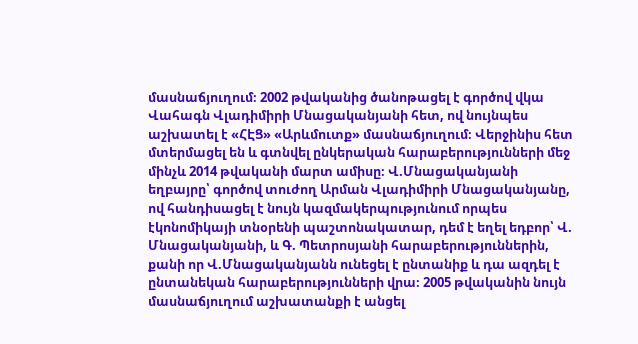մասնաճյուղում։ 2002 թվականից ծանոթացել է գործով վկա Վահագն Վլադիմիրի Մնացականյանի հետ, ով նույնպես աշխատել է «ՀԷՑ» «Արևմուտք» մասնաճյուղում։ Վերջինիս հետ մտերմացել են և գտնվել ընկերական հարաբերությունների մեջ մինչև 2014 թվականի մարտ ամիսը։ Վ.Մնացականյանի եղբայրը՝ գործով տուժող Արման Վլադիմիրի Մնացականյանը, ով հանդիսացել է նույն կազմակերպությունում որպես էկոնոմիկայի տնօրենի պաշտոնակատար, դեմ է եղել եդբոր՝ Վ. Մնացականյանի, և Գ. Պետրոսյանի հարաբերություններին, քանի որ Վ.Մնացականյանն ունեցել է ընտանիք և դա ազդել է ընտանեկան հարաբերությունների վրա։ 2005 թվականին նույն մասնաճյուղում աշխատանքի է անցել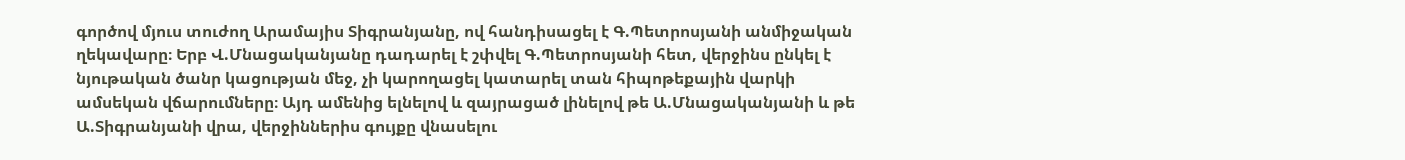գործով մյուս տուժող Արամայիս Տիգրանյանը, ով հանդիսացել է Գ.Պետրոսյանի անմիջական ղեկավարը։ Երբ Վ.Մնացականյանը դադարել է շփվել Գ.Պետրոսյանի հետ, վերջինս ընկել է նյութական ծանր կացության մեջ, չի կարողացել կատարել տան հիպոթեքային վարկի ամսեկան վճարումները։ Այդ ամենից ելնելով և զայրացած լինելով թե Ա.Մնացականյանի և թե Ա.Տիգրանյանի վրա, վերջիններիս գույքը վնասելու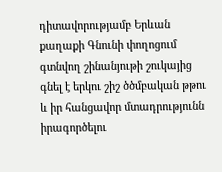դիտավորությամբ Երևան քաղաքի Գնունի փողոցում գտնվող շինանյութի շուկայից գնել է երկու շիշ ծծմբական թթու և իր հանցավոր մտադրությունն իրագործելու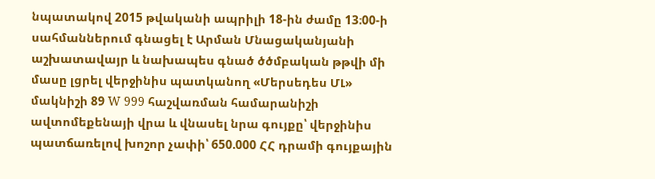նպատակով 2015 թվականի ապրիլի 18-ին ժամը 13։00-ի սահմաններում գնացել է Արման Մնացականյանի աշխատավայր և նախապես գնած ծծմբական թթվի մի մասը լցրել վերջինիս պատկանող «Մերսեդես ՄԼ» մակնիշի 89 W 999 հաշվառման համարանիշի ավտոմեքենայի վրա և վնասել նրա գույքը՝ վերջինիս պատճառելով խոշոր չափի՝ 650.000 ՀՀ դրամի գույքային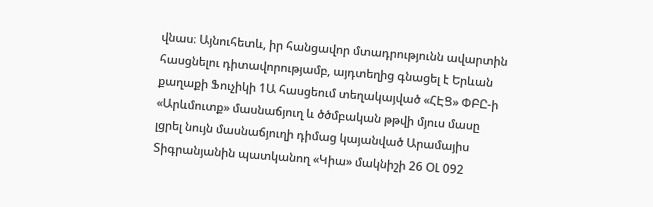վնաս։ Այնուհետև, իր հանցավոր մտադրությունն ավարտին հասցնելու դիտավորությամբ, այդտեղից գնացել է Երևան քաղաքի Ֆուչիկի 1Ա հասցեում տեղակայված «ՀԷՑ» ՓԲԸ-ի «Արևմուտք» մասնաճյուղ և ծծմբական թթվի մյուս մասը լցրել նույն մասնաճյուղի դիմաց կայանված Արամայիս Տիգրանյանին պատկանող «Կիա» մակնիշի 26 ՕԼ 092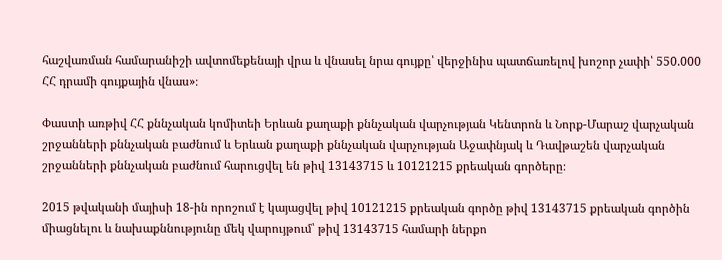հաշվառման համարանիշի ավտոմեքենայի վրա և վնասել նրա գույքը՝ վերջինիս պատճառելով խոշոր չափի՝ 550.000 ՀՀ դրամի գույքային վնաս»։

Փաստի առթիվ ՀՀ քննչական կոմիտեի Երևան քաղաքի քննչական վարչության Կենտրոն և Նորք-Մարաշ վարչական շրջանների քննչական բաժնում և Երևան քաղաքի քննչական վարչության Աջափնյակ և Դավթաշեն վարչական շրջանների քննչական բաժնում հարուցվել են թիվ 13143715 և 10121215 քրեական գործերը։

2015 թվականի մայիսի 18-ին որոշում է կայացվել թիվ 10121215 քրեական գործը թիվ 13143715 քրեական գործին միացնելու և նախաքննությունը մեկ վարույթում՝ թիվ 13143715 համարի ներքո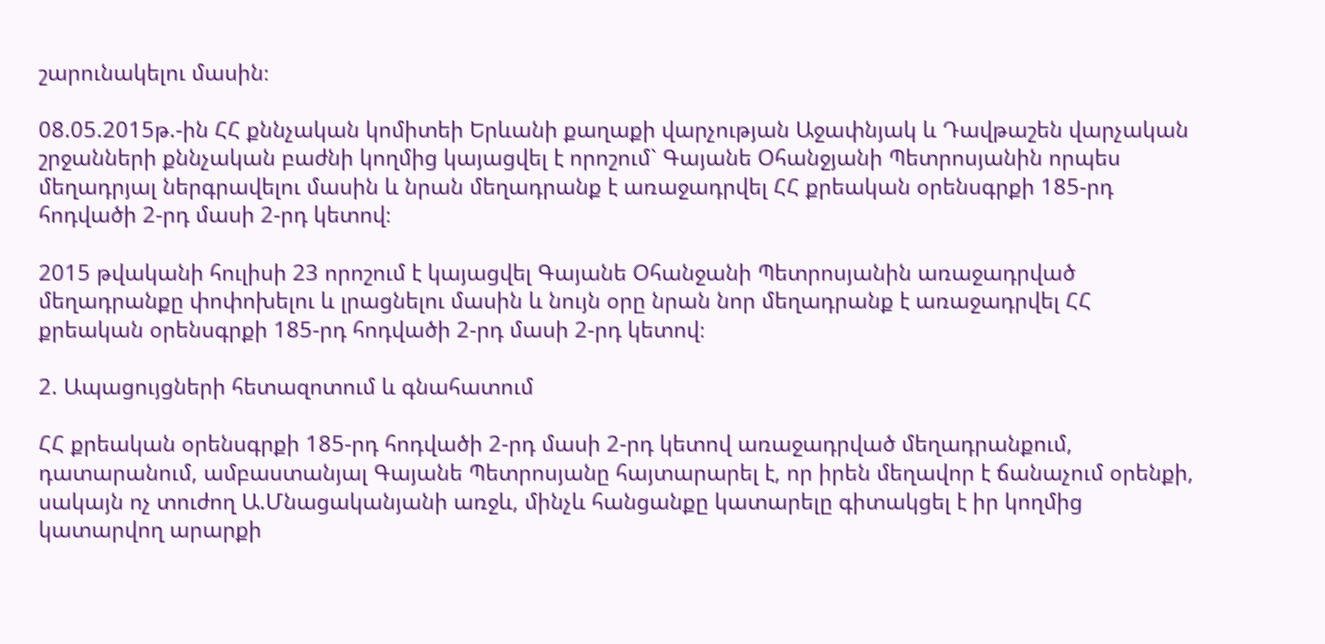շարունակելու մասին։

08.05.2015թ.-ին ՀՀ քննչական կոմիտեի Երևանի քաղաքի վարչության Աջափնյակ և Դավթաշեն վարչական շրջանների քննչական բաժնի կողմից կայացվել է որոշում` Գայանե Օհանջյանի Պետրոսյանին որպես մեղադրյալ ներգրավելու մասին և նրան մեղադրանք է առաջադրվել ՀՀ քրեական օրենսգրքի 185-րդ հոդվածի 2-րդ մասի 2-րդ կետով։

2015 թվականի հուլիսի 23 որոշում է կայացվել Գայանե Օհանջանի Պետրոսյանին առաջադրված մեղադրանքը փոփոխելու և լրացնելու մասին և նույն օրը նրան նոր մեղադրանք է առաջադրվել ՀՀ քրեական օրենսգրքի 185-րդ հոդվածի 2-րդ մասի 2-րդ կետով։

2. Ապացույցների հետազոտում և գնահատում

ՀՀ քրեական օրենսգրքի 185-րդ հոդվածի 2-րդ մասի 2-րդ կետով առաջադրված մեղադրանքում, դատարանում, ամբաստանյալ Գայանե Պետրոսյանը հայտարարել է, որ իրեն մեղավոր է ճանաչում օրենքի, սակայն ոչ տուժող Ա.Մնացականյանի առջև, մինչև հանցանքը կատարելը գիտակցել է իր կողմից կատարվող արարքի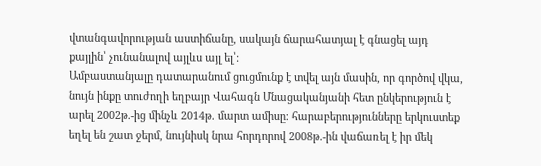վտանգավորության աստիճանը, սակայն ճարահատյալ է գնացել այդ քայլին՝ չունանալով այլևս այլ ել՝։
Ամբաստանյալը դատարանում ցուցմունք է տվել այն մասին, որ գործով վկա, նույն ինքը տուժողի եղբայր Վահագն Մնացականյանի հետ ընկերություն է արել 2002թ.-ից մինչև 2014թ. մարտ ամիսը։ հարաբերությունները երկուստեք եղել են շատ ջերմ, նույնիսկ նրա հորդորով 2008թ.-ին վաճառել է իր մեկ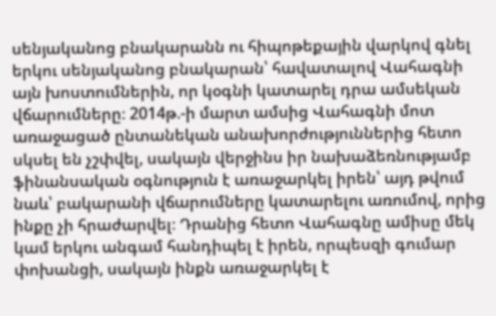սենյականոց բնակարանն ու հիպոթեքային վարկով գնել երկու սենյականոց բնակարան՝ հավատալով Վահագնի այն խոստումներին, որ կօգնի կատարել դրա ամսեկան վճարումները։ 2014թ.-ի մարտ ամսից Վահագնի մոտ առաջացած ընտանեկան անախորժություններից հետո սկսել են չշփվել, սակայն վերջինս իր նախաձեռնությամբ ֆինանսական օգնություն է առաջարկել իրեն՝ այդ թվում նաև՝ բակարանի վճարումները կատարելու առումով, որից ինքը չի հրաժարվել։ Դրանից հետո Վահագնը ամիսը մեկ կամ երկու անգամ հանդիպել է իրեն, որպեսզի գումար փոխանցի, սակայն ինքն առաջարկել է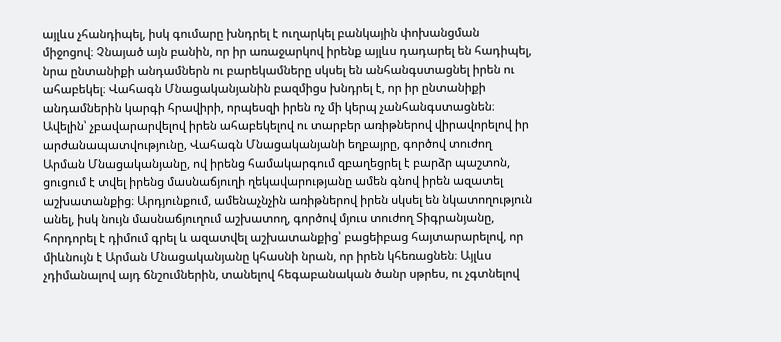այլևս չհանդիպել, իսկ գումարը խնդրել է ուղարկել բանկային փոխանցման միջոցով։ Չնայած այն բանին, որ իր առաջարկով իրենք այլևս դադարել են հադիպել, նրա ընտանիքի անդամներն ու բարեկամները սկսել են անհանգստացնել իրեն ու ահաբեկել։ Վահագն Մնացականյանին բազմիցս խնդրել է, որ իր ընտանիքի անդամներին կարգի հրավիրի, որպեսզի իրեն ոչ մի կերպ չանհանգստացնեն։ Ավելին՝ չբավարարվելով իրեն ահաբեկելով ու տարբեր առիթներով վիրավորելով իր արժանապատվությունը, Վահագն Մնացականյանի եղբայրը, գործով տուժող Արման Մնացականյանը, ով իրենց համակարգում զբաղեցրել է բարձր պաշտոն, ցուցում է տվել իրենց մասնաճյուղի ղեկավարությանը ամեն գնով իրեն ազատել աշխատանքից։ Արդյունքում, ամենաչնչին առիթներով իրեն սկսել են նկատողություն անել, իսկ նույն մասնաճյուղում աշխատող, գործով մյուս տուժող Տիգրանյանը, հորդորել է դիմում գրել և ազատվել աշխատանքից՝ բացեիբաց հայտարարելով, որ միևնույն է Արման Մնացականյանը կհասնի նրան, որ իրեն կհեռացնեն։ Այլևս չդիմանալով այդ ճնշումներին, տանելով հեգաբանական ծանր սթրես, ու չգտնելով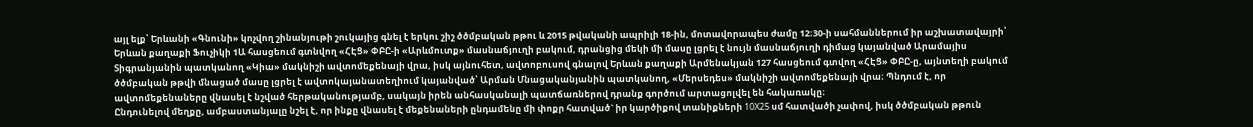այլ ելք՝ Երևանի «Գնունի» կոչվող շինանյութի շուկայից գնել է երկու շիշ ծծմբական թթու և 2015 թվականի ապրիլի 18-ին, մոտավորապես ժամը 12։30-ի սահմաններում իր աշխատավայրի՝ Երևան քաղաքի Ֆուչիկի 1Ա հասցեում գտնվող «ՀԷՑ» ՓԲԸ-ի «Արևմուտք» մասնաճյուղի բակում, դրանցից մեկի մի մասը լցրել է նույն մասնաճյուղի դիմաց կայանված Արամայիս Տիգրանյանին պատկանող «Կիա» մակնիշի ավտոմեքենայի վրա, իսկ այնուհետ, ավտոբուսով գնալով Երևան քաղաքի Արմենակյան 127 հասցեում գտվող «ՀԷՑ» ՓԲԸ-ը, այնտեղի բակում ծծմբական թթվի մնացած մասը լցրել է ավտոկայանատեղիում կայանված՝ Արման Մնացականյանին պատկանող, «Մերսեդես» մակնիշի ավտոմեքենայի վրա։ Պնդում է, որ ավտոմեքենաները վնասել է նշված հերթականությամբ, սակայն իրեն անհասկանալի պատճառներով դրանք գործում արտացոլվել են հակառակը։
Ընդունելով մեղքը, ամբաստանյալը նշել է, որ ինքը վնասել է մեքենաների ընդամենը մի փոքր հատված` իր կարծիքով տանիքների 10X25 սմ հատվածի չափով, իսկ ծծմբական թթուն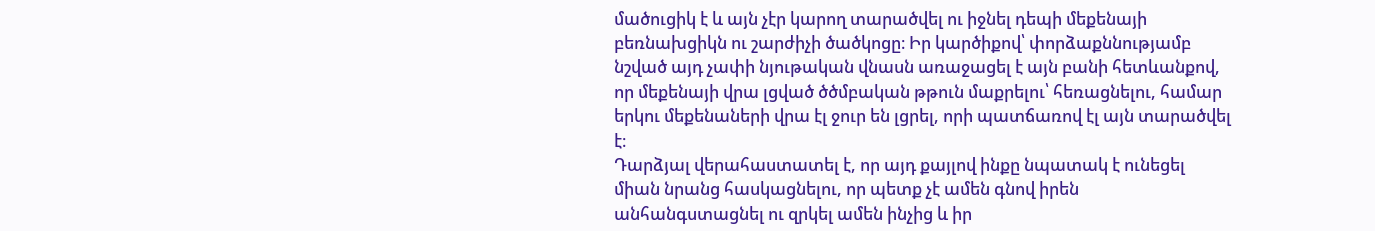մածուցիկ է և այն չէր կարող տարածվել ու իջնել դեպի մեքենայի բեռնախցիկն ու շարժիչի ծածկոցը։ Իր կարծիքով՝ փորձաքննությամբ նշված այդ չափի նյութական վնասն առաջացել է այն բանի հետևանքով, որ մեքենայի վրա լցված ծծմբական թթուն մաքրելու՝ հեռացնելու, համար երկու մեքենաների վրա էլ ջուր են լցրել, որի պատճառով էլ այն տարածվել է։
Դարձյալ վերահաստատել է, որ այդ քայլով ինքը նպատակ է ունեցել միան նրանց հասկացնելու, որ պետք չէ ամեն գնով իրեն անհանգստացնել ու զրկել ամեն ինչից և իր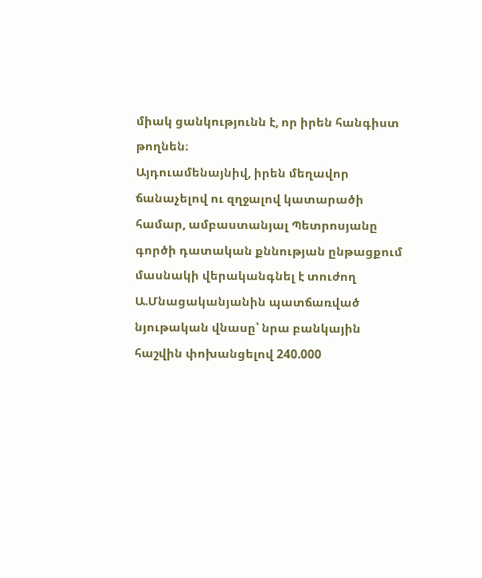միակ ցանկությունն է, որ իրեն հանգիստ թողնեն։
Այդուամենայնիվ, իրեն մեղավոր ճանաչելով ու զղջալով կատարածի համար, ամբաստանյալ Պետրոսյանը գործի դատական քննության ընթացքում մասնակի վերականգնել է տուժող Ա.Մնացականյանին պատճառված նյութական վնասը՝ նրա բանկային հաշվին փոխանցելով 240.000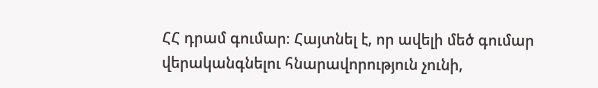ՀՀ դրամ գումար։ Հայտնել է, որ ավելի մեծ գումար վերականգնելու հնարավորություն չունի,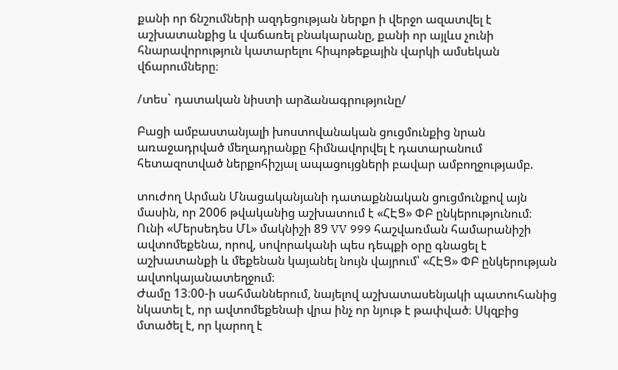քանի որ ճնշումների ազդեցության ներքո ի վերջո ազատվել է աշխատանքից և վաճառել բնակարանը, քանի որ այլևս չունի հնարավորություն կատարելու հիպոթեքային վարկի ամսեկան վճարումները։

/տես` դատական նիստի արձանագրությունը/

Բացի ամբաստանյալի խոստովանական ցուցմունքից նրան առաջադրված մեղադրանքը հիմնավորվել է դատարանում հետազոտված ներքոհիշյալ ապացույցների բավար ամբողջությամբ.

տուժող Արման Մնացականյանի դատաքննական ցուցմունքով այն մասին, որ 2006 թվականից աշխատում է «ՀԷՑ» ՓԲ ընկերությունում։ Ունի «Մերսեդես ՄԼ» մակնիշի 89 VV 999 հաշվառման համարանիշի ավտոմեքենա, որով, սովորականի պես դեպքի օրը գնացել է աշխատանքի և մեքենան կայանել նույն վայրում՝ «ՀԷՑ» ՓԲ ընկերության ավտոկայանատեղջում։
Ժամը 13։00-ի սահմաններում, նայելով աշխատասենյակի պատուհանից նկատել է, որ ավտոմեքենաի վրա ինչ որ նյութ է թափված։ Սկզբից մտածել է, որ կարող է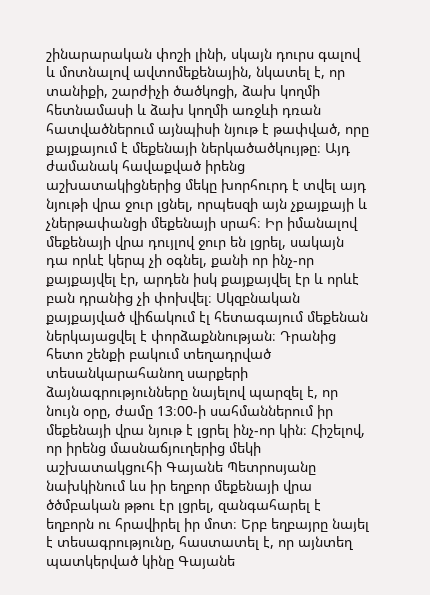շինարարական փոշի լինի, սկայն դուրս գալով և մոտնալով ավտոմեքենային, նկատել է, որ տանիքի, շարժիչի ծածկոցի, ձախ կողմի հետնամասի և ձախ կողմի առջևի դռան հատվածներում այնպիսի նյութ է թափված, որը քայքայում է մեքենայի ներկածածկույթը։ Այդ ժամանակ հավաքված իրենց աշխատակիցներից մեկը խորհուրդ է տվել այդ նյութի վրա ջուր լցնել, որպեսզի այն չքայքայի և չներթափանցի մեքենայի սրահ։ Իր իմանալով մեքենայի վրա դույլով ջուր են լցրել, սակայն դա որևէ կերպ չի օգնել, քանի որ ինչ-որ քայքայվել էր, արդեն իսկ քայքայվել էր և որևէ բան դրանից չի փոխվել։ Սկզբնական քայքայված վիճակում էլ հետագայում մեքենան ներկայացվել է փորձաքննության։ Դրանից հետո շենքի բակում տեղադրված տեսանկարահանող սարքերի ձայնագրությունները նայելով պարզել է, որ նույն օրը, ժամը 13։00-ի սահմաններում իր մեքենայի վրա նյութ է լցրել ինչ-որ կին։ Հիշելով, որ իրենց մասնաճյուղերից մեկի աշխատակցուհի Գայանե Պետրոսյանը նախկինում ևս իր եղբոր մեքենայի վրա ծծմբական թթու էր լցրել, զանգահարել է եղբորն ու հրավիրել իր մոտ։ Երբ եղբայրը նայել է տեսագրությունը, հաստատել է, որ այնտեղ պատկերված կինը Գայանե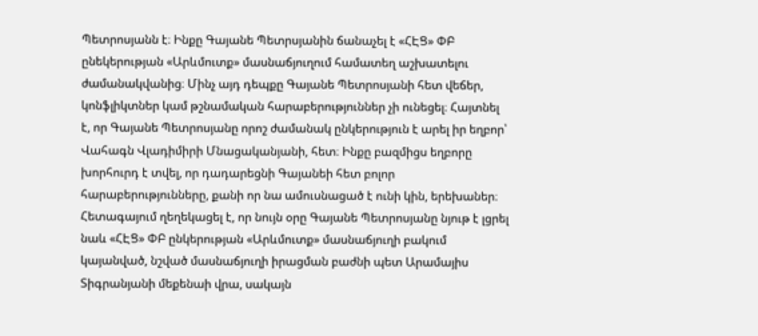Պետրոսյանն է։ Ինքը Գայանե Պետրսյանին ճանաչել է «ՀԷՑ» ՓԲ ընեկերության «Արևմուտք» մասնաճյուղում համատեղ աշխատելու ժամանակվանից։ Մինչ այդ դեպքը Գայանե Պետրոսյանի հետ վեճեր, կոնֆլիկտներ կամ թշնամական հարաբերություններ չի ունեցել։ Հայտնել է, որ Գայանե Պետրոսյանը որոշ ժամանակ ընկերություն է արել իր եղբոր՝ Վահագն Վլադիմիրի Մնացականյանի, հետ։ Ինքը բազմիցս եղբորը խորհուրդ է տվել, որ դադարեցնի Գայանեի հետ բոլոր հարաբերությունները, քանի որ նա ամուսնացած է ունի կին, երեխաներ։ Հետագայում ղեղեկացել է, որ նույն օրը Գայանե Պետրոսյանը նյութ է լցրել նաև «ՀԷՑ» ՓԲ ընկերության «Արևմուտք» մասնաճյուղի բակում կայանված, նշված մասնաճյուղի իրացման բաժնի պետ Արամայիս Տիգրանյանի մեքենաի վրա, սակայն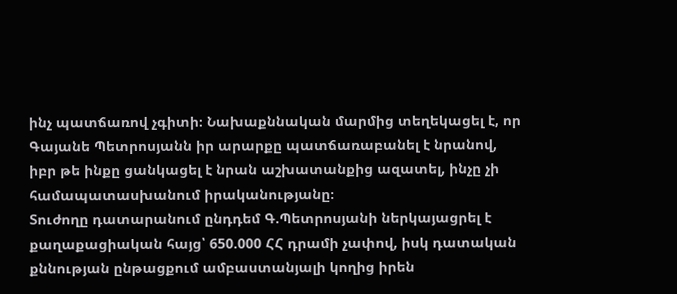ինչ պատճառով չգիտի։ Նախաքննական մարմից տեղեկացել է, որ Գայանե Պետրոսյանն իր արարքը պատճառաբանել է նրանով, իբր թե ինքը ցանկացել է նրան աշխատանքից ազատել, ինչը չի համապատասխանում իրականությանը։
Տուժողը դատարանում ընդդեմ Գ.Պետրոսյանի ներկայացրել է քաղաքացիական հայց՝ 650.000 ՀՀ դրամի չափով, իսկ դատական քննության ընթացքում ամբաստանյալի կողից իրեն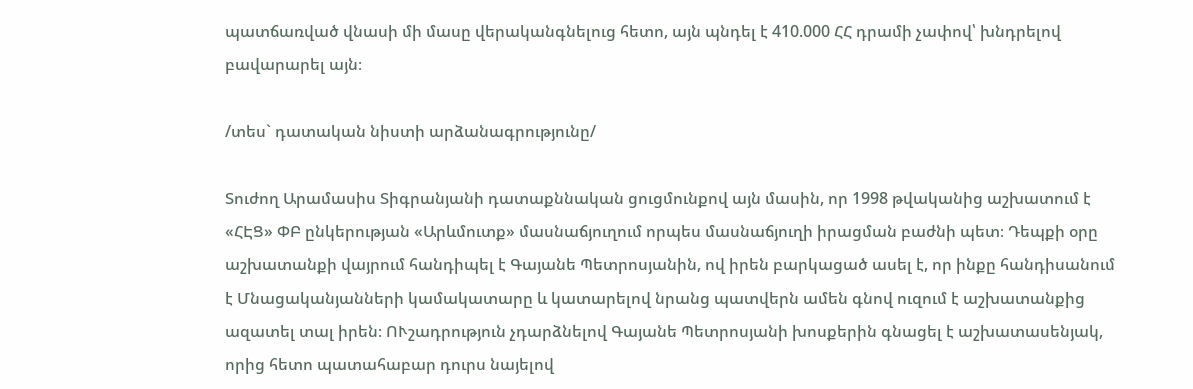պատճառված վնասի մի մասը վերականգնելուց հետո, այն պնդել է 410.000 ՀՀ դրամի չափով՝ խնդրելով բավարարել այն։

/տես` դատական նիստի արձանագրությունը/

Տուժող Արամասիս Տիգրանյանի դատաքննական ցուցմունքով այն մասին, որ 1998 թվականից աշխատում է «ՀԷՑ» ՓԲ ընկերության «Արևմուտք» մասնաճյուղում որպես մասնաճյուղի իրացման բաժնի պետ։ Դեպքի օրը աշխատանքի վայրում հանդիպել է Գայանե Պետրոսյանին, ով իրեն բարկացած ասել է, որ ինքը հանդիսանում է Մնացականյանների կամակատարը և կատարելով նրանց պատվերն ամեն գնով ուզում է աշխատանքից ազատել տալ իրեն։ ՈՒշադրություն չդարձնելով Գայանե Պետրոսյանի խոսքերին գնացել է աշխատասենյակ, որից հետո պատահաբար դուրս նայելով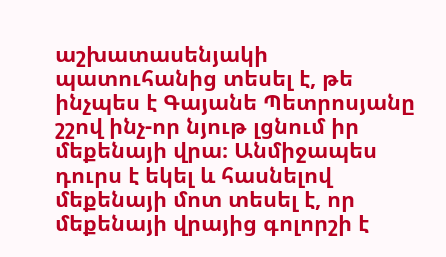աշխատասենյակի պատուհանից տեսել է, թե ինչպես է Գայանե Պետրոսյանը շշով ինչ-որ նյութ լցնում իր մեքենայի վրա։ Անմիջապես դուրս է եկել և հասնելով մեքենայի մոտ տեսել է, որ մեքենայի վրայից գոլորշի է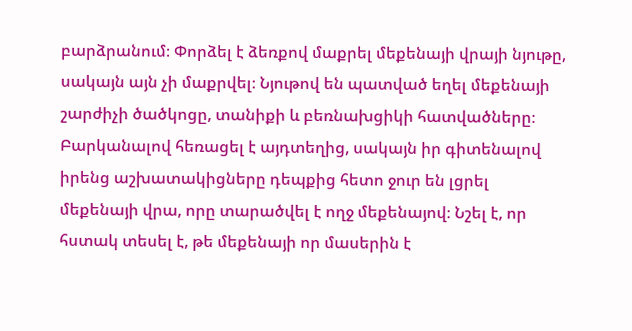բարձրանում։ Փորձել է ձեռքով մաքրել մեքենայի վրայի նյութը, սակայն այն չի մաքրվել։ Նյութով են պատված եղել մեքենայի շարժիչի ծածկոցը, տանիքի և բեռնախցիկի հատվածները։ Բարկանալով հեռացել է այդտեղից, սակայն իր գիտենալով իրենց աշխատակիցները դեպքից հետո ջուր են լցրել մեքենայի վրա, որը տարածվել է ողջ մեքենայով։ Նշել է, որ հստակ տեսել է, թե մեքենայի որ մասերին է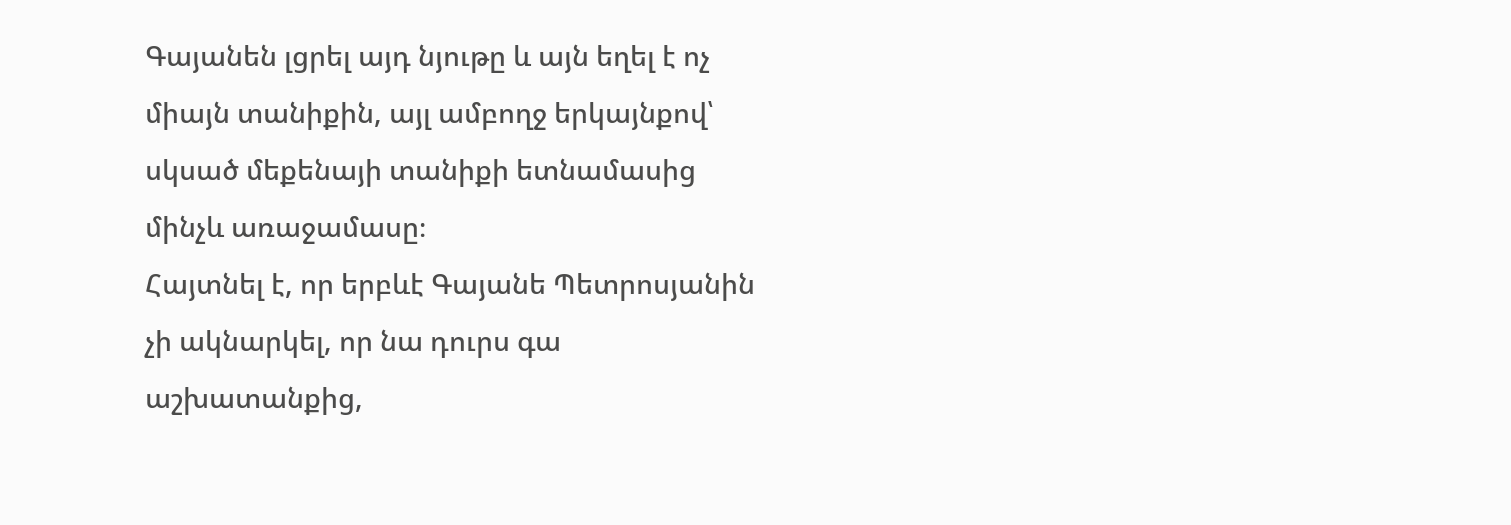Գայանեն լցրել այդ նյութը և այն եղել է ոչ միայն տանիքին, այլ ամբողջ երկայնքով՝ սկսած մեքենայի տանիքի ետնամասից մինչև առաջամասը։
Հայտնել է, որ երբևէ Գայանե Պետրոսյանին չի ակնարկել, որ նա դուրս գա աշխատանքից,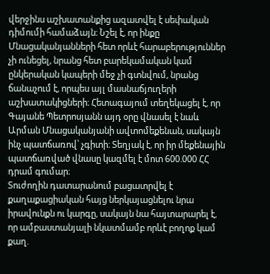վերջինս աշխատանքից ազատվել է սեփական դիմումի համաձայն։ Նշել է, որ ինքը Մնացականյանների հետ որևէ հարաբերություններ չի ունեցել, նրանց հետ բարեկամական կամ ընկերական կապերի մեջ չի գտնվում, նրանց ճանաչում է, որպես այլ մասնաճյուղերի աշխատակիցների։ Հետագայում տեղեկացել է, որ Գայանե Պետրոսյանն այդ օրը վնասել է նաև Արման Մնացականյանի ավտոմեքենան, սակայն ինչ պատճառով՝ չգիտի։ Տեղյակ է, որ իր մեքենային պատճառված վնասը կազմել է մոտ 600.000 ՀՀ դրամ գումար։
Տուժողին դատարանում բացատրվել է քաղաքացիական հայց ներկայացնելու նրա իրավունքն ու կարգը, սակայն նա հայտարարել է, որ ամբաստանյալի նկատմամբ որևէ բողոք կամ քաղ.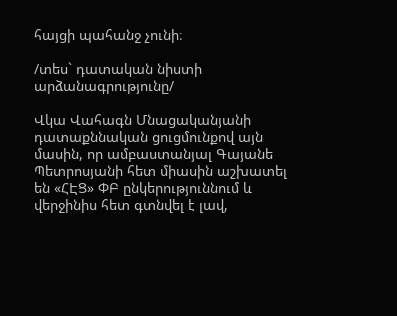հայցի պահանջ չունի։

/տես` դատական նիստի արձանագրությունը/

Վկա Վահագն Մնացականյանի դատաքննական ցուցմունքով այն մասին, որ ամբաստանյալ Գայանե Պետրոսյանի հետ միասին աշխատել են «ՀԷՑ» ՓԲ ընկերություննում և վերջինիս հետ գտնվել է լավ,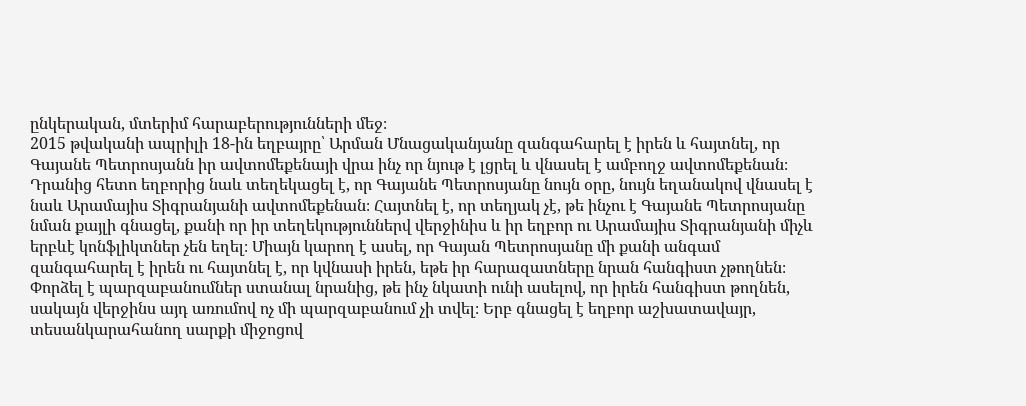ընկերական, մտերիմ հարաբերությունների մեջ։
2015 թվականի ապրիլի 18-ին եղբայրը՝ Արման Մնացականյանը զանգահարել է իրեն և հայտնել, որ Գայանե Պետրոսյանն իր ավտոմեքենայի վրա ինչ որ նյութ է լցրել և վնասել է ամբողջ ավտոմեքենան։ Դրանից հետո եղբորից նաև տեղեկացել է, որ Գայանե Պետրոսյանը նույն օրը, նույն եղանակով վնասել է նաև Արամայիս Տիգրանյանի ավտոմեքենան։ Հայտնել է, որ տեղյակ չէ, թե ինչու է Գայանե Պետրոսյանը նման քայլի գնացել, քանի որ իր տեղեկություններվ վերջինիս և իր եղբոր ու Արամայիս Տիգրանյանի միչև երբևէ կոնֆլիկտներ չեն եղել։ Միայն կարող է ասել, որ Գայան Պետրոսյանը մի քանի անգամ զանգահարել է իրեն ու հայտնել է, որ կվնասի իրեն, եթե իր հարազատները նրան հանգիստ չթողնեն։ Փորձել է պարզաբանումներ ստանալ նրանից, թե ինչ նկատի ունի ասելով, որ իրեն հանգիստ թողնեն, սակայն վերջինս այդ առումով ոչ մի պարզաբանում չի տվել։ Երբ գնացել է եղբոր աշխատավայր, տեսանկարահանող սարքի միջոցով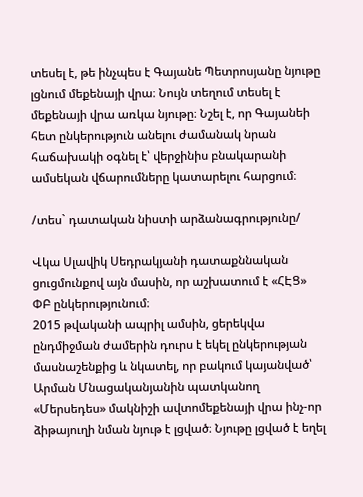տեսել է, թե ինչպես է Գայանե Պետրոսյանը նյութը լցնում մեքենայի վրա։ Նույն տեղում տեսել է մեքենայի վրա առկա նյութը։ Նշել է, որ Գայանեի հետ ընկերություն անելու ժամանակ նրան հաճախակի օգնել է՝ վերջինիս բնակարանի ամսեկան վճարումները կատարելու հարցում։

/տես` դատական նիստի արձանագրությունը/

Վկա Սլավիկ Սեդրակյանի դատաքննական ցուցմունքով այն մասին, որ աշխատում է «ՀԷՑ» ՓԲ ընկերությունում։
2015 թվականի ապրիլ ամսին, ցերեկվա ընդմիջման ժամերին դուրս է եկել ընկերության մասնաշենքից և նկատել, որ բակում կայանված՝ Արման Մնացականյանին պատկանող «Մերսեդես» մակնիշի ավտոմեքենայի վրա ինչ-որ ձիթայուղի նման նյութ է լցված։ Նյութը լցված է եղել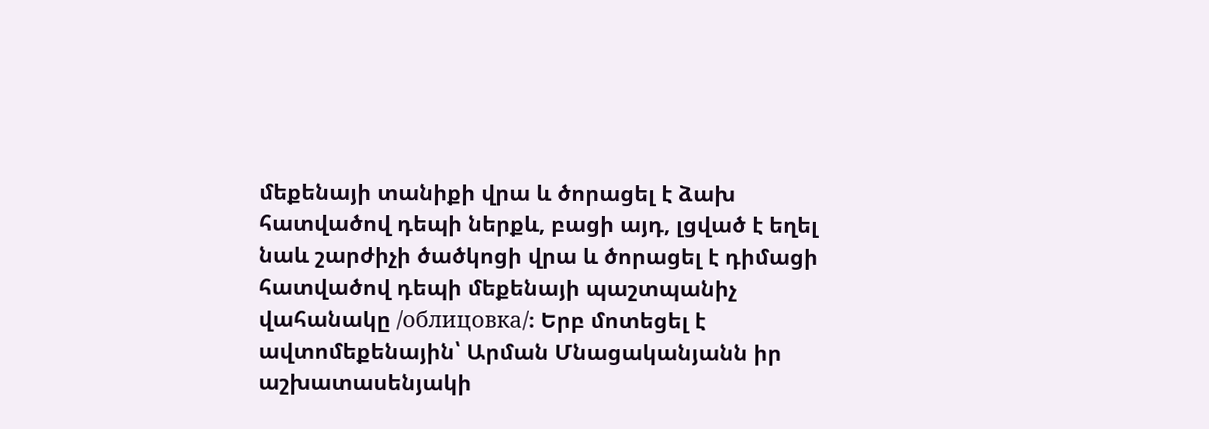մեքենայի տանիքի վրա և ծորացել է ձախ հատվածով դեպի ներքև, բացի այդ, լցված է եղել նաև շարժիչի ծածկոցի վրա և ծորացել է դիմացի հատվածով դեպի մեքենայի պաշտպանիչ վահանակը /облицовка/։ Երբ մոտեցել է ավտոմեքենային՝ Արման Մնացականյանն իր աշխատասենյակի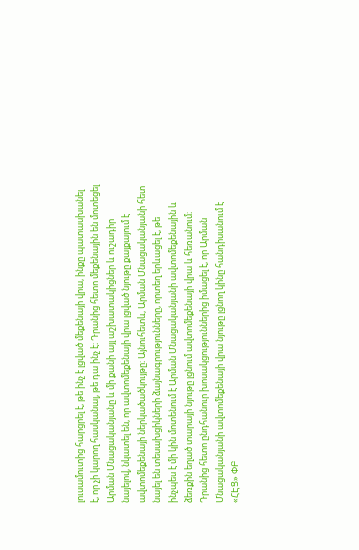լուսամուտից հարցրել է, թե ինչ է լցված մեքենայի վրա, ինքը պատասխանել է, որ չի կարող հասկանալ, թե դա ինչ է։ Դրանից հետո մեքենային են մոտեցել Արման Մնացականյանը և մի քանի այլ աշխատակիցներ և ուշադիր նայելով, նկատել են, որ ավտոմեքենայի վրա լցված նյութը քայքայում է ավտոմեքենայի ներկածածկույթը։ Այնուհետև, Արման Մնացականյանի հետ նայել են տեսախցիկների ձայնագրությունները, որտեղ երևացել է, թե ինչպես է մի կին մոտենում է Արման Մնացականյանի ավտոմեքենային և ձեռքին եղած տարայի նյութը լցնում ավտոմեքենայի վրա և հեռանում։ Դրանից հետո ընդհանուր խոսակցություններից իմացել է, որ Արման Մնացականյանի ավտոմեքենայի վրա նյութը լցնող կինը հանդիսանում է «ՀԷՑ» ՓԲ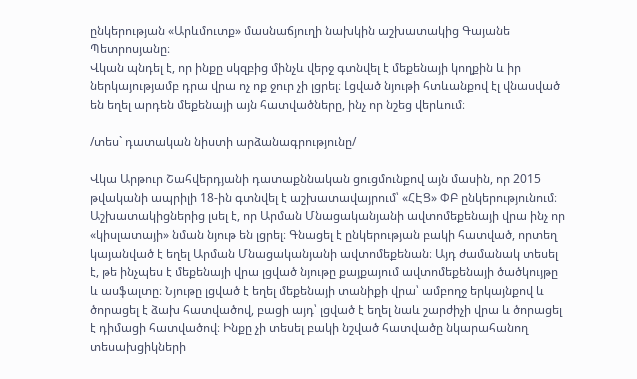ընկերության «Արևմուտք» մասնաճյուղի նախկին աշխատակից Գայանե Պետրոսյանը։
Վկան պնդել է, որ ինքը սկզբից մինչև վերջ գտնվել է մեքենայի կողքին և իր ներկայությամբ դրա վրա ոչ ոք ջուր չի լցրել։ Լցված նյութի հտևանքով էլ վնասված են եղել արդեն մեքենայի այն հատվածները, ինչ որ նշեց վերևում։

/տես` դատական նիստի արձանագրությունը/

Վկա Արթուր Շահվերդյանի դատաքննական ցուցմունքով այն մասին, որ 2015 թվականի ապրիլի 18-ին գտնվել է աշխատավայրում՝ «ՀԷՑ» ՓԲ ընկերությունում։ Աշխատակիցներից լսել է, որ Արման Մնացականյանի ավտոմեքենայի վրա ինչ որ «կիսլատայի» նման նյութ են լցրել։ Գնացել է ընկերության բակի հատված, որտեղ կայանված է եղել Արման Մնացականյանի ավտոմեքենան։ Այդ ժամանակ տեսել է, թե ինչպես է մեքենայի վրա լցված նյութը քայքայում ավտոմեքենայի ծածկույթը և ասֆալտը։ Նյութը լցված է եղել մեքենայի տանիքի վրա՝ ամբողջ երկայնքով և ծորացել է ձախ հատվածով, բացի այդ՝ լցված է եղել նաև շարժիչի վրա և ծորացել է դիմացի հատվածով։ Ինքը չի տեսել բակի նշված հատվածը նկարահանող տեսախցիկների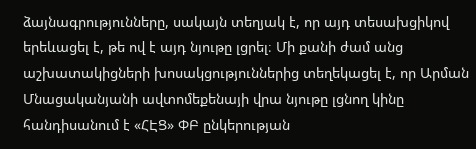ձայնագրությունները, սակայն տեղյակ է, որ այդ տեսախցիկով երեևացել է, թե ով է այդ նյութը լցրել։ Մի քանի ժամ անց աշխատակիցների խոսակցություններից տեղեկացել է, որ Արման Մնացականյանի ավտոմեքենայի վրա նյութը լցնող կինը հանդիսանում է «ՀԷՑ» ՓԲ ընկերության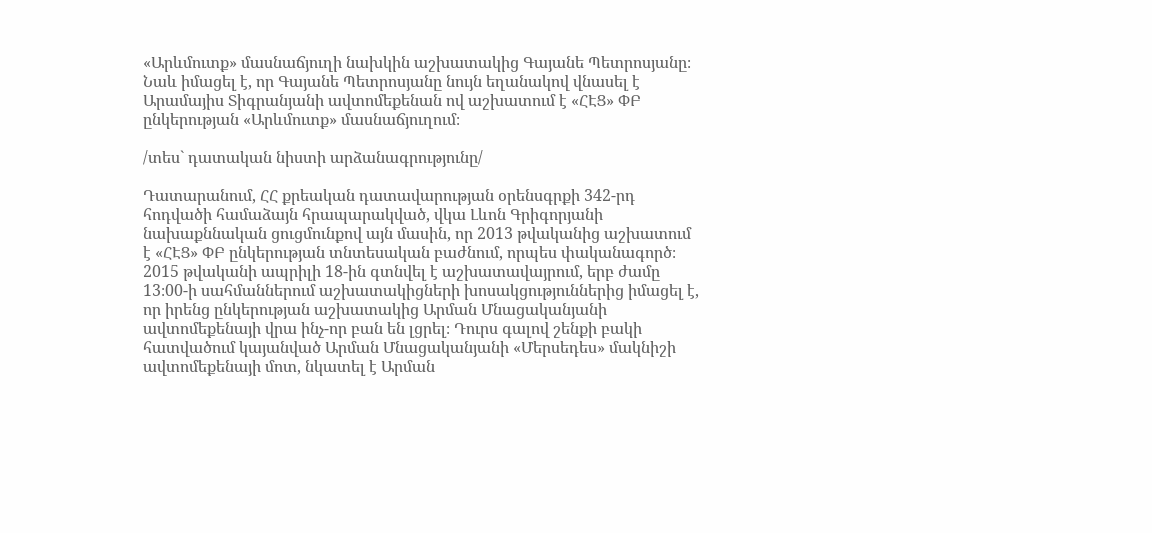«Արևմուտք» մասնաճյուղի նախկին աշխատակից Գայանե Պետրոսյանը։ Նաև իմացել է, որ Գայանե Պետրոսյանը նույն եղանակով վնասել է Արամայիս Տիգրանյանի ավտոմեքենան ով աշխատում է «ՀԷՑ» ՓԲ ընկերության «Արևմուտք» մասնաճյուղում։

/տես` դատական նիստի արձանագրությունը/

Դատարանում, ՀՀ քրեական դատավարության օրենսգրքի 342-րդ հոդվածի համաձայն հրապարակված, վկա Լևոն Գրիգորյանի նախաքննական ցուցմունքով այն մասին, որ 2013 թվականից աշխատում է «ՀԷՑ» ՓԲ ընկերության տնտեսական բաժնում, որպես փականագործ։
2015 թվականի ապրիլի 18-ին գտնվել է աշխատավայրում, երբ ժամը 13։00-ի սահմաններում աշխատակիցների խոսակցություններից իմացել է, որ իրենց ընկերության աշխատակից Արման Մնացականյանի ավտոմեքենայի վրա ինչ-որ բան են լցրել։ Դուրս գալով շենքի բակի հատվածում կայանված Արման Մնացականյանի «Մերսեդես» մակնիշի ավտոմեքենայի մոտ, նկատել է Արման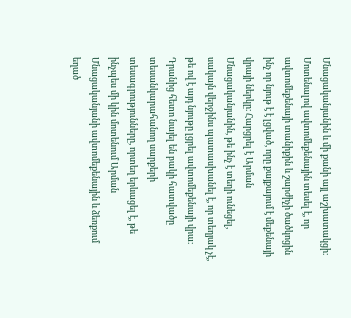Մնացականյանին և մի քանի այլ աշխատակցի։ Մոտենալով ավտոմեքենային տեսել է, որ ավտոմեքենայի տանիքին և շարժիչի ծածկոցին ինչ որ նյութ է է լցված, որը քայքայում է մեքենայի վրայի ներկը։ Հարցրել է Արման Մնացականյանին, թե ինչ է տեղի ունեցել, սակայն վերջինս պատասխանել է, որ տեղյակ չէ, թե ով է այդ նյութը լցրել ավտոմեքենայի վրա։ Դրանից հետո նայել են բակի հատվածը տեսանկարահանող սարքերի տեսագրությունները, որտեղ երևացել է, թե ինչպես մի կին մոտենում Արման Մնացականյանի ավտոմեքենային և ձեռքում եղած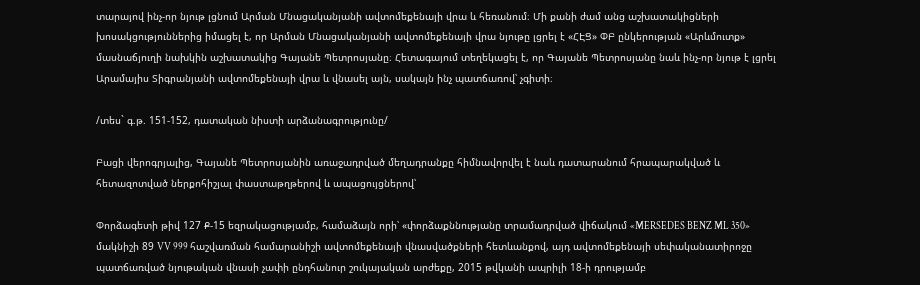տարայով ինչ-որ նյութ լցնում Արման Մնացականյանի ավտոմեքենայի վրա և հեռանում։ Մի քանի ժամ անց աշխատակիցների խոսակցություններից իմացել է, որ Արման Մնացականյանի ավտոմեքենայի վրա նյութը լցրել է «ՀԷՑ» ՓԲ ընկերության «Արևմուտք» մասնաճյուղի նախկին աշխատակից Գայանե Պետրոսյանը։ Հետագայում տեղեկացել է, որ Գայանե Պետրոսյանը նաև ինչ-որ նյութ է լցրել Արամայիս Տիգրանյանի ավտոմեքենայի վրա և վնասել այն, սակայն ինչ պատճառով՝ չգիտի։

/տես` գ.թ. 151-152, դատական նիստի արձանագրությունը/

Բացի վերոգրյալից, Գայանե Պետրոսյանին առաջադրված մեղադրանքը հիմնավորվել է նաև դատարանում հրապարակված և հետազոտված ներքոհիշյալ փաստաթղթերով և ապացույցներով՝

Փորձագետի թիվ 127 Ք-15 եզրակացությամբ, համաձայն որի՝ «փորձաքննությանը տրամադրված վիճակում «MERSEDES BENZ ML 350» մակնիշի 89 VV 999 հաշվառման համարանիշի ավտոմեքենայի վնասվածքների հետևանքով, այդ ավտոմեքենայի սեփականատիրոջը պատճառված նյութական վնասի չափի ընդհանուր շուկայական արժեքը, 2015 թվկանի ապրիլի 18-ի դրությամբ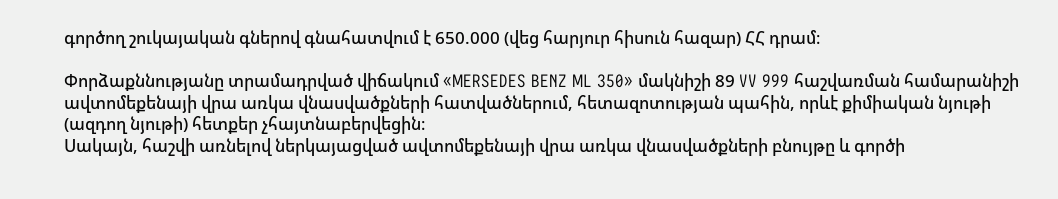գործող շուկայական գներով գնահատվում է 650.000 (վեց հարյուր հիսուն հազար) ՀՀ դրամ։

Փորձաքննությանը տրամադրված վիճակում «MERSEDES BENZ ML 350» մակնիշի 89 VV 999 հաշվառման համարանիշի ավտոմեքենայի վրա առկա վնասվածքների հատվածներում, հետազոտության պահին, որևէ քիմիական նյութի (ազդող նյութի) հետքեր չհայտնաբերվեցին։
Սակայն, հաշվի առնելով ներկայացված ավտոմեքենայի վրա առկա վնասվածքների բնույթը և գործի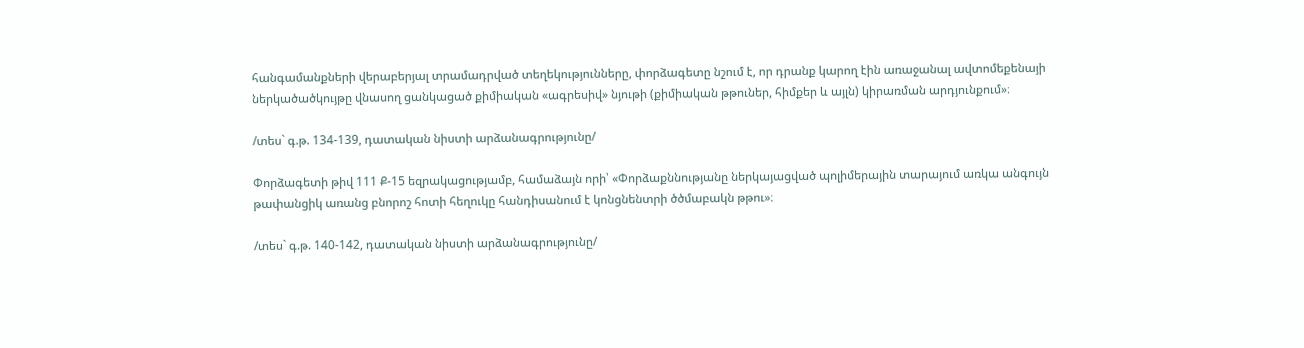հանգամանքների վերաբերյալ տրամադրված տեղեկությունները, փորձագետը նշում է, որ դրանք կարող էին առաջանալ ավտոմեքենայի ներկածածկույթը վնասող ցանկացած քիմիական «ագրեսիվ» նյութի (քիմիական թթուներ, հիմքեր և այլն) կիրառման արդյունքում»։

/տես` գ.թ. 134-139, դատական նիստի արձանագրությունը/

Փորձագետի թիվ 111 Ք-15 եզրակացությամբ, համաձայն որի՝ «Փորձաքննությանը ներկայացված պոլիմերային տարայում առկա անգույն թափանցիկ առանց բնորոշ հոտի հեղուկը հանդիսանում է կոնցնենտրի ծծմաբակն թթու»։

/տես` գ.թ. 140-142, դատական նիստի արձանագրությունը/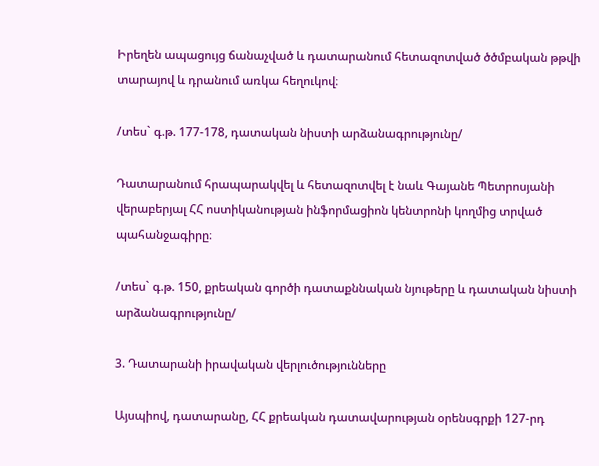Իրեղեն ապացույց ճանաչված և դատարանում հետազոտված ծծմբական թթվի տարայով և դրանում առկա հեղուկով։

/տես` գ.թ. 177-178, դատական նիստի արձանագրությունը/

Դատարանում հրապարակվել և հետազոտվել է նաև Գայանե Պետրոսյանի վերաբերյալ ՀՀ ոստիկանության ինֆորմացիոն կենտրոնի կողմից տրված պահանջագիրը։

/տես` գ.թ. 150, քրեական գործի դատաքննական նյութերը և դատական նիստի արձանագրությունը/

3. Դատարանի իրավական վերլուծությունները

Այսպիով, դատարանը, ՀՀ քրեական դատավարության օրենսգրքի 127-րդ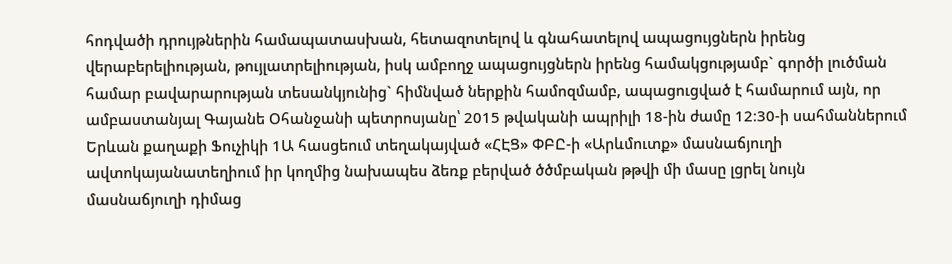հոդվածի դրույթներին համապատասխան, հետազոտելով և գնահատելով ապացույցներն իրենց վերաբերելիության, թույլատրելիության, իսկ ամբողջ ապացույցներն իրենց համակցությամբ` գործի լուծման համար բավարարության տեսանկյունից` հիմնված ներքին համոզմամբ, ապացուցված է համարում այն, որ ամբաստանյալ Գայանե Օհանջանի պետրոսյանը՝ 2015 թվականի ապրիլի 18-ին ժամը 12։30-ի սահմաններում Երևան քաղաքի Ֆուչիկի 1Ա հասցեում տեղակայված «ՀԷՑ» ՓԲԸ-ի «Արևմուտք» մասնաճյուղի ավտոկայանատեղիում իր կողմից նախապես ձեռք բերված ծծմբական թթվի մի մասը լցրել նույն մասնաճյուղի դիմաց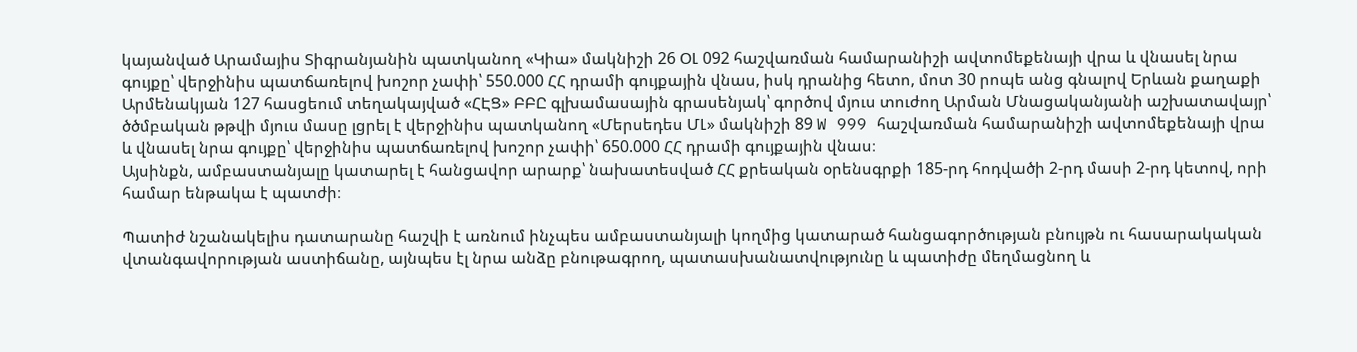կայանված Արամայիս Տիգրանյանին պատկանող «Կիա» մակնիշի 26 ՕԼ 092 հաշվառման համարանիշի ավտոմեքենայի վրա և վնասել նրա գույքը՝ վերջինիս պատճառելով խոշոր չափի՝ 550.000 ՀՀ դրամի գույքային վնաս, իսկ դրանից հետո, մոտ 30 րոպե անց գնալով Երևան քաղաքի Արմենակյան 127 հասցեում տեղակայված «ՀԷՑ» ԲԲԸ գլխամասային գրասենյակ՝ գործով մյուս տուժող Արման Մնացականյանի աշխատավայր՝ ծծմբական թթվի մյուս մասը լցրել է վերջինիս պատկանող «Մերսեդես ՄԼ» մակնիշի 89 W 999 հաշվառման համարանիշի ավտոմեքենայի վրա և վնասել նրա գույքը՝ վերջինիս պատճառելով խոշոր չափի՝ 650.000 ՀՀ դրամի գույքային վնաս։
Այսինքն, ամբաստանյալը կատարել է հանցավոր արարք՝ նախատեսված ՀՀ քրեական օրենսգրքի 185-րդ հոդվածի 2-րդ մասի 2-րդ կետով, որի համար ենթակա է պատժի։

Պատիժ նշանակելիս դատարանը հաշվի է առնում ինչպես ամբաստանյալի կողմից կատարած հանցագործության բնույթն ու հասարակական վտանգավորության աստիճանը, այնպես էլ նրա անձը բնութագրող, պատասխանատվությունը և պատիժը մեղմացնող և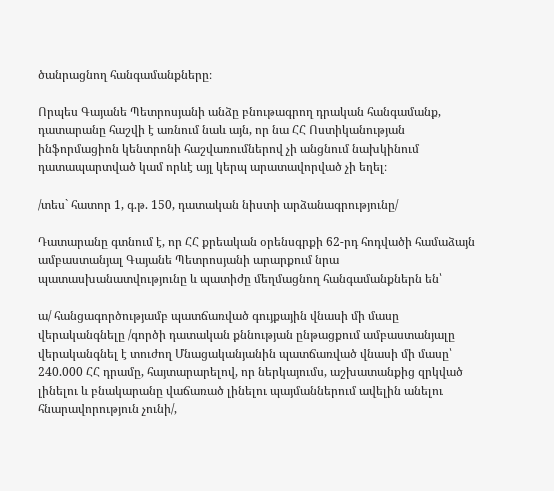ծանրացնող հանգամանքները։

Որպես Գայանե Պետրոսյանի անձը բնութագրող դրական հանգամանք, դատարանը հաշվի է առնում նաև այն, որ նա ՀՀ Ոստիկանության ինֆորմացիոն կենտրոնի հաշվառումներով չի անցնում նախկինում դատապարտված կամ որևէ այլ կերպ արատավորված չի եղել։

/տես` հատոր 1, գ.թ. 150, դատական նիստի արձանագրությունը/

Դատարանը գտնում է, որ ՀՀ քրեական օրենսգրքի 62-րդ հոդվածի համաձայն ամբաստանյալ Գայանե Պետրոսյանի արարքում նրա պատասխանատվությունը և պատիժը մեղմացնող հանգամանքներն են՝

ա/ հանցագործությամբ պատճառված գույքային վնասի մի մասը վերականգնելը /գործի դատական քննության ընթացքում ամբաստանյալը վերականգնել է տուժող Մնացականյանին պատճառված վնասի մի մասը՝ 240.000 ՀՀ դրամը, հայտարարելով, որ ներկայումս, աշխատանքից զրկված լինելու և բնակարանը վաճառած լինելու պայմաններում ավելին անելու հնարավորություն չունի/,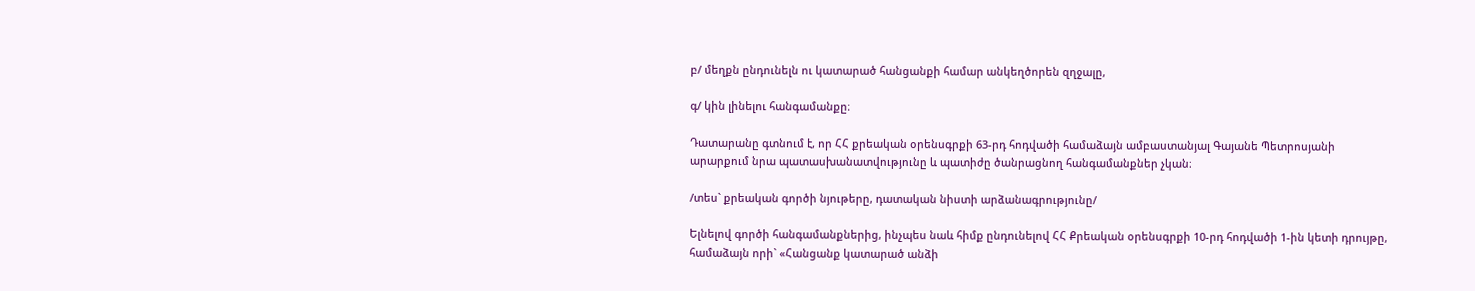բ/ մեղքն ընդունելն ու կատարած հանցանքի համար անկեղծորեն զղջալը,

գ/ կին լինելու հանգամանքը։

Դատարանը գտնում է, որ ՀՀ քրեական օրենսգրքի 63-րդ հոդվածի համաձայն ամբաստանյալ Գայանե Պետրոսյանի արարքում նրա պատասխանատվությունը և պատիժը ծանրացնող հանգամանքներ չկան։

/տես` քրեական գործի նյութերը, դատական նիստի արձանագրությունը/

Ելնելով գործի հանգամանքներից, ինչպես նաև հիմք ընդունելով ՀՀ Քրեական օրենսգրքի 10-րդ հոդվածի 1-ին կետի դրույթը, համաձայն որի` «Հանցանք կատարած անձի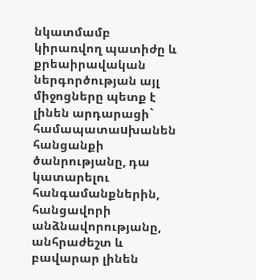նկատմամբ կիրառվող պատիժը և քրեաիրավական ներգործության այլ միջոցները պետք է լինեն արդարացի` համապատաuխանեն հանցանքի ծանրությանը, դա կատարելու հանգամանքներին, հանցավորի անձնավորությանը, անհրաժեշտ և բավարար լինեն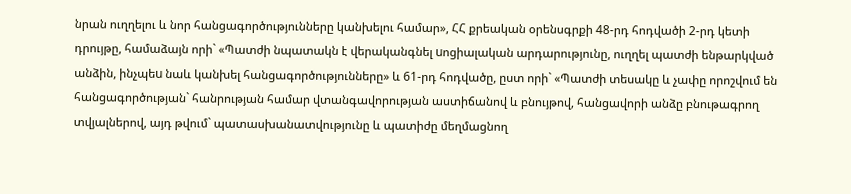նրան ուղղելու և նոր հանցագործությունները կանխելու համար», ՀՀ քրեական օրենսգրքի 48-րդ հոդվածի 2-րդ կետի դրույթը, համաձայն որի` «Պատժի նպատակն է վերականգնել uոցիալական արդարությունը, ուղղել պատժի ենթարկված անձին, ինչպեu նաև կանխել հանցագործությունները» և 61-րդ հոդվածը, ըստ որի` «Պատժի տեսակը և չափը որոշվում են հանցագործության` հանրության համար վտանգավորության աստիճանով և բնույթով, հանցավորի անձը բնութագրող տվյալներով, այդ թվում` պատասխանատվությունը և պատիժը մեղմացնող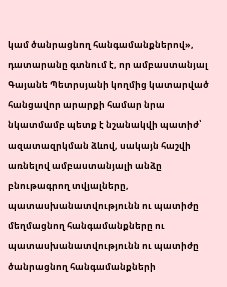կամ ծանրացնող հանգամանքներով», դատարանը գտնում է, որ ամբաստանյալ Գայանե Պետրսյանի կողմից կատարված հանցավոր արարքի համար նրա նկատմամբ պետք է նշանակվի պատիժ՝ ազատազրկման ձևով, սակայն հաշվի առնելով ամբաստանյալի անձը բնութագրող տվյալները, պատասխանատվությունն ու պատիժը մեղմացնող հանգամանքները ու պատասխանատվությունն ու պատիժը ծանրացնող հանգամանքների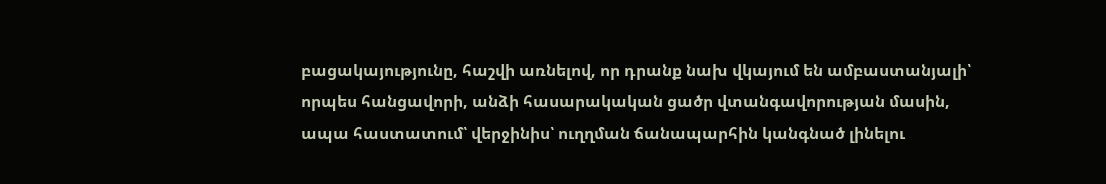բացակայությունը, հաշվի առնելով, որ դրանք նախ վկայում են ամբաստանյալի՝ որպես հանցավորի, անձի հասարակական ցածր վտանգավորության մասին, ապա հաստատում՝ վերջինիս՝ ուղղման ճանապարհին կանգնած լինելու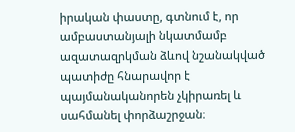իրական փաստը, գտնում է, որ ամբաստանյալի նկատմամբ ազատազրկման ձևով նշանակված պատիժը հնարավոր է պայմանականորեն չկիրառել և սահմանել փորձաշրջան։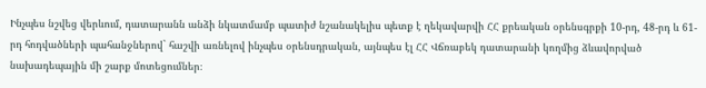Ինչպես նշվեց վերևում, դատարանն անձի նկատմամբ պատիժ նշանակելիս պետք է ղեկավարվի ՀՀ քրեական օրենսգրքի 10-րդ, 48-րդ և 61-րդ հոդվածների պահանջներով` հաշվի առնելով ինչպես օրենսդրական, այնպես էլ ՀՀ Վճռաբեկ դատարանի կողմից ձևավորված նախադեպային մի շարք մոտեցումներ։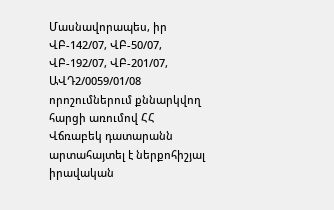Մասնավորապես, իր ՎԲ-142/07, ՎԲ-50/07, ՎԲ-192/07, ՎԲ-201/07, ԱՎԴ2/0059/01/08 որոշումներում քննարկվող հարցի առումով ՀՀ Վճռաբեկ դատարանն արտահայտել է ներքոհիշյալ իրավական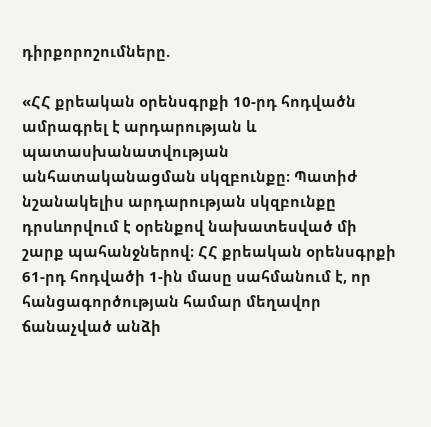դիրքորոշումները.

«ՀՀ քրեական օրենսգրքի 10-րդ հոդվածն ամրագրել է արդարության և պատասխանատվության անհատականացման սկզբունքը։ Պատիժ նշանակելիս արդարության սկզբունքը դրսևորվում է օրենքով նախատեսված մի շարք պահանջներով։ ՀՀ քրեական օրենսգրքի 61-րդ հոդվածի 1-ին մասը սահմանում է, որ հանցագործության համար մեղավոր ճանաչված անձի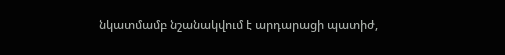նկատմամբ նշանակվում է արդարացի պատիժ,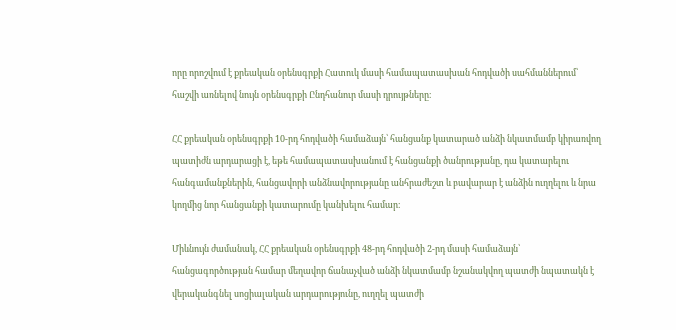որը որոշվում է քրեական օրենսգրքի Հատուկ մասի համապատասխան հոդվածի սահմաններում՝ հաշվի առնելով նույն օրենսգրքի Ընդհանուր մասի դրույթները։

ՀՀ քրեական օրենսգրքի 10-րդ հոդվածի համաձայն՝ հանցանք կատարած անձի նկատմամբ կիրառվող պատիժն արդարացի է, եթե համապատասխանում է հանցանքի ծանրությանը, դա կատարելու հանգամանքներին, հանցավորի անձնավորությանը անհրաժեշտ և բավարար է անձին ուղղելու և նրա կողմից նոր հանցանքի կատարումը կանխելու համար։

Միևնույն ժամանակ, ՀՀ քրեական օրենսգրքի 48-րդ հոդվածի 2-րդ մասի համաձայն՝ հանցագործության համար մեղավոր ճանաչված անձի նկատմամբ նշանակվող պատժի նպատակն է վերականգնել սոցիալական արդարությունը, ուղղել պատժի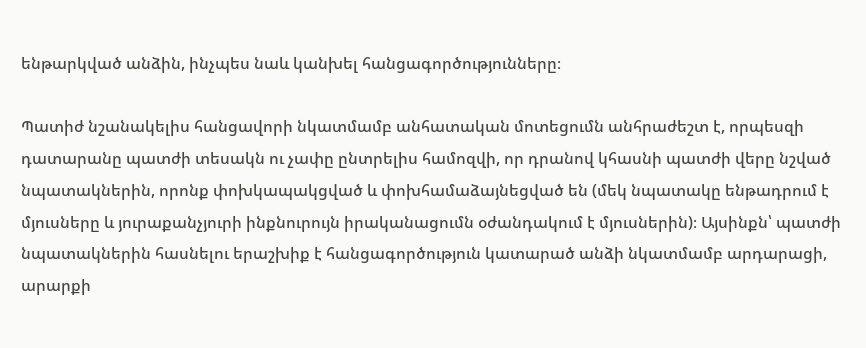ենթարկված անձին, ինչպես նաև կանխել հանցագործությունները։

Պատիժ նշանակելիս հանցավորի նկատմամբ անհատական մոտեցումն անհրաժեշտ է, որպեսզի դատարանը պատժի տեսակն ու չափը ընտրելիս համոզվի, որ դրանով կհասնի պատժի վերը նշված նպատակներին, որոնք փոխկապակցված և փոխհամաձայնեցված են (մեկ նպատակը ենթադրում է մյուսները և յուրաքանչյուրի ինքնուրույն իրականացումն օժանդակում է մյուսներին)։ Այսինքն՝ պատժի նպատակներին հասնելու երաշխիք է հանցագործություն կատարած անձի նկատմամբ արդարացի, արարքի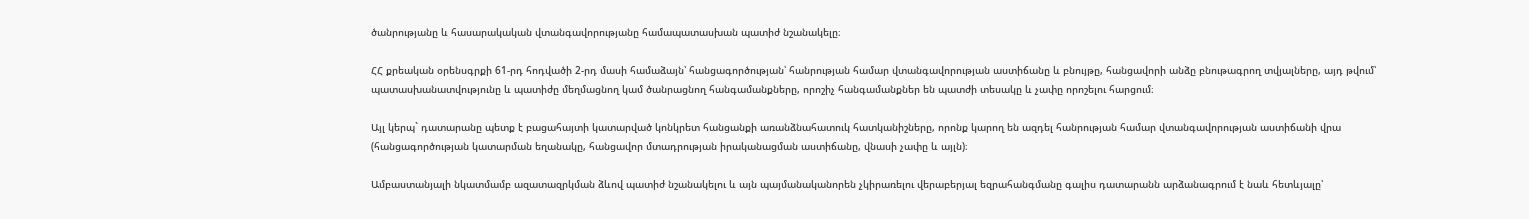ծանրությանը և հասարակական վտանգավորությանը համապատասխան պատիժ նշանակելը։

ՀՀ քրեական օրենսգրքի 61-րդ հոդվածի 2-րդ մասի համաձայն՝ հանցագործության՝ հանրության համար վտանգավորության աստիճանը և բնույթը, հանցավորի անձը բնութագրող տվյալները, այդ թվում՝ պատասխանատվությունը և պատիժը մեղմացնող կամ ծանրացնող հանգամանքները, որոշիչ հանգամանքներ են պատժի տեսակը և չափը որոշելու հարցում։

Այլ կերպ` դատարանը պետք է բացահայտի կատարված կոնկրետ հանցանքի առանձնահատուկ հատկանիշները, որոնք կարող են ազդել հանրության համար վտանգավորության աստիճանի վրա (հանցագործության կատարման եղանակը, հանցավոր մտադրության իրականացման աստիճանը, վնասի չափը և այլն)։

Ամբաստանյալի նկատմամբ ազատազրկման ձևով պատիժ նշանակելու և այն պայմանականորեն չկիրառելու վերաբերյալ եզրահանգմանը գալիս դատարանն արձանագրում է նաև հետևյալը՝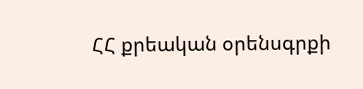ՀՀ քրեական օրենսգրքի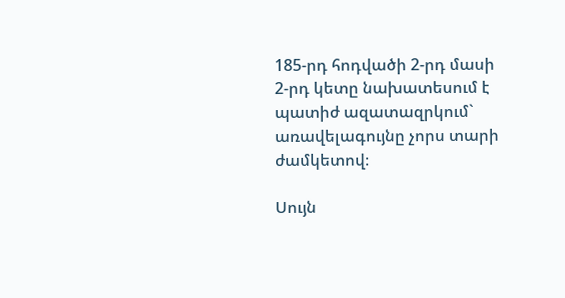185-րդ հոդվածի 2-րդ մասի 2-րդ կետը նախատեսում է պատիժ ազատազրկում` առավելագույնը չորս տարի ժամկետով։

Սույն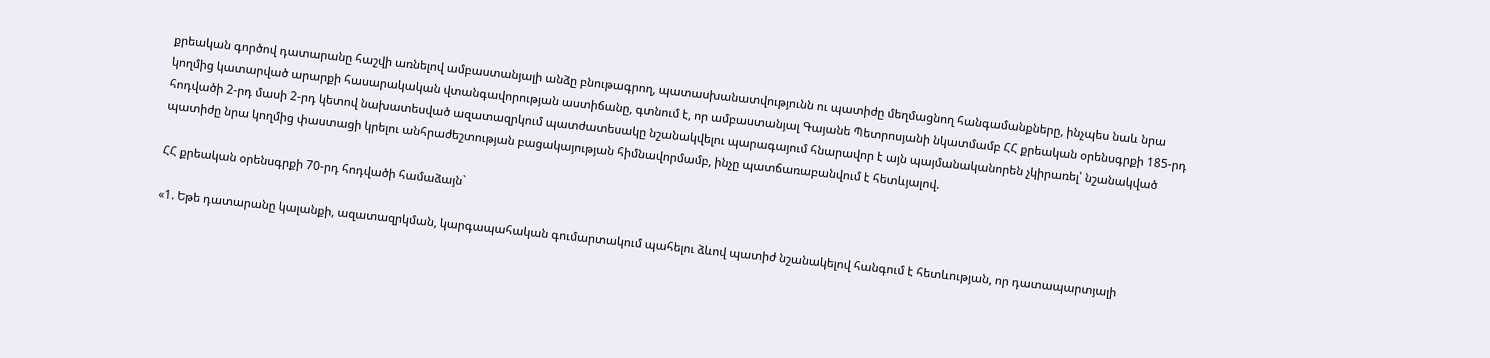քրեական գործով դատարանը հաշվի առնելով ամբաստանյալի անձը բնութագրող, պատասխանատվությունն ու պատիժը մեղմացնող հանգամանքները, ինչպես նաև նրա կողմից կատարված արարքի հասարակական վտանգավորության աստիճանը, գտնում է, որ ամբաստանյալ Գայանե Պետրոսյանի նկատմամբ ՀՀ քրեական օրենսգրքի 185-րդ հոդվածի 2-րդ մասի 2-րդ կետով նախատեսված ազատազրկում պատժատեսակը նշանակվելու պարագայում հնարավոր է այն պայմանականորեն չկիրառել՝ նշանակված պատիժը նրա կողմից փաստացի կրելու անհրաժեշտության բացակայության հիմնավորմամբ, ինչը պատճառաբանվում է հետևյալով.

ՀՀ քրեական օրենսգրքի 70-րդ հոդվածի համաձայն`

«1. Եթե դատարանը կալանքի, ազատազրկման, կարգապահական գումարտակում պահելու ձևով պատիժ նշանակելով հանգում է հետևության, որ դատապարտյալի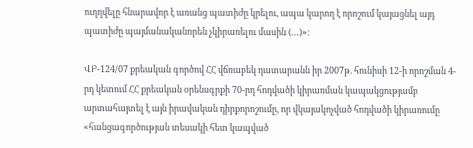ուղղվելը հնարավոր է առանց պատիժը կրելու, ապա կարող է որոշում կայացնել այդ պատիժը պայմանականորեն չկիրառելու մասին (…)»։

ՎԲ-124/07 քրեական գործով ՀՀ վճռաբեկ դատարանն իր 2007թ. հունիսի 12-ի որոշման 4-րդ կետում ՀՀ քրեական օրենսգրքի 70-րդ հոդվածի կիրառման կապակցությամբ արտահայտել է այն իրավական դիրքորոշումը, որ վկայակոչված հոդվածի կիրառումը «հանցագործության տեսակի հետ կապված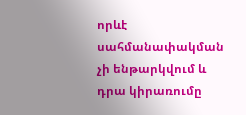որևէ սահմանափակման չի ենթարկվում և դրա կիրառումը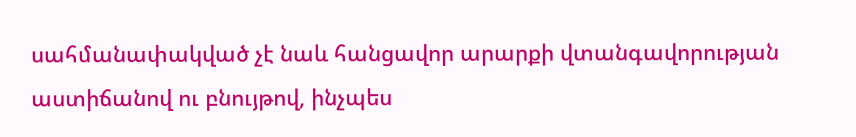սահմանափակված չէ նաև հանցավոր արարքի վտանգավորության աստիճանով ու բնույթով, ինչպես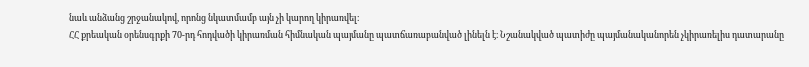նաև անձանց շրջանակով, որոնց նկատմամբ այն չի կարող կիրառվել։
ՀՀ քրեական օրենսգրքի 70-րդ հոդվածի կիրառման հիմնական պայմանը պատճառաբանված լինելն է։ Նշանակված պատիժը պայմանականորեն չկիրառելիս դատարանը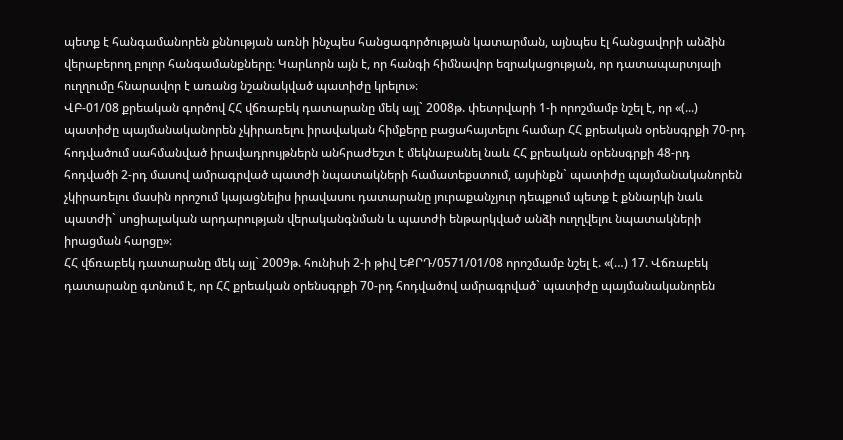պետք է հանգամանորեն քննության առնի ինչպես հանցագործության կատարման, այնպես էլ հանցավորի անձին վերաբերող բոլոր հանգամանքները։ Կարևորն այն է, որ հանգի հիմնավոր եզրակացության, որ դատապարտյալի ուղղումը հնարավոր է առանց նշանակված պատիժը կրելու»։
ՎԲ-01/08 քրեական գործով ՀՀ վճռաբեկ դատարանը մեկ այլ` 2008թ. փետրվարի 1-ի որոշմամբ նշել է, որ «(...) պատիժը պայմանականորեն չկիրառելու իրավական հիմքերը բացահայտելու համար ՀՀ քրեական օրենսգրքի 70-րդ հոդվածում սահմանված իրավադրույթներն անհրաժեշտ է մեկնաբանել նաև ՀՀ քրեական օրենսգրքի 48-րդ հոդվածի 2-րդ մասով ամրագրված պատժի նպատակների համատեքստում, այսինքն` պատիժը պայմանականորեն չկիրառելու մասին որոշում կայացնելիս իրավասու դատարանը յուրաքանչյուր դեպքում պետք է քննարկի նաև պատժի` սոցիալական արդարության վերականգնման և պատժի ենթարկված անձի ուղղվելու նպատակների իրացման հարցը»։
ՀՀ վճռաբեկ դատարանը մեկ այլ` 2009թ. հունիսի 2-ի թիվ ԵՔՐԴ/0571/01/08 որոշմամբ նշել է. «(…) 17. Վճռաբեկ դատարանը գտնում է, որ ՀՀ քրեական օրենսգրքի 70-րդ հոդվածով ամրագրված` պատիժը պայմանականորեն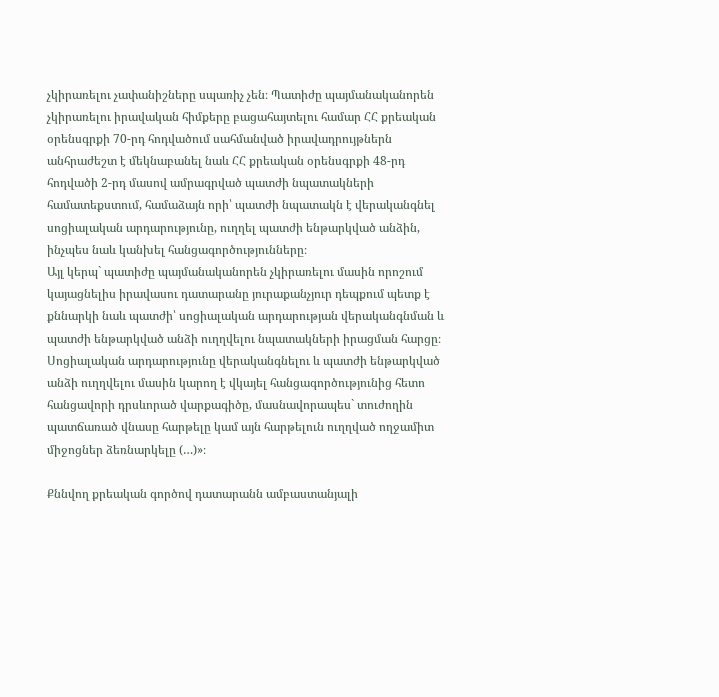չկիրառելու չափանիշները սպառիչ չեն։ Պատիժը պայմանականորեն չկիրառելու իրավական հիմքերը բացահայտելու համար ՀՀ քրեական օրենսգրքի 70-րդ հոդվածում սահմանված իրավադրույթներն անհրաժեշտ է մեկնաբանել նաև ՀՀ քրեական օրենսգրքի 48-րդ հոդվածի 2-րդ մասով ամրագրված պատժի նպատակների համատեքստում, համաձայն որի՝ պատժի նպատակն է վերականգնել սոցիալական արդարությունը, ուղղել պատժի ենթարկված անձին, ինչպես նաև կանխել հանցագործությունները։
Այլ կերպ` պատիժը պայմանականորեն չկիրառելու մասին որոշում կայացնելիս իրավասու դատարանը յուրաքանչյուր դեպքում պետք է քննարկի նաև պատժի՝ սոցիալական արդարության վերականգնման և պատժի ենթարկված անձի ուղղվելու նպատակների իրացման հարցը։
Սոցիալական արդարությունը վերականգնելու և պատժի ենթարկված անձի ուղղվելու մասին կարող է վկայել հանցագործությունից հետո հանցավորի դրսևորած վարքագիծը, մասնավորապես` տուժողին պատճառած վնասը հարթելը կամ այն հարթելուն ուղղված ողջամիտ միջոցներ ձեռնարկելը (…)»։

Քննվող քրեական գործով դատարանն ամբաստանյալի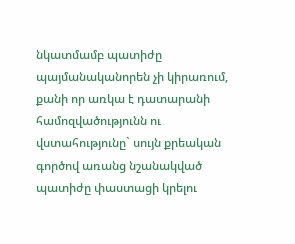նկատմամբ պատիժը պայմանականորեն չի կիրառում, քանի որ առկա է դատարանի համոզվածությունն ու վստահությունը` սույն քրեական գործով առանց նշանակված պատիժը փաստացի կրելու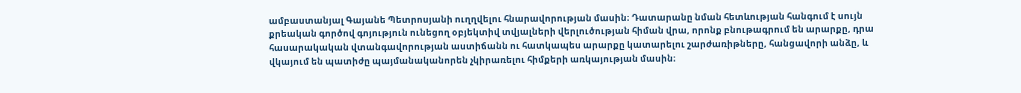ամբաստանյալ Գայանե Պետրոսյանի ուղղվելու հնարավորության մասին։ Դատարանը նման հետևության հանգում է սույն քրեական գործով գոյություն ունեցող օբյեկտիվ տվյալների վերլուծության հիման վրա, որոնք բնութագրում են արարքը, դրա հասարակական վտանգավորության աստիճանն ու հատկապես արարքը կատարելու շարժառիթները, հանցավորի անձը, և վկայում են պատիժը պայմանականորեն չկիրառելու հիմքերի առկայության մասին։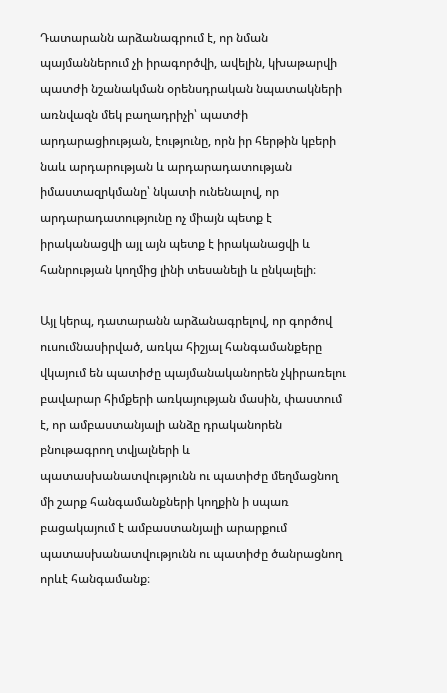Դատարանն արձանագրում է, որ նման պայմաններում չի իրագործվի, ավելին, կխաթարվի պատժի նշանակման օրենսդրական նպատակների առնվազն մեկ բաղադրիչի՝ պատժի արդարացիության, էությունը, որն իր հերթին կբերի նաև արդարության և արդարադատության իմաստազրկմանը՝ նկատի ունենալով, որ արդարադատությունը ոչ միայն պետք է իրականացվի այլ այն պետք է իրականացվի և հանրության կողմից լինի տեսանելի և ընկալելի։

Այլ կերպ, դատարանն արձանագրելով, որ գործով ուսումնասիրված, առկա հիշյալ հանգամանքերը վկայում են պատիժը պայմանականորեն չկիրառելու բավարար հիմքերի առկայության մասին, փաստում է, որ ամբաստանյալի անձը դրականորեն բնութագրող տվյալների և պատասխանատվությունն ու պատիժը մեղմացնող մի շարք հանգամանքների կողքին ի սպառ բացակայում է ամբաստանյալի արարքում պատասխանատվությունն ու պատիժը ծանրացնող որևէ հանգամանք։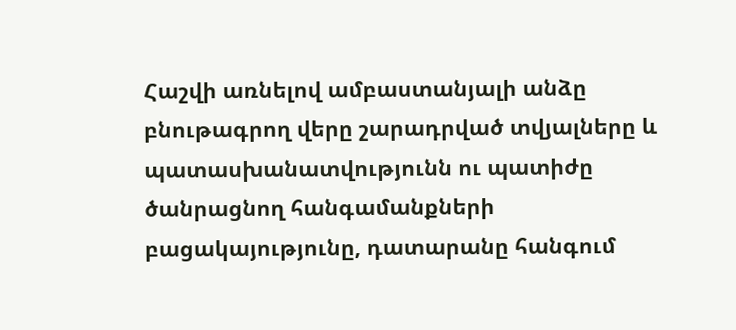Հաշվի առնելով ամբաստանյալի անձը բնութագրող վերը շարադրված տվյալները և պատասխանատվությունն ու պատիժը ծանրացնող հանգամանքների բացակայությունը, դատարանը հանգում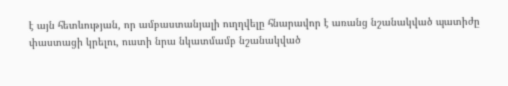է այն հետևության, որ ամբաստանյալի ուղղվելը հնարավոր է առանց նշանակված պատիժը փաստացի կրելու, ուստի նրա նկատմամբ նշանակված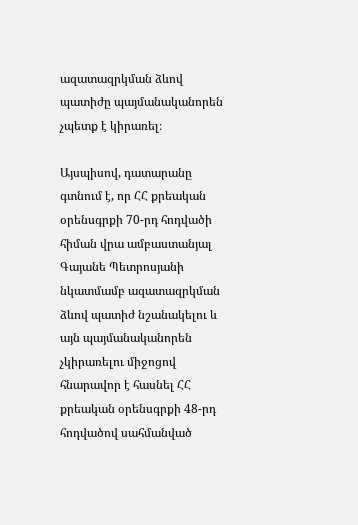ազատազրկման ձևով պատիժը պայմանականորեն չպետք է կիրառել։

Այսպիսով, դատարանը գտնում է, որ ՀՀ քրեական օրենսգրքի 70-րդ հոդվածի հիման վրա ամբաստանյալ Գայանե Պետրոսյանի նկատմամբ ազատազրկման ձևով պատիժ նշանակելու և այն պայմանականորեն չկիրառելու միջոցով հնարավոր է հասնել ՀՀ քրեական օրենսգրքի 48-րդ հոդվածով սահմանված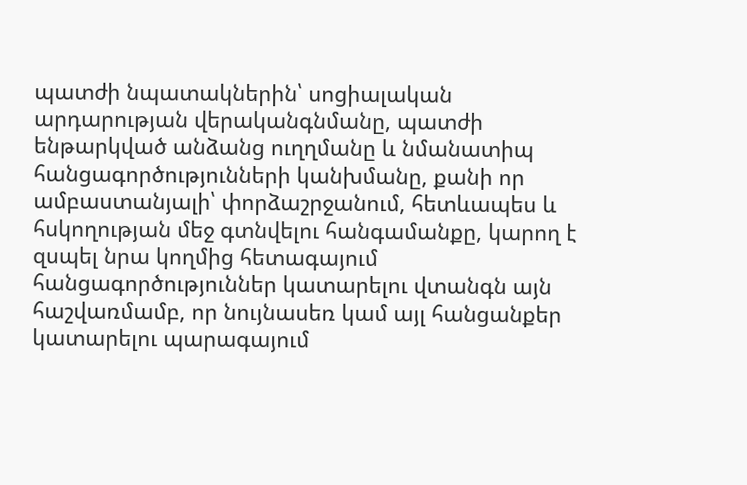պատժի նպատակներին՝ սոցիալական արդարության վերականգնմանը, պատժի ենթարկված անձանց ուղղմանը և նմանատիպ հանցագործությունների կանխմանը, քանի որ ամբաստանյալի՝ փորձաշրջանում, հետևապես և հսկողության մեջ գտնվելու հանգամանքը, կարող է զսպել նրա կողմից հետագայում հանցագործություններ կատարելու վտանգն այն հաշվառմամբ, որ նույնասեռ կամ այլ հանցանքեր կատարելու պարագայում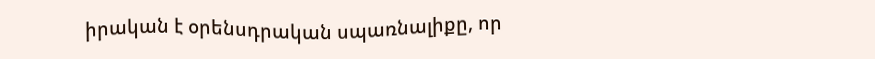իրական է օրենսդրական սպառնալիքը, որ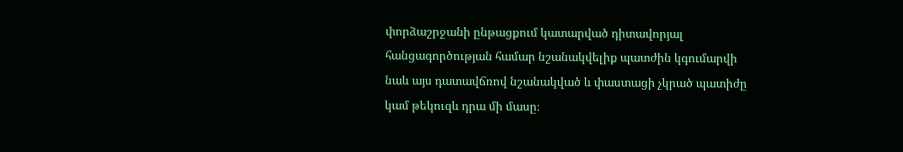փորձաշրջանի ընթացքում կատարված դիտավորյալ հանցագործության համար նշանակվելիք պատժին կգումարվի նաև այս դատավճռով նշանակված և փաստացի չկրած պատիժը կամ թեկուզև դրա մի մասը։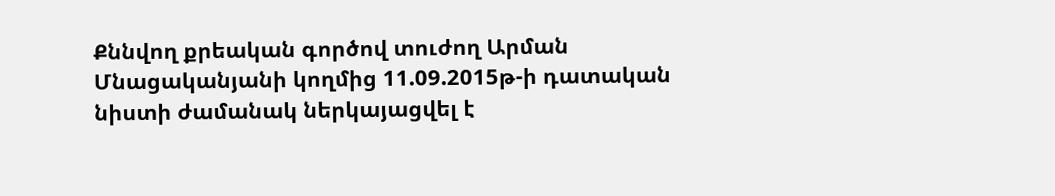Քննվող քրեական գործով տուժող Արման Մնացականյանի կողմից 11.09.2015թ-ի դատական նիստի ժամանակ ներկայացվել է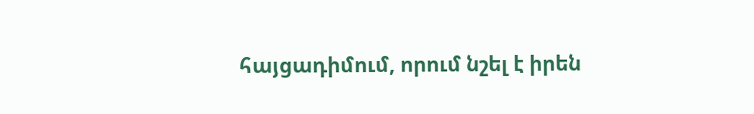հայցադիմում, որում նշել է իրեն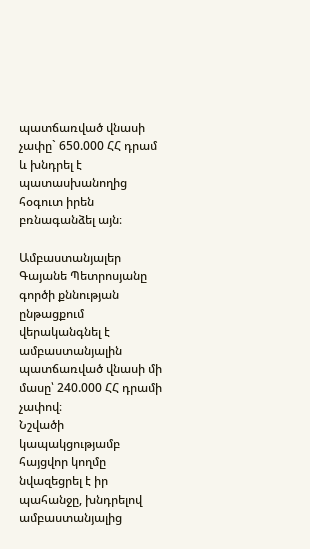պատճառված վնասի չափը` 650.000 ՀՀ դրամ և խնդրել է պատասխանողից հօգուտ իրեն բռնագանձել այն։

Ամբաստանյալեր Գայանե Պետրոսյանը գործի քննության ընթացքում վերականգնել է ամբաստանյալին պատճառված վնասի մի մասը՝ 240.000 ՀՀ դրամի չափով։
Նշվածի կապակցությամբ հայցվոր կողմը նվազեցրել է իր պահանջը, խնդրելով ամբաստանյալից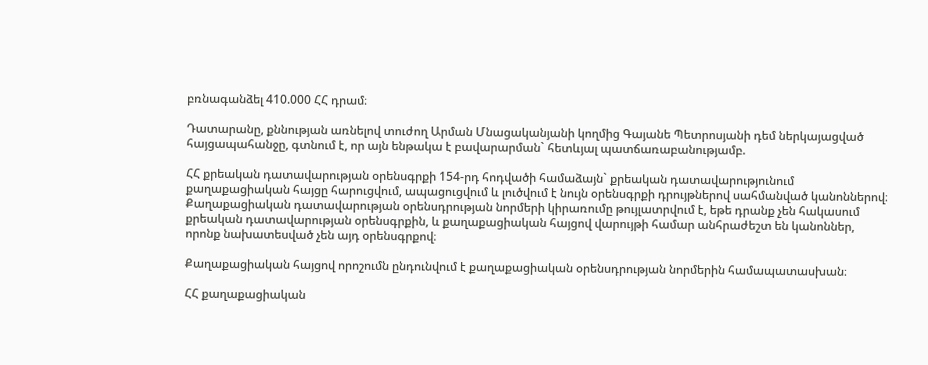բռնագանձել 410.000 ՀՀ դրամ։

Դատարանը, քննության առնելով տուժող Արման Մնացականյանի կողմից Գայանե Պետրոսյանի դեմ ներկայացված հայցապահանջը, գտնում է, որ այն ենթակա է բավարարման` հետևյալ պատճառաբանությամբ.

ՀՀ քրեական դատավարության օրենսգրքի 154-րդ հոդվածի համաձայն` քրեական դատավարությունում քաղաքացիական հայցը հարուցվում, ապացուցվում և լուծվում է նույն օրենսգրքի դրույթներով սահմանված կանոններով։ Քաղաքացիական դատավարության օրենսդրության նորմերի կիրառումը թույլատրվում է, եթե դրանք չեն հակասում քրեական դատավարության օրենսգրքին, և քաղաքացիական հայցով վարույթի համար անհրաժեշտ են կանոններ, որոնք նախատեսված չեն այդ օրենսգրքով։

Քաղաքացիական հայցով որոշումն ընդունվում է քաղաքացիական օրենսդրության նորմերին համապատասխան։

ՀՀ քաղաքացիական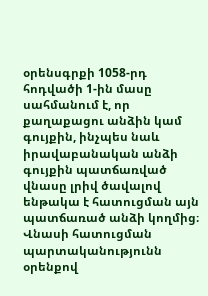օրենսգրքի 1058-րդ հոդվածի 1-ին մասը սահմանում է, որ քաղաքացու անձին կամ գույքին, ինչպես նաև իրավաբանական անձի գույքին պատճառված վնասը լրիվ ծավալով ենթակա է հատուցման այն պատճառած անձի կողմից։ Վնասի հատուցման պարտականությունն օրենքով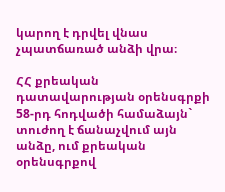կարող է դրվել վնաս չպատճառած անձի վրա։

ՀՀ քրեական դատավարության օրենսգրքի 58-րդ հոդվածի համաձայն` տուժող է ճանաչվում այն անձը, ում քրեական օրենսգրքով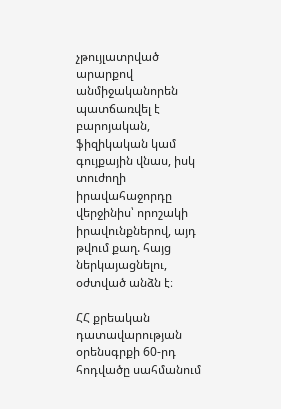չթույլատրված արարքով անմիջականորեն պատճառվել է բարոյական, ֆիզիկական կամ գույքային վնաս, իսկ տուժողի իրավահաջորդը վերջինիս՝ որոշակի իրավունքներով, այդ թվում քաղ. հայց ներկայացնելու, օժտված անձն է։

ՀՀ քրեական դատավարության օրենսգրքի 60-րդ հոդվածը սահմանում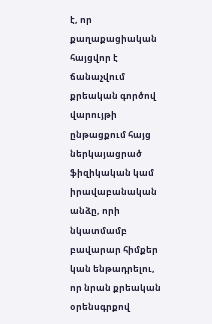է, որ քաղաքացիական հայցվոր է ճանաչվում քրեական գործով վարույթի ընթացքում հայց ներկայացրած ֆիզիկական կամ իրավաբանական անձը, որի նկատմամբ բավարար հիմքեր կան ենթադրելու, որ նրան քրեական օրենսգրքով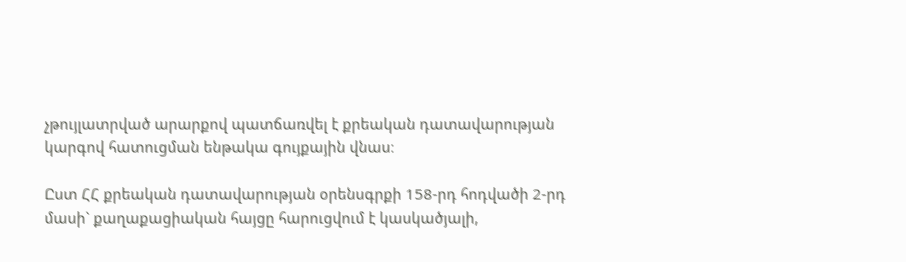չթույլատրված արարքով պատճառվել է քրեական դատավարության կարգով հատուցման ենթակա գույքային վնաս։

Ըստ ՀՀ քրեական դատավարության օրենսգրքի 158-րդ հոդվածի 2-րդ մասի` քաղաքացիական հայցը հարուցվում է կասկածյալի,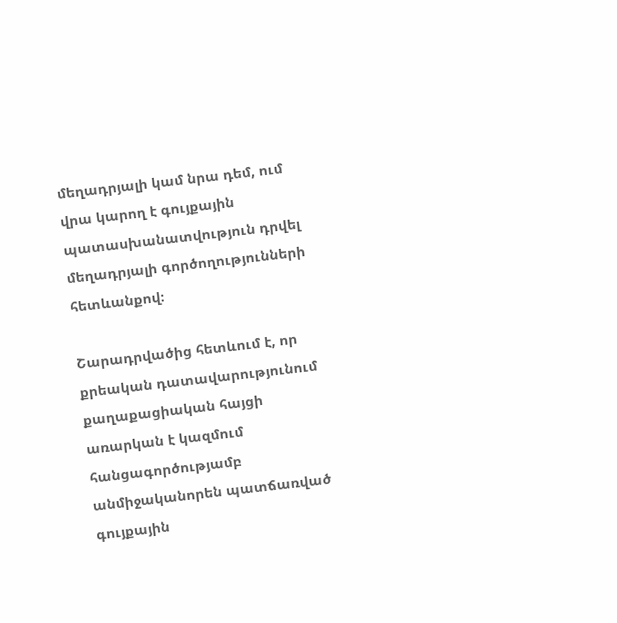մեղադրյալի կամ նրա դեմ, ում վրա կարող է գույքային պատասխանատվություն դրվել մեղադրյալի գործողությունների հետևանքով։

Շարադրվածից հետևում է, որ քրեական դատավարությունում քաղաքացիական հայցի առարկան է կազմում հանցագործությամբ անմիջականորեն պատճառված գույքային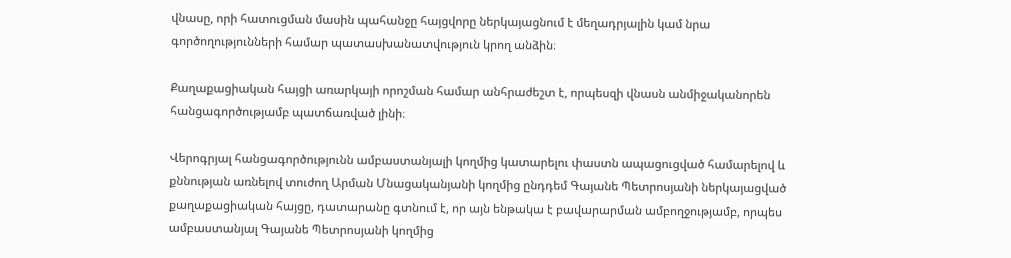վնասը, որի հատուցման մասին պահանջը հայցվորը ներկայացնում է մեղադրյալին կամ նրա գործողությունների համար պատասխանատվություն կրող անձին։

Քաղաքացիական հայցի առարկայի որոշման համար անհրաժեշտ է, որպեսզի վնասն անմիջականորեն հանցագործությամբ պատճառված լինի։

Վերոգրյալ հանցագործությունն ամբաստանյալի կողմից կատարելու փաստն ապացուցված համարելով և քննության առնելով տուժող Արման Մնացականյանի կողմից ընդդեմ Գայանե Պետրոսյանի ներկայացված քաղաքացիական հայցը, դատարանը գտնում է, որ այն ենթակա է բավարարման ամբողջությամբ, որպես ամբաստանյալ Գայանե Պետրոսյանի կողմից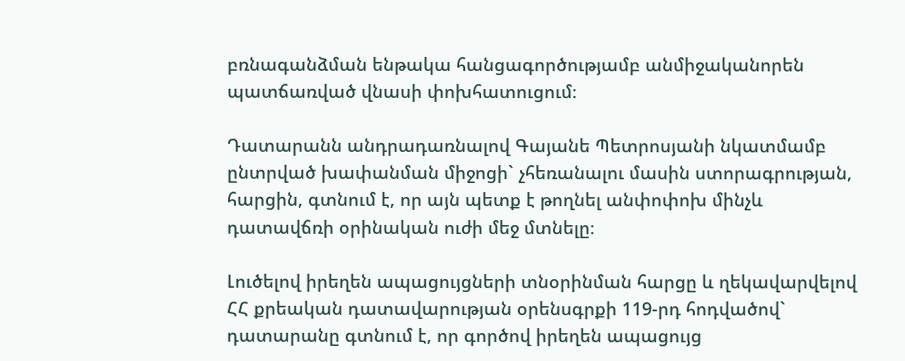բռնագանձման ենթակա հանցագործությամբ անմիջականորեն պատճառված վնասի փոխհատուցում։

Դատարանն անդրադառնալով Գայանե Պետրոսյանի նկատմամբ ընտրված խափանման միջոցի` չհեռանալու մասին ստորագրության, հարցին, գտնում է, որ այն պետք է թողնել անփոփոխ մինչև դատավճռի օրինական ուժի մեջ մտնելը։

Լուծելով իրեղեն ապացույցների տնօրինման հարցը և ղեկավարվելով ՀՀ քրեական դատավարության օրենսգրքի 119-րդ հոդվածով` դատարանը գտնում է, որ գործով իրեղեն ապացույց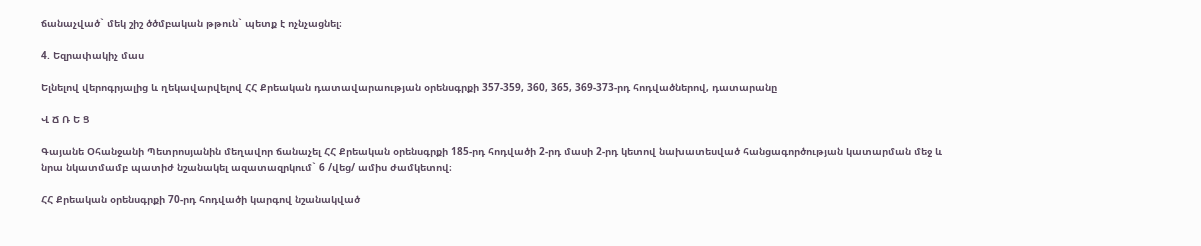ճանաչված` մեկ շիշ ծծմբական թթուն` պետք է ոչնչացնել։

4. Եզրափակիչ մաս

Ելնելով վերոգրյալից և ղեկավարվելով ՀՀ Քրեական դատավարաության օրենսգրքի 357-359, 360, 365, 369-373-րդ հոդվածներով, դատարանը

Վ Ճ Ռ Ե Ց

Գայանե Օհանջանի Պետրոսյանին մեղավոր ճանաչել ՀՀ Քրեական օրենսգրքի 185-րդ հոդվածի 2-րդ մասի 2-րդ կետով նախատեսված հանցագործության կատարման մեջ և նրա նկատմամբ պատիժ նշանակել ազատազրկում` 6 /վեց/ ամիս ժամկետով։

ՀՀ Քրեական օրենսգրքի 70-րդ հոդվածի կարգով նշանակված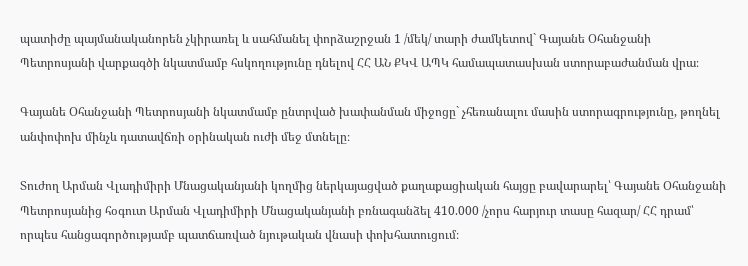պատիժը պայմանականորեն չկիրառել և սահմանել փորձաշրջան 1 /մեկ/ տարի ժամկետով` Գայանե Օհանջանի Պետրոսյանի վարքագծի նկատմամբ հսկողությունը դնելով ՀՀ ԱՆ ՔԿՎ ԱՊԿ համապատասխան ստորաբաժանման վրա։

Գայանե Օհանջանի Պետրոսյանի նկատմամբ ընտրված խափանման միջոցը` չհեռանալու մասին ստորագրությունը, թողնել անփոփոխ մինչև դատավճռի օրինական ուժի մեջ մտնելը։

Տուժող Արման Վլադիմիրի Մնացականյանի կողմից ներկայացված քաղաքացիական հայցը բավարարել՝ Գայանե Օհանջանի Պետրոսյանից հօգուտ Արման Վլադիմիրի Մնացականյանի բռնագանձել 410.000 /չորս հարյուր տասը հազար/ ՀՀ դրամ՝ որպես հանցագործությամբ պատճառված նյութական վնասի փոխհատուցում։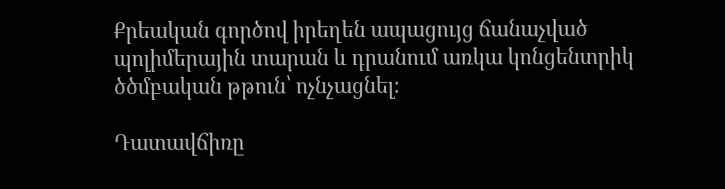Քրեական գործով իրեղեն ապացույց ճանաչված պոլիմերային տարան և դրանում առկա կոնցենտրիկ ծծմբական թթուն՝ ոչնչացնել։

Դատավճիռը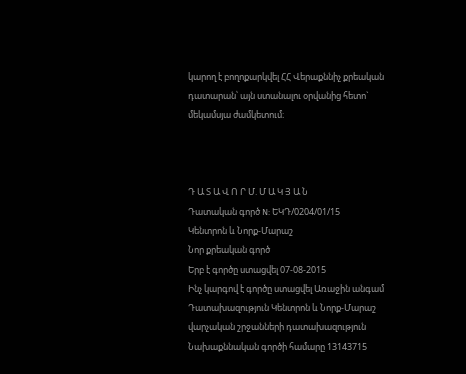կարող է բողոքարկվել ՀՀ Վերաքննիչ քրեական դատարան՝ այն ստանալու օրվանից հետո` մեկամսյա ժամկետում։



Դ Ա Տ Ա Վ Ո Ր Մ. Մ Ա Կ Յ Ա Ն
Դատական գործ N: ԵԿԴ/0204/01/15
Կենտրոն և Նորք-Մարաշ
Նոր քրեական գործ
Երբ է գործը ստացվել 07-08-2015
Ինչ կարգով է գործը ստացվել Առաջին անգամ
Դատախազություն Կենտրոն և Նորք-Մարաշ վարչական շրջանների դատախազություն
Նախաքննական գործի համարը 13143715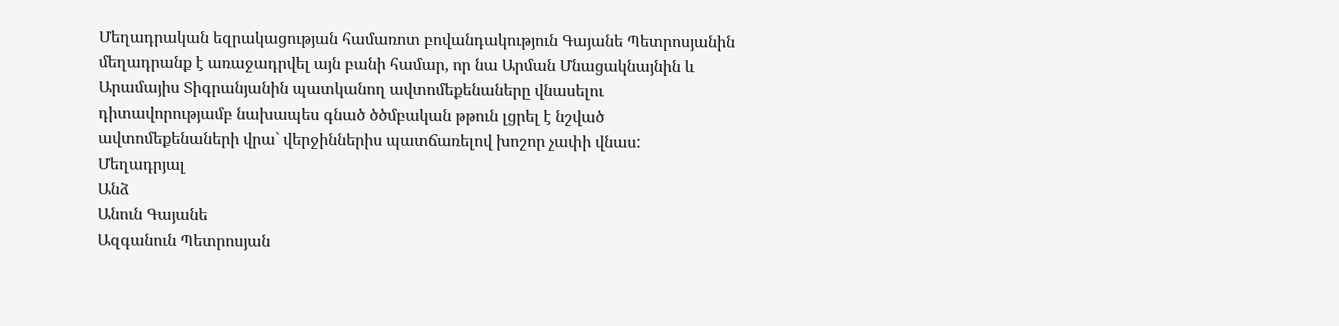Մեղադրական եզրակացության համառոտ բովանդակություն Գայանե Պետրոսյանին մեղադրանք է առաջադրվել այն բանի համար, որ նա Արման Մնացակնայնին և Արամայիս Տիգրանյանին պատկանող ավտոմեքենաները վնասելու դիտավորությամբ նախապես գնած ծծմբական թթուն լցրել է նշված ավտոմեքենաների վրա` վերջիններիս պատճառելով խոշոր չափի վնաս:
Մեղադրյալ
Անձ
Անուն Գայանե
Ազգանուն Պետրոսյան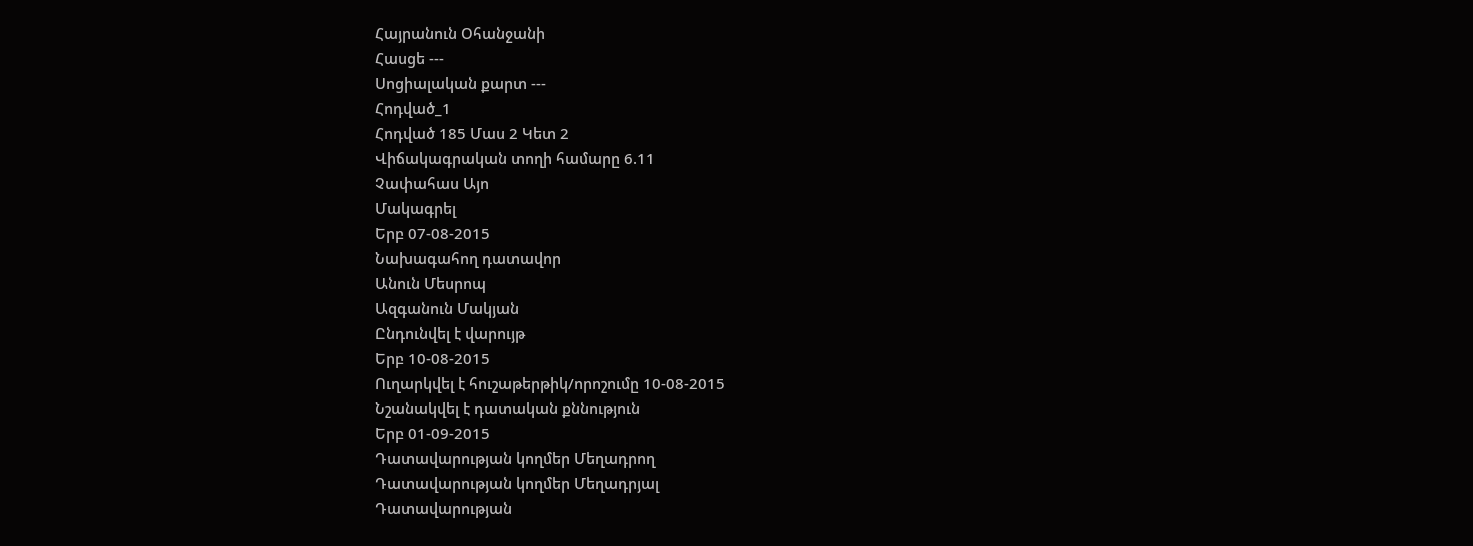Հայրանուն Օհանջանի
Հասցե ---
Սոցիալական քարտ ---
Հոդված_1
Հոդված 185 Մաս 2 Կետ 2
Վիճակագրական տողի համարը 6.11
Չափահաս Այո
Մակագրել
Երբ 07-08-2015
Նախագահող դատավոր
Անուն Մեսրոպ
Ազգանուն Մակյան
Ընդունվել է վարույթ
Երբ 10-08-2015
Ուղարկվել է հուշաթերթիկ/որոշումը 10-08-2015
Նշանակվել է դատական քննություն
Երբ 01-09-2015
Դատավարության կողմեր Մեղադրող
Դատավարության կողմեր Մեղադրյալ
Դատավարության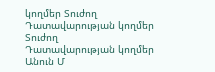կողմեր Տուժող
Դատավարության կողմեր Տուժող
Դատավարության կողմեր
Անուն Մ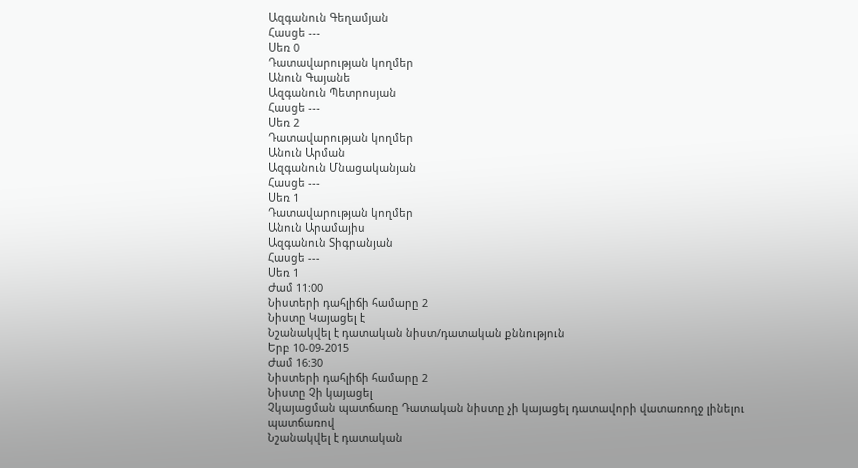Ազգանուն Գեղամյան
Հասցե ---
Սեռ 0
Դատավարության կողմեր
Անուն Գայանե
Ազգանուն Պետրոսյան
Հասցե ---
Սեռ 2
Դատավարության կողմեր
Անուն Արման
Ազգանուն Մնացականյան
Հասցե ---
Սեռ 1
Դատավարության կողմեր
Անուն Արամայիս
Ազգանուն Տիգրանյան
Հասցե ---
Սեռ 1
Ժամ 11:00
Նիստերի դահլիճի համարը 2
Նիստը Կայացել է
Նշանակվել է դատական նիստ/դատական քննություն
Երբ 10-09-2015
Ժամ 16:30
Նիստերի դահլիճի համարը 2
Նիստը Չի կայացել
Չկայացման պատճառը Դատական նիստը չի կայացել դատավորի վատառողջ լինելու պատճառով
Նշանակվել է դատական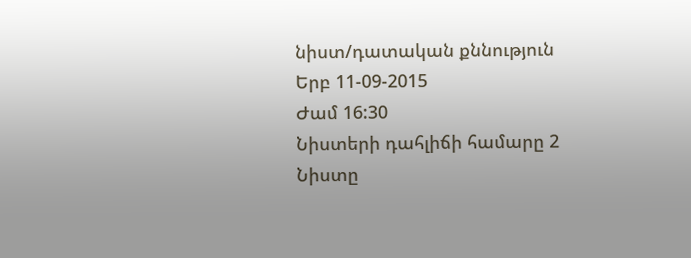նիստ/դատական քննություն
Երբ 11-09-2015
Ժամ 16:30
Նիստերի դահլիճի համարը 2
Նիստը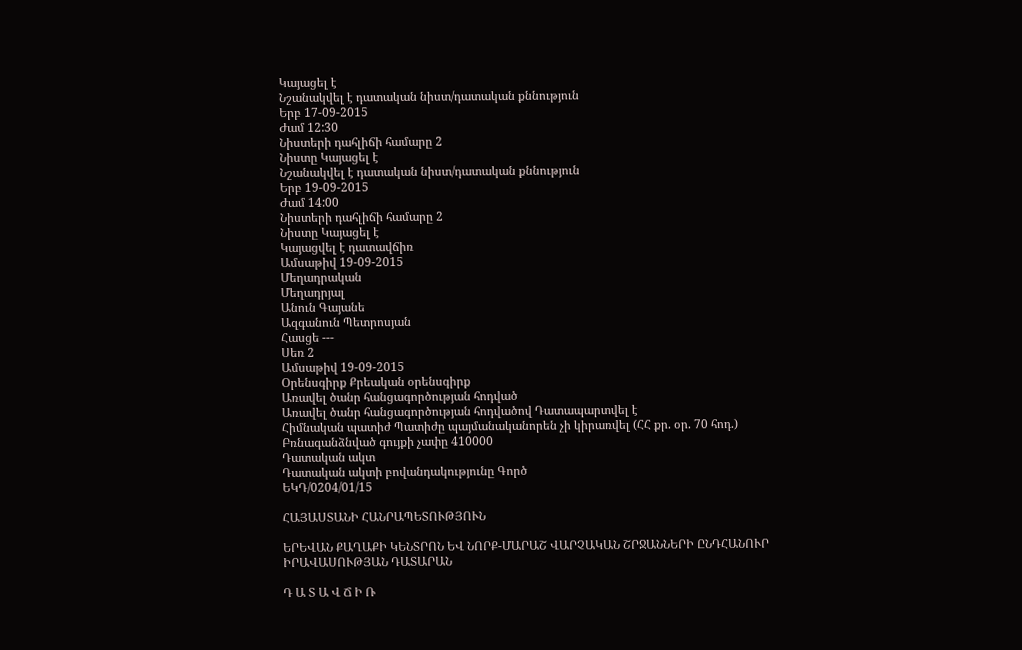Կայացել է
Նշանակվել է դատական նիստ/դատական քննություն
Երբ 17-09-2015
Ժամ 12:30
Նիստերի դահլիճի համարը 2
Նիստը Կայացել է
Նշանակվել է դատական նիստ/դատական քննություն
Երբ 19-09-2015
Ժամ 14:00
Նիստերի դահլիճի համարը 2
Նիստը Կայացել է
Կայացվել է դատավճիռ
Ամսաթիվ 19-09-2015
Մեղադրական
Մեղադրյալ
Անուն Գայանե
Ազգանուն Պետրոսյան
Հասցե ---
Սեռ 2
Ամսաթիվ 19-09-2015
Օրենսգիրք Քրեական օրենսգիրք
Առավել ծանր հանցագործության հոդված
Առավել ծանր հանցագործության հոդվածով Դատապարտվել է
Հիմնական պատիժ Պատիժը պայմանականորեն չի կիրառվել (ՀՀ քր. օր. 70 հոդ.)
Բռնագանձնված գույքի չափը 410000
Դատական ակտ
Դատական ակտի բովանդակությունը Գործ
ԵԿԴ/0204/01/15

ՀԱՅԱՍՏԱՆԻ ՀԱՆՐԱՊԵՏՈՒԹՅՈՒՆ

ԵՐԵՎԱՆ ՔԱՂԱՔԻ ԿԵՆՏՐՈՆ ԵՎ ՆՈՐՔ-ՄԱՐԱՇ ՎԱՐՉԱԿԱՆ ՇՐՋԱՆՆԵՐԻ ԸՆԴՀԱՆՈՒՐ ԻՐԱՎԱՍՈՒԹՅԱՆ ԴԱՏԱՐԱՆ

Դ Ա Տ Ա Վ Ճ Ի Ռ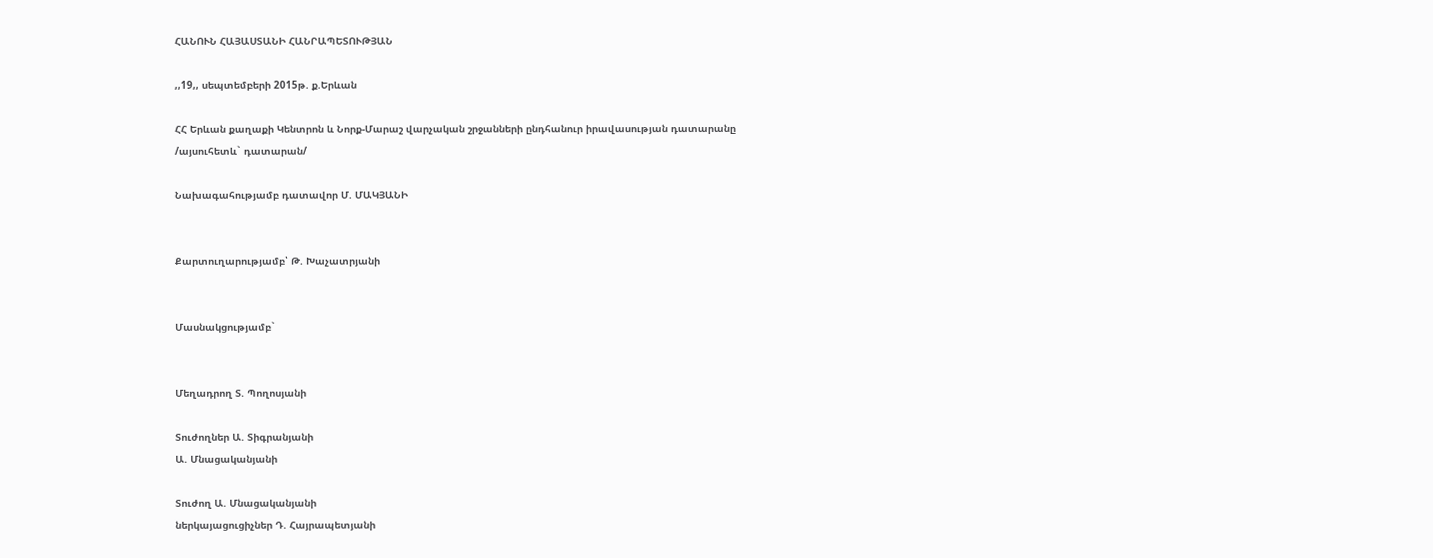ՀԱՆՈՒՆ ՀԱՅԱՍՏԱՆԻ ՀԱՆՐԱՊԵՏՈՒԹՅԱՆ

,,19,, սեպտեմբերի 2015թ. ք.Երևան

ՀՀ Երևան քաղաքի Կենտրոն և Նորք-Մարաշ վարչական շրջանների ընդհանուր իրավասության դատարանը
/այսուհետև` դատարան/

Նախագահությամբ դատավոր Մ. ՄԱԿՅԱՆԻ


Քարտուղարությամբ՝ Թ. Խաչատրյանի


Մասնակցությամբ`


Մեղադրող Տ. Պողոսյանի

Տուժողներ Ա. Տիգրանյանի
Ա. Մնացականյանի

Տուժող Ա. Մնացականյանի
ներկայացուցիչներ Դ. Հայրապետյանի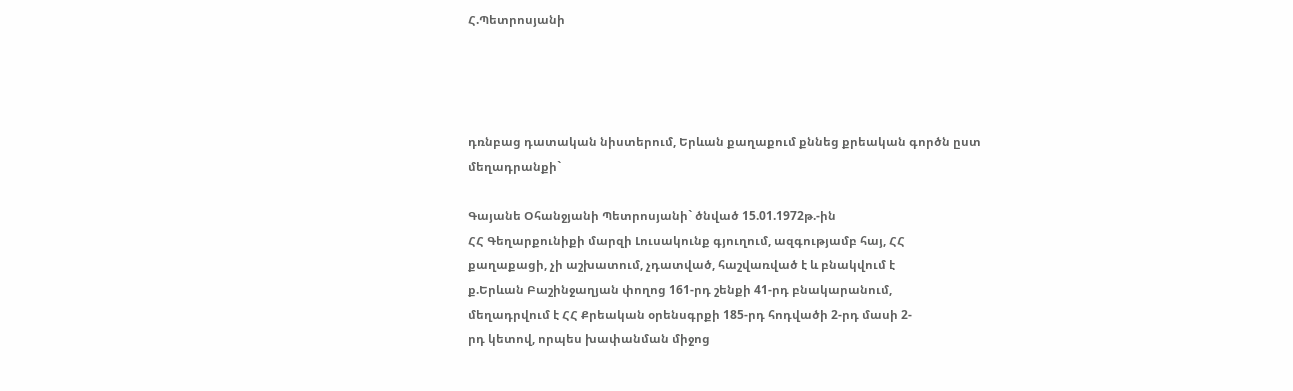Հ.Պետրոսյանի




դռնբաց դատական նիստերում, Երևան քաղաքում քննեց քրեական գործն ըստ մեղադրանքի`

Գայանե Օհանջյանի Պետրոսյանի` ծնված 15.01.1972թ.-ին
ՀՀ Գեղարքունիքի մարզի Լուսակունք գյուղում, ազգությամբ հայ, ՀՀ
քաղաքացի, չի աշխատում, չդատված, հաշվառված է և բնակվում է
ք.Երևան Բաշինջաղյան փողոց 161-րդ շենքի 41-րդ բնակարանում,
մեղադրվում է ՀՀ Քրեական օրենսգրքի 185-րդ հոդվածի 2-րդ մասի 2-
րդ կետով, որպես խափանման միջոց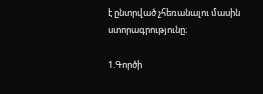է ընտրված չհեռանալու մասին
ստորագրությունը։

1.Գործի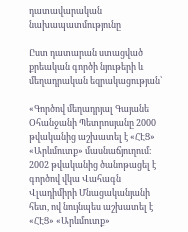դատավարական նախապատմությունը

Ըստ դատարան ստացված քրեական գործի նյութերի և մեղադրական եզրակացության՝

«Գործով մեղադրյալ Գայանե Օհանջանի Պետրոսյանը 2000 թվականից աշխատել է «ՀԷՑ» «Արևմուտք» մասնաճյուղում։ 2002 թվականից ծանոթացել է գործով վկա Վահագն Վլադիմիրի Մնացականյանի հետ, ով նույնպես աշխատել է «ՀԷՑ» «Արևմուտք»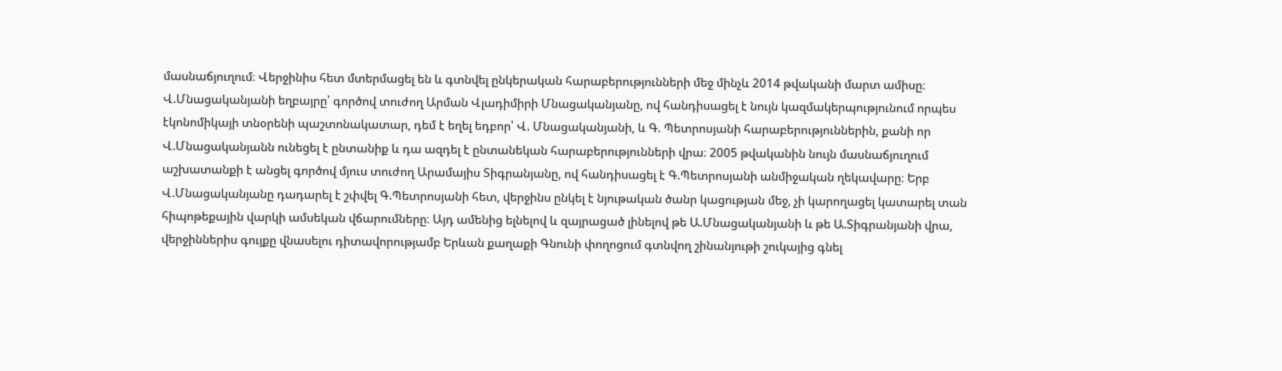մասնաճյուղում։ Վերջինիս հետ մտերմացել են և գտնվել ընկերական հարաբերությունների մեջ մինչև 2014 թվականի մարտ ամիսը։ Վ.Մնացականյանի եղբայրը՝ գործով տուժող Արման Վլադիմիրի Մնացականյանը, ով հանդիսացել է նույն կազմակերպությունում որպես էկոնոմիկայի տնօրենի պաշտոնակատար, դեմ է եղել եդբոր՝ Վ. Մնացականյանի, և Գ. Պետրոսյանի հարաբերություններին, քանի որ Վ.Մնացականյանն ունեցել է ընտանիք և դա ազդել է ընտանեկան հարաբերությունների վրա։ 2005 թվականին նույն մասնաճյուղում աշխատանքի է անցել գործով մյուս տուժող Արամայիս Տիգրանյանը, ով հանդիսացել է Գ.Պետրոսյանի անմիջական ղեկավարը։ Երբ Վ.Մնացականյանը դադարել է շփվել Գ.Պետրոսյանի հետ, վերջինս ընկել է նյութական ծանր կացության մեջ, չի կարողացել կատարել տան հիպոթեքային վարկի ամսեկան վճարումները։ Այդ ամենից ելնելով և զայրացած լինելով թե Ա.Մնացականյանի և թե Ա.Տիգրանյանի վրա, վերջիններիս գույքը վնասելու դիտավորությամբ Երևան քաղաքի Գնունի փողոցում գտնվող շինանյութի շուկայից գնել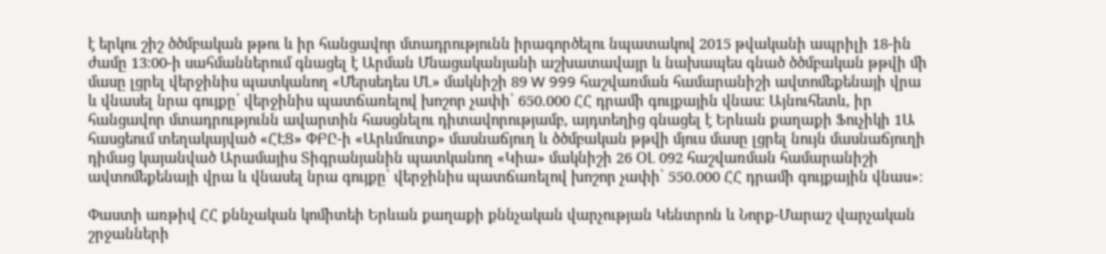է երկու շիշ ծծմբական թթու և իր հանցավոր մտադրությունն իրագործելու նպատակով 2015 թվականի ապրիլի 18-ին ժամը 13։00-ի սահմաններում գնացել է Արման Մնացականյանի աշխատավայր և նախապես գնած ծծմբական թթվի մի մասը լցրել վերջինիս պատկանող «Մերսեդես ՄԼ» մակնիշի 89 W 999 հաշվառման համարանիշի ավտոմեքենայի վրա և վնասել նրա գույքը՝ վերջինիս պատճառելով խոշոր չափի՝ 650.000 ՀՀ դրամի գույքային վնաս։ Այնուհետև, իր հանցավոր մտադրությունն ավարտին հասցնելու դիտավորությամբ, այդտեղից գնացել է Երևան քաղաքի Ֆուչիկի 1Ա հասցեում տեղակայված «ՀԷՑ» ՓԲԸ-ի «Արևմուտք» մասնաճյուղ և ծծմբական թթվի մյուս մասը լցրել նույն մասնաճյուղի դիմաց կայանված Արամայիս Տիգրանյանին պատկանող «Կիա» մակնիշի 26 ՕԼ 092 հաշվառման համարանիշի ավտոմեքենայի վրա և վնասել նրա գույքը՝ վերջինիս պատճառելով խոշոր չափի՝ 550.000 ՀՀ դրամի գույքային վնաս»։

Փաստի առթիվ ՀՀ քննչական կոմիտեի Երևան քաղաքի քննչական վարչության Կենտրոն և Նորք-Մարաշ վարչական շրջանների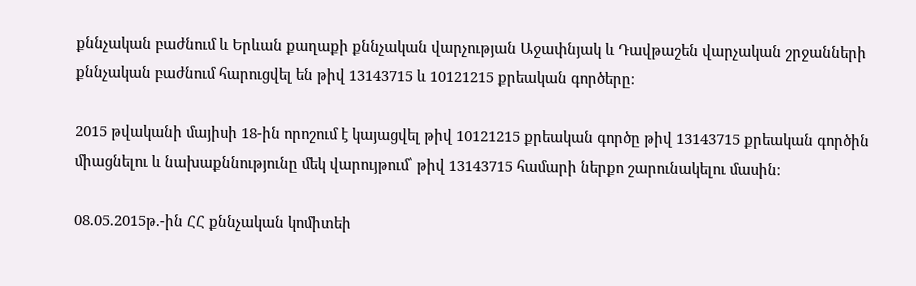քննչական բաժնում և Երևան քաղաքի քննչական վարչության Աջափնյակ և Դավթաշեն վարչական շրջանների քննչական բաժնում հարուցվել են թիվ 13143715 և 10121215 քրեական գործերը։

2015 թվականի մայիսի 18-ին որոշում է կայացվել թիվ 10121215 քրեական գործը թիվ 13143715 քրեական գործին միացնելու և նախաքննությունը մեկ վարույթում՝ թիվ 13143715 համարի ներքո շարունակելու մասին։

08.05.2015թ.-ին ՀՀ քննչական կոմիտեի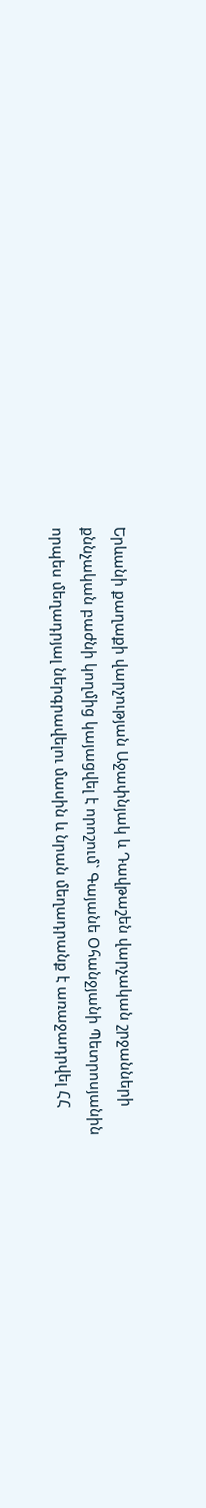Երևանի քաղաքի վարչության Աջափնյակ և Դավթաշեն վարչական շրջանների քննչական բաժնի կողմից կայացվել է որոշում` Գայանե Օհանջյանի Պետրոսյանին որպես մեղադրյալ ներգրավելու մասին և նրան մեղադրանք է առաջադրվել ՀՀ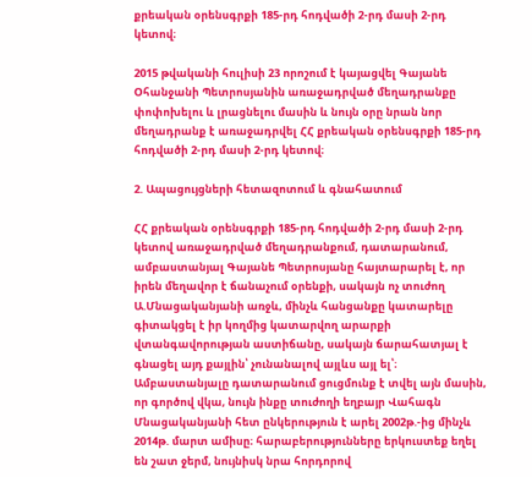քրեական օրենսգրքի 185-րդ հոդվածի 2-րդ մասի 2-րդ կետով։

2015 թվականի հուլիսի 23 որոշում է կայացվել Գայանե Օհանջանի Պետրոսյանին առաջադրված մեղադրանքը փոփոխելու և լրացնելու մասին և նույն օրը նրան նոր մեղադրանք է առաջադրվել ՀՀ քրեական օրենսգրքի 185-րդ հոդվածի 2-րդ մասի 2-րդ կետով։

2. Ապացույցների հետազոտում և գնահատում

ՀՀ քրեական օրենսգրքի 185-րդ հոդվածի 2-րդ մասի 2-րդ կետով առաջադրված մեղադրանքում, դատարանում, ամբաստանյալ Գայանե Պետրոսյանը հայտարարել է, որ իրեն մեղավոր է ճանաչում օրենքի, սակայն ոչ տուժող Ա.Մնացականյանի առջև, մինչև հանցանքը կատարելը գիտակցել է իր կողմից կատարվող արարքի վտանգավորության աստիճանը, սակայն ճարահատյալ է գնացել այդ քայլին՝ չունանալով այլևս այլ ել՝։
Ամբաստանյալը դատարանում ցուցմունք է տվել այն մասին, որ գործով վկա, նույն ինքը տուժողի եղբայր Վահագն Մնացականյանի հետ ընկերություն է արել 2002թ.-ից մինչև 2014թ. մարտ ամիսը։ հարաբերությունները երկուստեք եղել են շատ ջերմ, նույնիսկ նրա հորդորով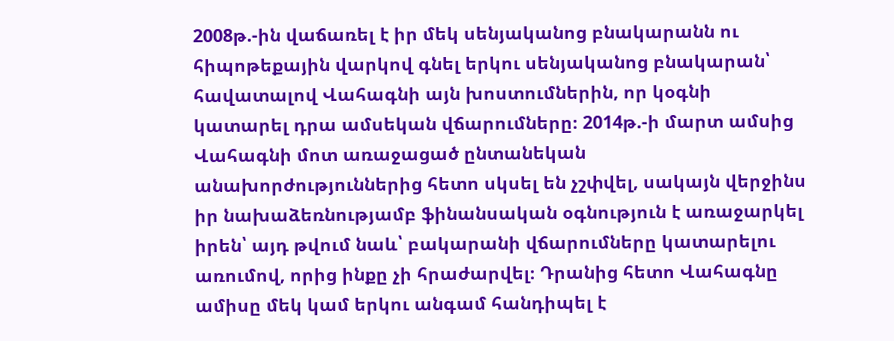2008թ.-ին վաճառել է իր մեկ սենյականոց բնակարանն ու հիպոթեքային վարկով գնել երկու սենյականոց բնակարան՝ հավատալով Վահագնի այն խոստումներին, որ կօգնի կատարել դրա ամսեկան վճարումները։ 2014թ.-ի մարտ ամսից Վահագնի մոտ առաջացած ընտանեկան անախորժություններից հետո սկսել են չշփվել, սակայն վերջինս իր նախաձեռնությամբ ֆինանսական օգնություն է առաջարկել իրեն՝ այդ թվում նաև՝ բակարանի վճարումները կատարելու առումով, որից ինքը չի հրաժարվել։ Դրանից հետո Վահագնը ամիսը մեկ կամ երկու անգամ հանդիպել է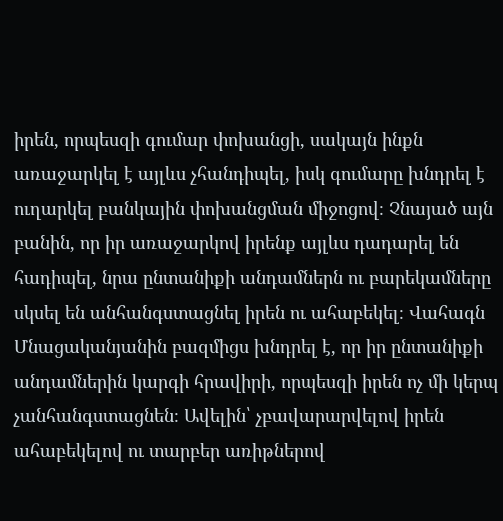իրեն, որպեսզի գումար փոխանցի, սակայն ինքն առաջարկել է այլևս չհանդիպել, իսկ գումարը խնդրել է ուղարկել բանկային փոխանցման միջոցով։ Չնայած այն բանին, որ իր առաջարկով իրենք այլևս դադարել են հադիպել, նրա ընտանիքի անդամներն ու բարեկամները սկսել են անհանգստացնել իրեն ու ահաբեկել։ Վահագն Մնացականյանին բազմիցս խնդրել է, որ իր ընտանիքի անդամներին կարգի հրավիրի, որպեսզի իրեն ոչ մի կերպ չանհանգստացնեն։ Ավելին՝ չբավարարվելով իրեն ահաբեկելով ու տարբեր առիթներով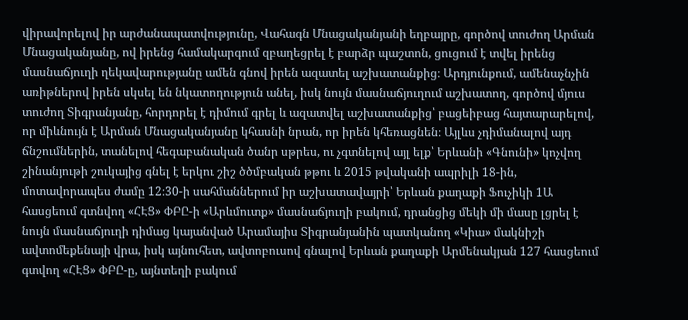վիրավորելով իր արժանապատվությունը, Վահագն Մնացականյանի եղբայրը, գործով տուժող Արման Մնացականյանը, ով իրենց համակարգում զբաղեցրել է բարձր պաշտոն, ցուցում է տվել իրենց մասնաճյուղի ղեկավարությանը ամեն գնով իրեն ազատել աշխատանքից։ Արդյունքում, ամենաչնչին առիթներով իրեն սկսել են նկատողություն անել, իսկ նույն մասնաճյուղում աշխատող, գործով մյուս տուժող Տիգրանյանը, հորդորել է դիմում գրել և ազատվել աշխատանքից՝ բացեիբաց հայտարարելով, որ միևնույն է Արման Մնացականյանը կհասնի նրան, որ իրեն կհեռացնեն։ Այլևս չդիմանալով այդ ճնշումներին, տանելով հեգաբանական ծանր սթրես, ու չգտնելով այլ ելք՝ Երևանի «Գնունի» կոչվող շինանյութի շուկայից գնել է երկու շիշ ծծմբական թթու և 2015 թվականի ապրիլի 18-ին, մոտավորապես ժամը 12։30-ի սահմաններում իր աշխատավայրի՝ Երևան քաղաքի Ֆուչիկի 1Ա հասցեում գտնվող «ՀԷՑ» ՓԲԸ-ի «Արևմուտք» մասնաճյուղի բակում, դրանցից մեկի մի մասը լցրել է նույն մասնաճյուղի դիմաց կայանված Արամայիս Տիգրանյանին պատկանող «Կիա» մակնիշի ավտոմեքենայի վրա, իսկ այնուհետ, ավտոբուսով գնալով Երևան քաղաքի Արմենակյան 127 հասցեում գտվող «ՀԷՑ» ՓԲԸ-ը, այնտեղի բակում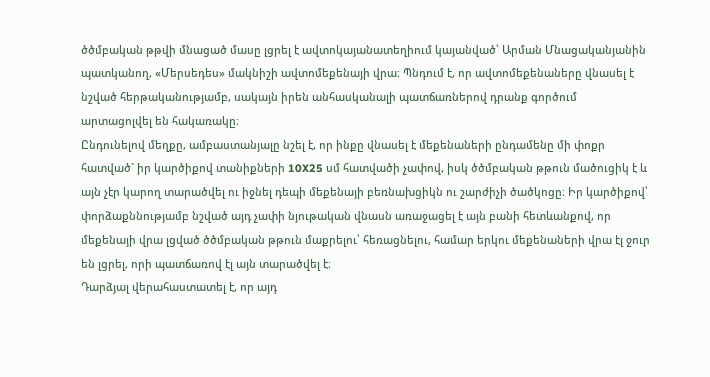ծծմբական թթվի մնացած մասը լցրել է ավտոկայանատեղիում կայանված՝ Արման Մնացականյանին պատկանող, «Մերսեդես» մակնիշի ավտոմեքենայի վրա։ Պնդում է, որ ավտոմեքենաները վնասել է նշված հերթականությամբ, սակայն իրեն անհասկանալի պատճառներով դրանք գործում արտացոլվել են հակառակը։
Ընդունելով մեղքը, ամբաստանյալը նշել է, որ ինքը վնասել է մեքենաների ընդամենը մի փոքր հատված` իր կարծիքով տանիքների 10X25 սմ հատվածի չափով, իսկ ծծմբական թթուն մածուցիկ է և այն չէր կարող տարածվել ու իջնել դեպի մեքենայի բեռնախցիկն ու շարժիչի ծածկոցը։ Իր կարծիքով՝ փորձաքննությամբ նշված այդ չափի նյութական վնասն առաջացել է այն բանի հետևանքով, որ մեքենայի վրա լցված ծծմբական թթուն մաքրելու՝ հեռացնելու, համար երկու մեքենաների վրա էլ ջուր են լցրել, որի պատճառով էլ այն տարածվել է։
Դարձյալ վերահաստատել է, որ այդ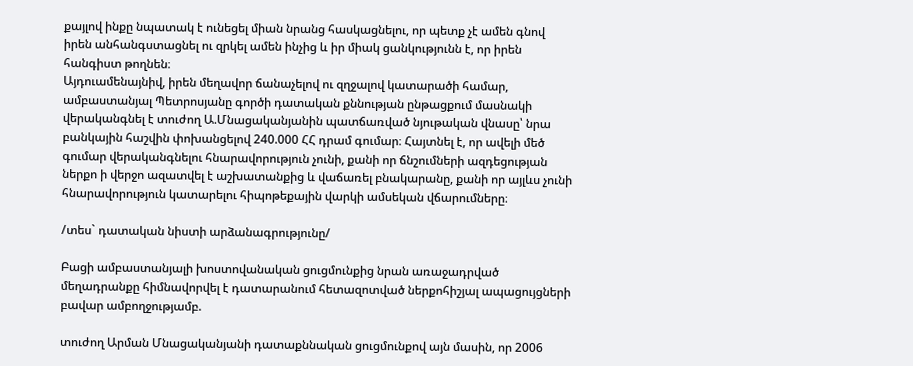քայլով ինքը նպատակ է ունեցել միան նրանց հասկացնելու, որ պետք չէ ամեն գնով իրեն անհանգստացնել ու զրկել ամեն ինչից և իր միակ ցանկությունն է, որ իրեն հանգիստ թողնեն։
Այդուամենայնիվ, իրեն մեղավոր ճանաչելով ու զղջալով կատարածի համար, ամբաստանյալ Պետրոսյանը գործի դատական քննության ընթացքում մասնակի վերականգնել է տուժող Ա.Մնացականյանին պատճառված նյութական վնասը՝ նրա բանկային հաշվին փոխանցելով 240.000 ՀՀ դրամ գումար։ Հայտնել է, որ ավելի մեծ գումար վերականգնելու հնարավորություն չունի, քանի որ ճնշումների ազդեցության ներքո ի վերջո ազատվել է աշխատանքից և վաճառել բնակարանը, քանի որ այլևս չունի հնարավորություն կատարելու հիպոթեքային վարկի ամսեկան վճարումները։

/տես` դատական նիստի արձանագրությունը/

Բացի ամբաստանյալի խոստովանական ցուցմունքից նրան առաջադրված մեղադրանքը հիմնավորվել է դատարանում հետազոտված ներքոհիշյալ ապացույցների բավար ամբողջությամբ.

տուժող Արման Մնացականյանի դատաքննական ցուցմունքով այն մասին, որ 2006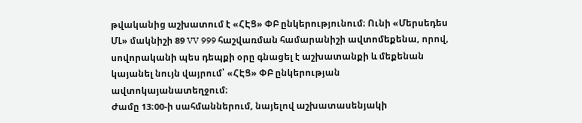թվականից աշխատում է «ՀԷՑ» ՓԲ ընկերությունում։ Ունի «Մերսեդես ՄԼ» մակնիշի 89 VV 999 հաշվառման համարանիշի ավտոմեքենա, որով, սովորականի պես դեպքի օրը գնացել է աշխատանքի և մեքենան կայանել նույն վայրում՝ «ՀԷՑ» ՓԲ ընկերության ավտոկայանատեղջում։
Ժամը 13։00-ի սահմաններում, նայելով աշխատասենյակի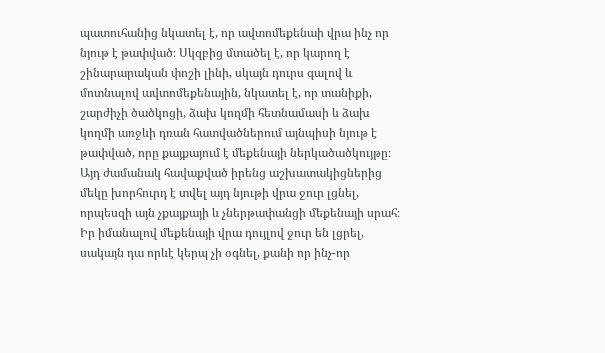պատուհանից նկատել է, որ ավտոմեքենաի վրա ինչ որ նյութ է թափված։ Սկզբից մտածել է, որ կարող է շինարարական փոշի լինի, սկայն դուրս գալով և մոտնալով ավտոմեքենային, նկատել է, որ տանիքի, շարժիչի ծածկոցի, ձախ կողմի հետնամասի և ձախ կողմի առջևի դռան հատվածներում այնպիսի նյութ է թափված, որը քայքայում է մեքենայի ներկածածկույթը։ Այդ ժամանակ հավաքված իրենց աշխատակիցներից մեկը խորհուրդ է տվել այդ նյութի վրա ջուր լցնել, որպեսզի այն չքայքայի և չներթափանցի մեքենայի սրահ։ Իր իմանալով մեքենայի վրա դույլով ջուր են լցրել, սակայն դա որևէ կերպ չի օգնել, քանի որ ինչ-որ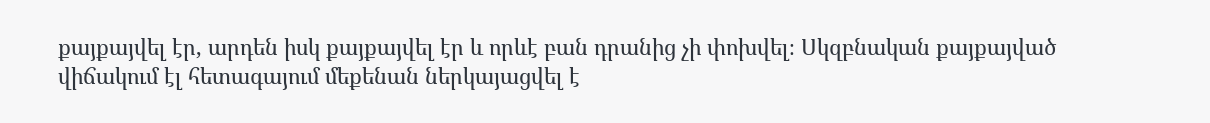քայքայվել էր, արդեն իսկ քայքայվել էր և որևէ բան դրանից չի փոխվել։ Սկզբնական քայքայված վիճակում էլ հետագայում մեքենան ներկայացվել է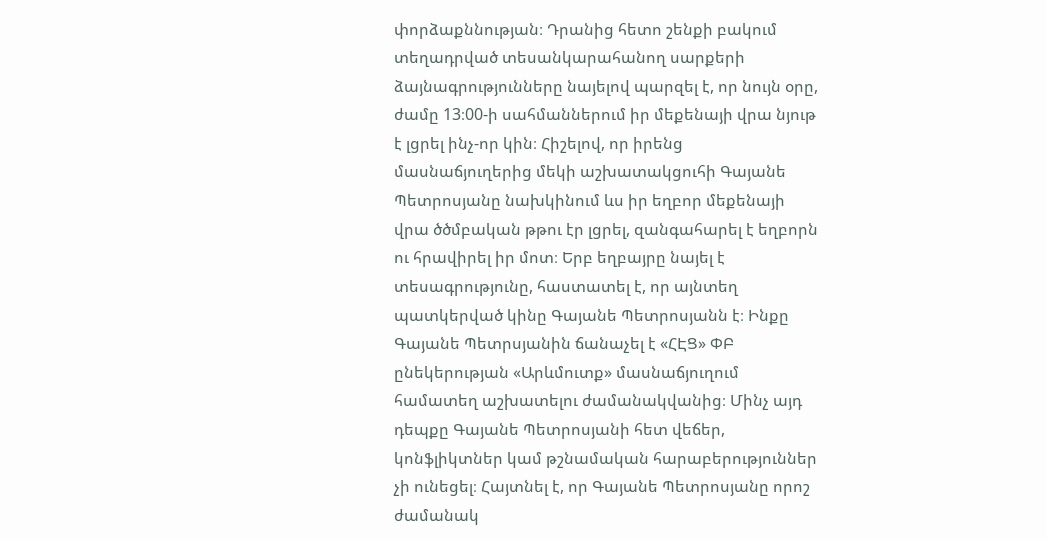փորձաքննության։ Դրանից հետո շենքի բակում տեղադրված տեսանկարահանող սարքերի ձայնագրությունները նայելով պարզել է, որ նույն օրը, ժամը 13։00-ի սահմաններում իր մեքենայի վրա նյութ է լցրել ինչ-որ կին։ Հիշելով, որ իրենց մասնաճյուղերից մեկի աշխատակցուհի Գայանե Պետրոսյանը նախկինում ևս իր եղբոր մեքենայի վրա ծծմբական թթու էր լցրել, զանգահարել է եղբորն ու հրավիրել իր մոտ։ Երբ եղբայրը նայել է տեսագրությունը, հաստատել է, որ այնտեղ պատկերված կինը Գայանե Պետրոսյանն է։ Ինքը Գայանե Պետրսյանին ճանաչել է «ՀԷՑ» ՓԲ ընեկերության «Արևմուտք» մասնաճյուղում համատեղ աշխատելու ժամանակվանից։ Մինչ այդ դեպքը Գայանե Պետրոսյանի հետ վեճեր, կոնֆլիկտներ կամ թշնամական հարաբերություններ չի ունեցել։ Հայտնել է, որ Գայանե Պետրոսյանը որոշ ժամանակ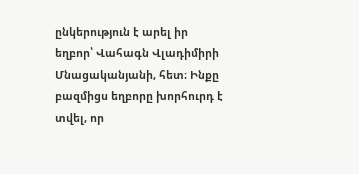ընկերություն է արել իր եղբոր՝ Վահագն Վլադիմիրի Մնացականյանի, հետ։ Ինքը բազմիցս եղբորը խորհուրդ է տվել, որ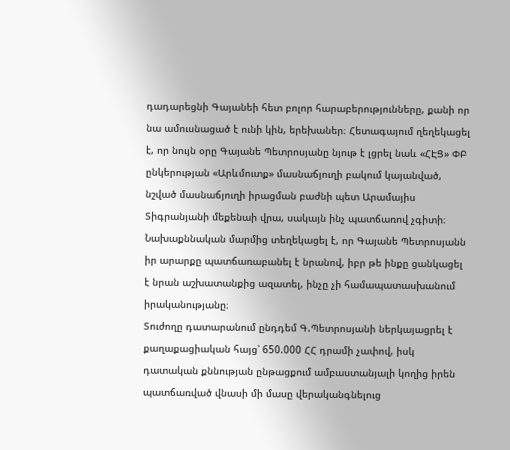դադարեցնի Գայանեի հետ բոլոր հարաբերությունները, քանի որ նա ամուսնացած է ունի կին, երեխաներ։ Հետագայում ղեղեկացել է, որ նույն օրը Գայանե Պետրոսյանը նյութ է լցրել նաև «ՀԷՑ» ՓԲ ընկերության «Արևմուտք» մասնաճյուղի բակում կայանված, նշված մասնաճյուղի իրացման բաժնի պետ Արամայիս Տիգրանյանի մեքենաի վրա, սակայն ինչ պատճառով չգիտի։ Նախաքննական մարմից տեղեկացել է, որ Գայանե Պետրոսյանն իր արարքը պատճառաբանել է նրանով, իբր թե ինքը ցանկացել է նրան աշխատանքից ազատել, ինչը չի համապատասխանում իրականությանը։
Տուժողը դատարանում ընդդեմ Գ.Պետրոսյանի ներկայացրել է քաղաքացիական հայց՝ 650.000 ՀՀ դրամի չափով, իսկ դատական քննության ընթացքում ամբաստանյալի կողից իրեն պատճառված վնասի մի մասը վերականգնելուց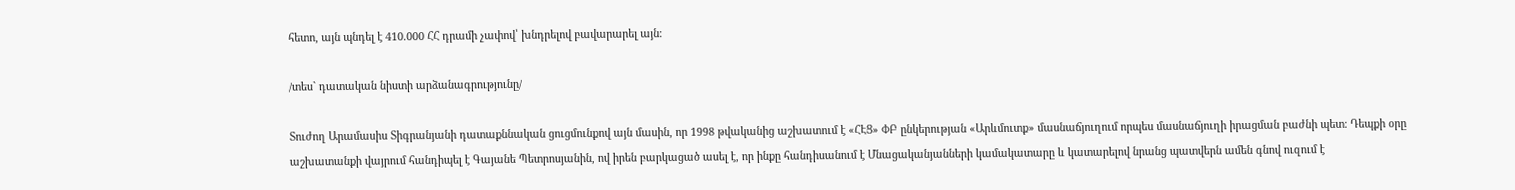հետո, այն պնդել է 410.000 ՀՀ դրամի չափով՝ խնդրելով բավարարել այն։

/տես` դատական նիստի արձանագրությունը/

Տուժող Արամասիս Տիգրանյանի դատաքննական ցուցմունքով այն մասին, որ 1998 թվականից աշխատում է «ՀԷՑ» ՓԲ ընկերության «Արևմուտք» մասնաճյուղում որպես մասնաճյուղի իրացման բաժնի պետ։ Դեպքի օրը աշխատանքի վայրում հանդիպել է Գայանե Պետրոսյանին, ով իրեն բարկացած ասել է, որ ինքը հանդիսանում է Մնացականյանների կամակատարը և կատարելով նրանց պատվերն ամեն գնով ուզում է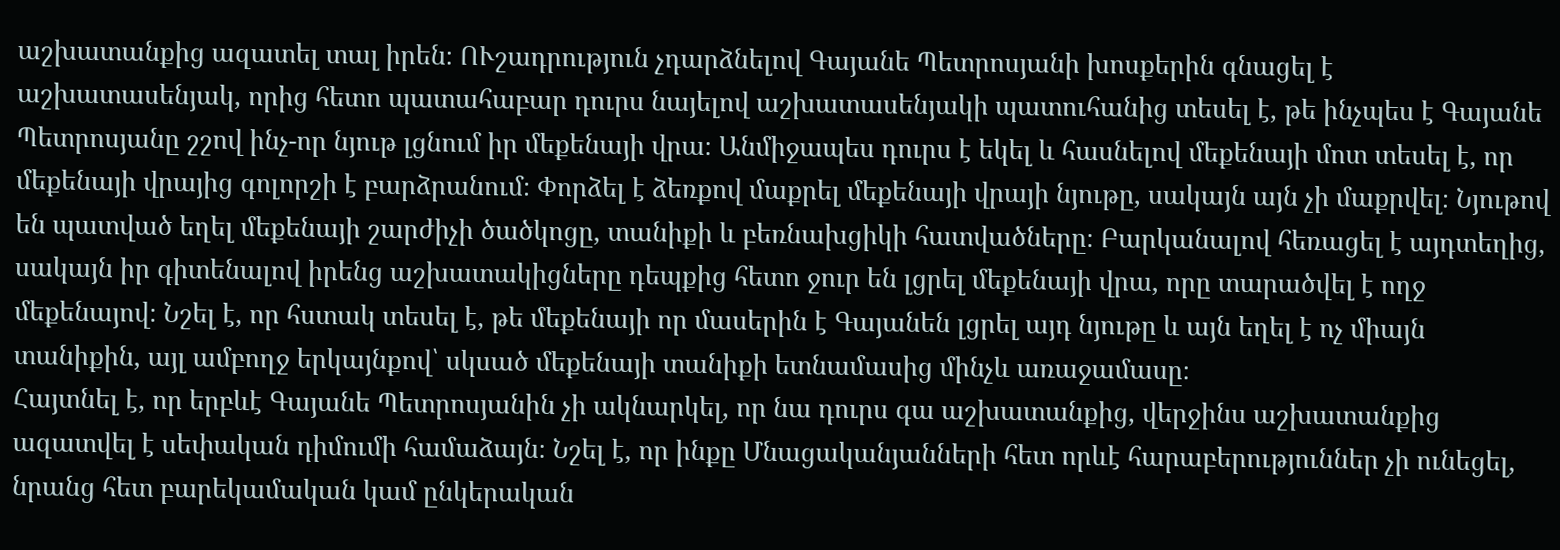աշխատանքից ազատել տալ իրեն։ ՈՒշադրություն չդարձնելով Գայանե Պետրոսյանի խոսքերին գնացել է աշխատասենյակ, որից հետո պատահաբար դուրս նայելով աշխատասենյակի պատուհանից տեսել է, թե ինչպես է Գայանե Պետրոսյանը շշով ինչ-որ նյութ լցնում իր մեքենայի վրա։ Անմիջապես դուրս է եկել և հասնելով մեքենայի մոտ տեսել է, որ մեքենայի վրայից գոլորշի է բարձրանում։ Փորձել է ձեռքով մաքրել մեքենայի վրայի նյութը, սակայն այն չի մաքրվել։ Նյութով են պատված եղել մեքենայի շարժիչի ծածկոցը, տանիքի և բեռնախցիկի հատվածները։ Բարկանալով հեռացել է այդտեղից, սակայն իր գիտենալով իրենց աշխատակիցները դեպքից հետո ջուր են լցրել մեքենայի վրա, որը տարածվել է ողջ մեքենայով։ Նշել է, որ հստակ տեսել է, թե մեքենայի որ մասերին է Գայանեն լցրել այդ նյութը և այն եղել է ոչ միայն տանիքին, այլ ամբողջ երկայնքով՝ սկսած մեքենայի տանիքի ետնամասից մինչև առաջամասը։
Հայտնել է, որ երբևէ Գայանե Պետրոսյանին չի ակնարկել, որ նա դուրս գա աշխատանքից, վերջինս աշխատանքից ազատվել է սեփական դիմումի համաձայն։ Նշել է, որ ինքը Մնացականյանների հետ որևէ հարաբերություններ չի ունեցել, նրանց հետ բարեկամական կամ ընկերական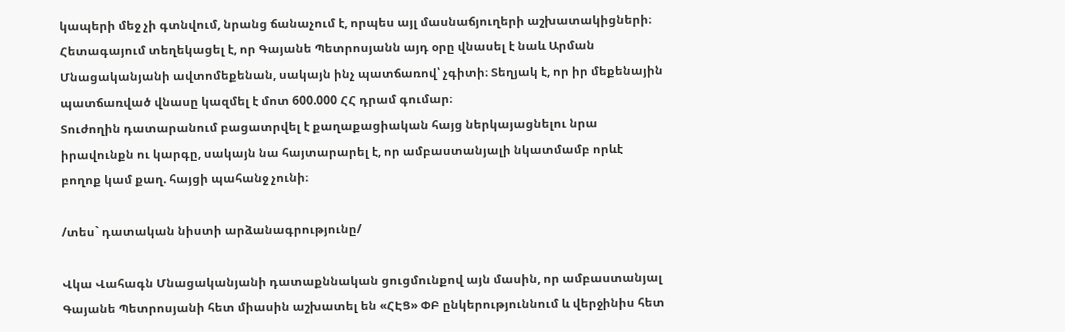կապերի մեջ չի գտնվում, նրանց ճանաչում է, որպես այլ մասնաճյուղերի աշխատակիցների։ Հետագայում տեղեկացել է, որ Գայանե Պետրոսյանն այդ օրը վնասել է նաև Արման Մնացականյանի ավտոմեքենան, սակայն ինչ պատճառով՝ չգիտի։ Տեղյակ է, որ իր մեքենային պատճառված վնասը կազմել է մոտ 600.000 ՀՀ դրամ գումար։
Տուժողին դատարանում բացատրվել է քաղաքացիական հայց ներկայացնելու նրա իրավունքն ու կարգը, սակայն նա հայտարարել է, որ ամբաստանյալի նկատմամբ որևէ բողոք կամ քաղ. հայցի պահանջ չունի։

/տես` դատական նիստի արձանագրությունը/

Վկա Վահագն Մնացականյանի դատաքննական ցուցմունքով այն մասին, որ ամբաստանյալ Գայանե Պետրոսյանի հետ միասին աշխատել են «ՀԷՑ» ՓԲ ընկերություննում և վերջինիս հետ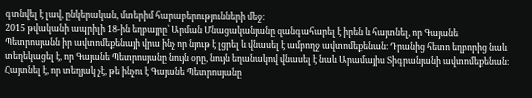գտնվել է լավ, ընկերական, մտերիմ հարաբերությունների մեջ։
2015 թվականի ապրիլի 18-ին եղբայրը՝ Արման Մնացականյանը զանգահարել է իրեն և հայտնել, որ Գայանե Պետրոսյանն իր ավտոմեքենայի վրա ինչ որ նյութ է լցրել և վնասել է ամբողջ ավտոմեքենան։ Դրանից հետո եղբորից նաև տեղեկացել է, որ Գայանե Պետրոսյանը նույն օրը, նույն եղանակով վնասել է նաև Արամայիս Տիգրանյանի ավտոմեքենան։ Հայտնել է, որ տեղյակ չէ, թե ինչու է Գայանե Պետրոսյանը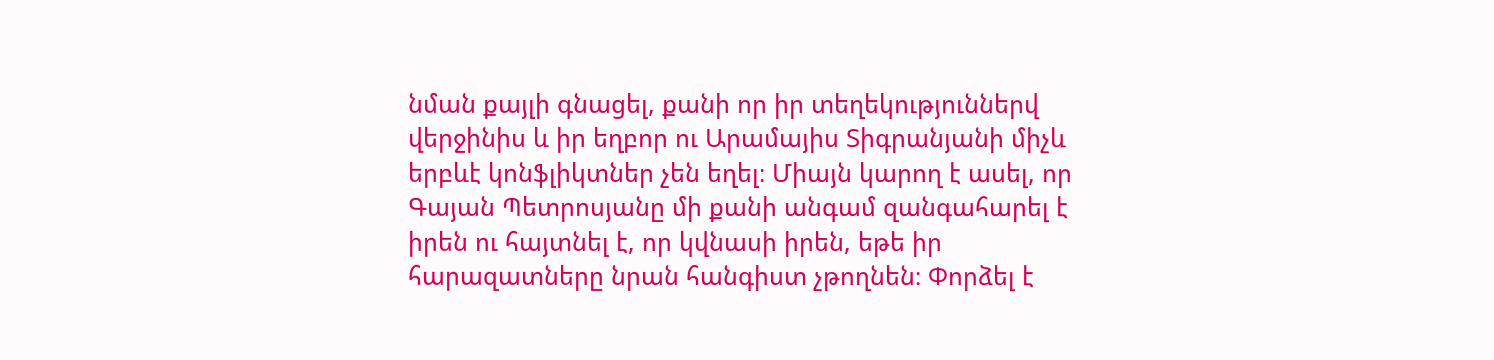նման քայլի գնացել, քանի որ իր տեղեկություններվ վերջինիս և իր եղբոր ու Արամայիս Տիգրանյանի միչև երբևէ կոնֆլիկտներ չեն եղել։ Միայն կարող է ասել, որ Գայան Պետրոսյանը մի քանի անգամ զանգահարել է իրեն ու հայտնել է, որ կվնասի իրեն, եթե իր հարազատները նրան հանգիստ չթողնեն։ Փորձել է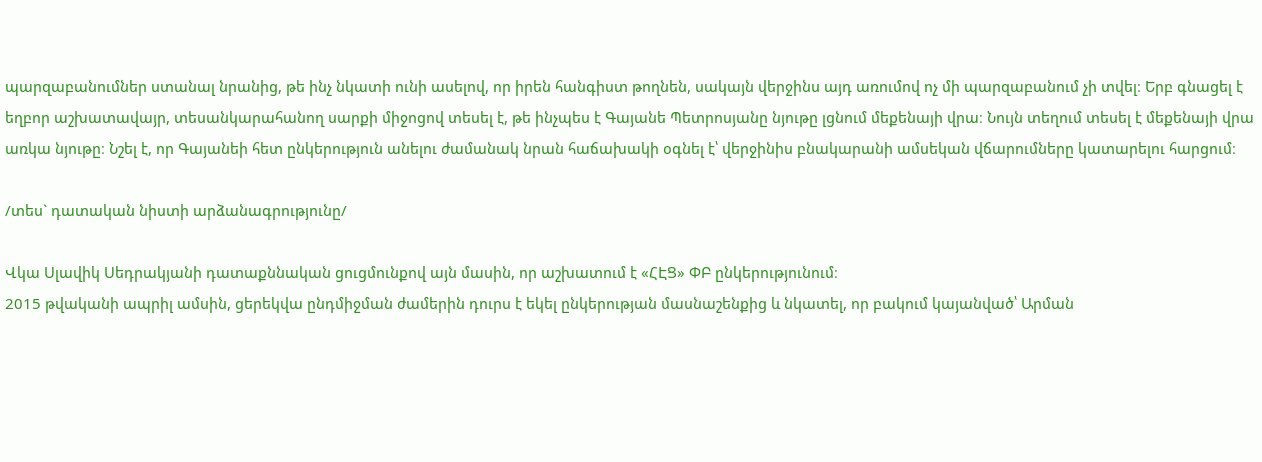պարզաբանումներ ստանալ նրանից, թե ինչ նկատի ունի ասելով, որ իրեն հանգիստ թողնեն, սակայն վերջինս այդ առումով ոչ մի պարզաբանում չի տվել։ Երբ գնացել է եղբոր աշխատավայր, տեսանկարահանող սարքի միջոցով տեսել է, թե ինչպես է Գայանե Պետրոսյանը նյութը լցնում մեքենայի վրա։ Նույն տեղում տեսել է մեքենայի վրա առկա նյութը։ Նշել է, որ Գայանեի հետ ընկերություն անելու ժամանակ նրան հաճախակի օգնել է՝ վերջինիս բնակարանի ամսեկան վճարումները կատարելու հարցում։

/տես` դատական նիստի արձանագրությունը/

Վկա Սլավիկ Սեդրակյանի դատաքննական ցուցմունքով այն մասին, որ աշխատում է «ՀԷՑ» ՓԲ ընկերությունում։
2015 թվականի ապրիլ ամսին, ցերեկվա ընդմիջման ժամերին դուրս է եկել ընկերության մասնաշենքից և նկատել, որ բակում կայանված՝ Արման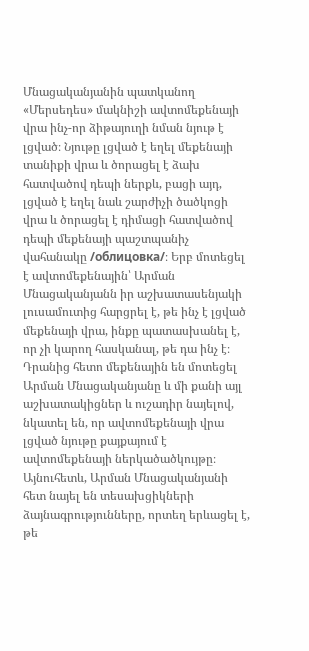Մնացականյանին պատկանող «Մերսեդես» մակնիշի ավտոմեքենայի վրա ինչ-որ ձիթայուղի նման նյութ է լցված։ Նյութը լցված է եղել մեքենայի տանիքի վրա և ծորացել է ձախ հատվածով դեպի ներքև, բացի այդ, լցված է եղել նաև շարժիչի ծածկոցի վրա և ծորացել է դիմացի հատվածով դեպի մեքենայի պաշտպանիչ վահանակը /облицовка/։ Երբ մոտեցել է ավտոմեքենային՝ Արման Մնացականյանն իր աշխատասենյակի լուսամուտից հարցրել է, թե ինչ է լցված մեքենայի վրա, ինքը պատասխանել է, որ չի կարող հասկանալ, թե դա ինչ է։ Դրանից հետո մեքենային են մոտեցել Արման Մնացականյանը և մի քանի այլ աշխատակիցներ և ուշադիր նայելով, նկատել են, որ ավտոմեքենայի վրա լցված նյութը քայքայում է ավտոմեքենայի ներկածածկույթը։ Այնուհետև, Արման Մնացականյանի հետ նայել են տեսախցիկների ձայնագրությունները, որտեղ երևացել է, թե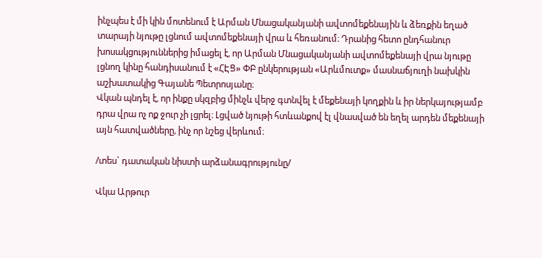ինչպես է մի կին մոտենում է Արման Մնացականյանի ավտոմեքենային և ձեռքին եղած տարայի նյութը լցնում ավտոմեքենայի վրա և հեռանում։ Դրանից հետո ընդհանուր խոսակցություններից իմացել է, որ Արման Մնացականյանի ավտոմեքենայի վրա նյութը լցնող կինը հանդիսանում է «ՀԷՑ» ՓԲ ընկերության «Արևմուտք» մասնաճյուղի նախկին աշխատակից Գայանե Պետրոսյանը։
Վկան պնդել է, որ ինքը սկզբից մինչև վերջ գտնվել է մեքենայի կողքին և իր ներկայությամբ դրա վրա ոչ ոք ջուր չի լցրել։ Լցված նյութի հտևանքով էլ վնասված են եղել արդեն մեքենայի այն հատվածները, ինչ որ նշեց վերևում։

/տես` դատական նիստի արձանագրությունը/

Վկա Արթուր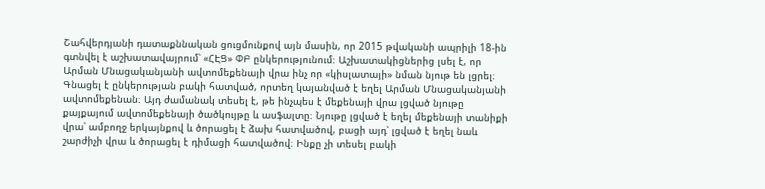Շահվերդյանի դատաքննական ցուցմունքով այն մասին, որ 2015 թվականի ապրիլի 18-ին գտնվել է աշխատավայրում՝ «ՀԷՑ» ՓԲ ընկերությունում։ Աշխատակիցներից լսել է, որ Արման Մնացականյանի ավտոմեքենայի վրա ինչ որ «կիսլատայի» նման նյութ են լցրել։ Գնացել է ընկերության բակի հատված, որտեղ կայանված է եղել Արման Մնացականյանի ավտոմեքենան։ Այդ ժամանակ տեսել է, թե ինչպես է մեքենայի վրա լցված նյութը քայքայում ավտոմեքենայի ծածկույթը և ասֆալտը։ Նյութը լցված է եղել մեքենայի տանիքի վրա՝ ամբողջ երկայնքով և ծորացել է ձախ հատվածով, բացի այդ՝ լցված է եղել նաև շարժիչի վրա և ծորացել է դիմացի հատվածով։ Ինքը չի տեսել բակի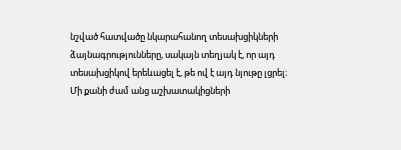նշված հատվածը նկարահանող տեսախցիկների ձայնագրությունները, սակայն տեղյակ է, որ այդ տեսախցիկով երեևացել է, թե ով է այդ նյութը լցրել։ Մի քանի ժամ անց աշխատակիցների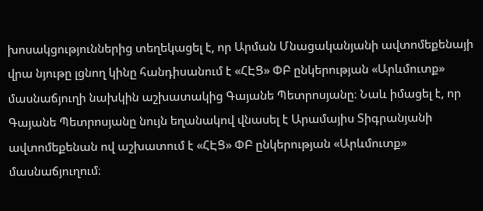խոսակցություններից տեղեկացել է, որ Արման Մնացականյանի ավտոմեքենայի վրա նյութը լցնող կինը հանդիսանում է «ՀԷՑ» ՓԲ ընկերության «Արևմուտք» մասնաճյուղի նախկին աշխատակից Գայանե Պետրոսյանը։ Նաև իմացել է, որ Գայանե Պետրոսյանը նույն եղանակով վնասել է Արամայիս Տիգրանյանի ավտոմեքենան ով աշխատում է «ՀԷՑ» ՓԲ ընկերության «Արևմուտք» մասնաճյուղում։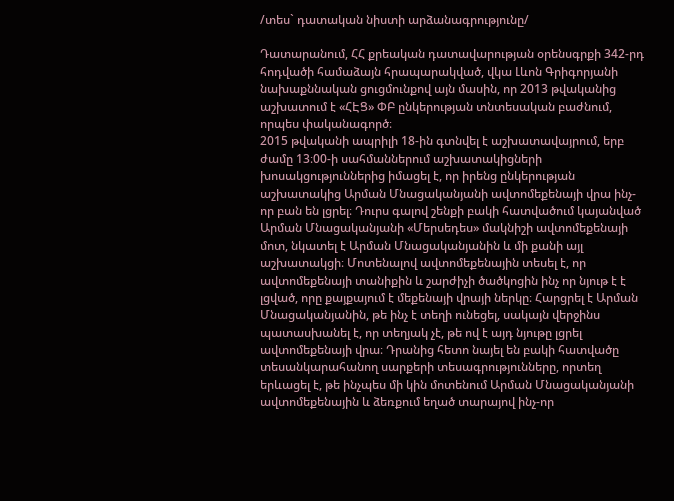/տես` դատական նիստի արձանագրությունը/

Դատարանում, ՀՀ քրեական դատավարության օրենսգրքի 342-րդ հոդվածի համաձայն հրապարակված, վկա Լևոն Գրիգորյանի նախաքննական ցուցմունքով այն մասին, որ 2013 թվականից աշխատում է «ՀԷՑ» ՓԲ ընկերության տնտեսական բաժնում, որպես փականագործ։
2015 թվականի ապրիլի 18-ին գտնվել է աշխատավայրում, երբ ժամը 13։00-ի սահմաններում աշխատակիցների խոսակցություններից իմացել է, որ իրենց ընկերության աշխատակից Արման Մնացականյանի ավտոմեքենայի վրա ինչ-որ բան են լցրել։ Դուրս գալով շենքի բակի հատվածում կայանված Արման Մնացականյանի «Մերսեդես» մակնիշի ավտոմեքենայի մոտ, նկատել է Արման Մնացականյանին և մի քանի այլ աշխատակցի։ Մոտենալով ավտոմեքենային տեսել է, որ ավտոմեքենայի տանիքին և շարժիչի ծածկոցին ինչ որ նյութ է է լցված, որը քայքայում է մեքենայի վրայի ներկը։ Հարցրել է Արման Մնացականյանին, թե ինչ է տեղի ունեցել, սակայն վերջինս պատասխանել է, որ տեղյակ չէ, թե ով է այդ նյութը լցրել ավտոմեքենայի վրա։ Դրանից հետո նայել են բակի հատվածը տեսանկարահանող սարքերի տեսագրությունները, որտեղ երևացել է, թե ինչպես մի կին մոտենում Արման Մնացականյանի ավտոմեքենային և ձեռքում եղած տարայով ինչ-որ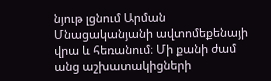նյութ լցնում Արման Մնացականյանի ավտոմեքենայի վրա և հեռանում։ Մի քանի ժամ անց աշխատակիցների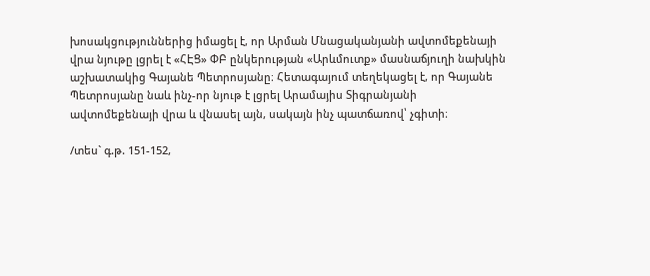խոսակցություններից իմացել է, որ Արման Մնացականյանի ավտոմեքենայի վրա նյութը լցրել է «ՀԷՑ» ՓԲ ընկերության «Արևմուտք» մասնաճյուղի նախկին աշխատակից Գայանե Պետրոսյանը։ Հետագայում տեղեկացել է, որ Գայանե Պետրոսյանը նաև ինչ-որ նյութ է լցրել Արամայիս Տիգրանյանի ավտոմեքենայի վրա և վնասել այն, սակայն ինչ պատճառով՝ չգիտի։

/տես` գ.թ. 151-152,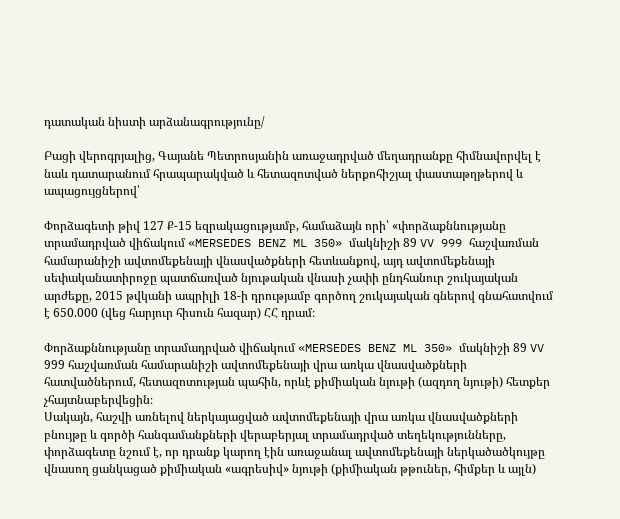դատական նիստի արձանագրությունը/

Բացի վերոգրյալից, Գայանե Պետրոսյանին առաջադրված մեղադրանքը հիմնավորվել է նաև դատարանում հրապարակված և հետազոտված ներքոհիշյալ փաստաթղթերով և ապացույցներով՝

Փորձագետի թիվ 127 Ք-15 եզրակացությամբ, համաձայն որի՝ «փորձաքննությանը տրամադրված վիճակում «MERSEDES BENZ ML 350» մակնիշի 89 VV 999 հաշվառման համարանիշի ավտոմեքենայի վնասվածքների հետևանքով, այդ ավտոմեքենայի սեփականատիրոջը պատճառված նյութական վնասի չափի ընդհանուր շուկայական արժեքը, 2015 թվկանի ապրիլի 18-ի դրությամբ գործող շուկայական գներով գնահատվում է 650.000 (վեց հարյուր հիսուն հազար) ՀՀ դրամ։

Փորձաքննությանը տրամադրված վիճակում «MERSEDES BENZ ML 350» մակնիշի 89 VV 999 հաշվառման համարանիշի ավտոմեքենայի վրա առկա վնասվածքների հատվածներում, հետազոտության պահին, որևէ քիմիական նյութի (ազդող նյութի) հետքեր չհայտնաբերվեցին։
Սակայն, հաշվի առնելով ներկայացված ավտոմեքենայի վրա առկա վնասվածքների բնույթը և գործի հանգամանքների վերաբերյալ տրամադրված տեղեկությունները, փորձագետը նշում է, որ դրանք կարող էին առաջանալ ավտոմեքենայի ներկածածկույթը վնասող ցանկացած քիմիական «ագրեսիվ» նյութի (քիմիական թթուներ, հիմքեր և այլն)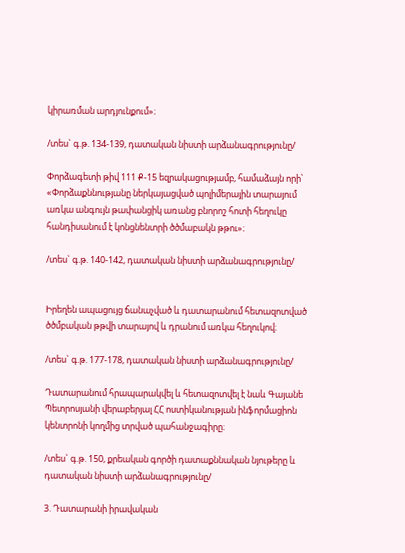կիրառման արդյունքում»։

/տես` գ.թ. 134-139, դատական նիստի արձանագրությունը/

Փորձագետի թիվ 111 Ք-15 եզրակացությամբ, համաձայն որի՝ «Փորձաքննությանը ներկայացված պոլիմերային տարայում առկա անգույն թափանցիկ առանց բնորոշ հոտի հեղուկը հանդիսանում է կոնցնենտրի ծծմաբակն թթու»։

/տես` գ.թ. 140-142, դատական նիստի արձանագրությունը/


Իրեղեն ապացույց ճանաչված և դատարանում հետազոտված ծծմբական թթվի տարայով և դրանում առկա հեղուկով։

/տես` գ.թ. 177-178, դատական նիստի արձանագրությունը/

Դատարանում հրապարակվել և հետազոտվել է նաև Գայանե Պետրոսյանի վերաբերյալ ՀՀ ոստիկանության ինֆորմացիոն կենտրոնի կողմից տրված պահանջագիրը։

/տես` գ.թ. 150, քրեական գործի դատաքննական նյութերը և դատական նիստի արձանագրությունը/

3. Դատարանի իրավական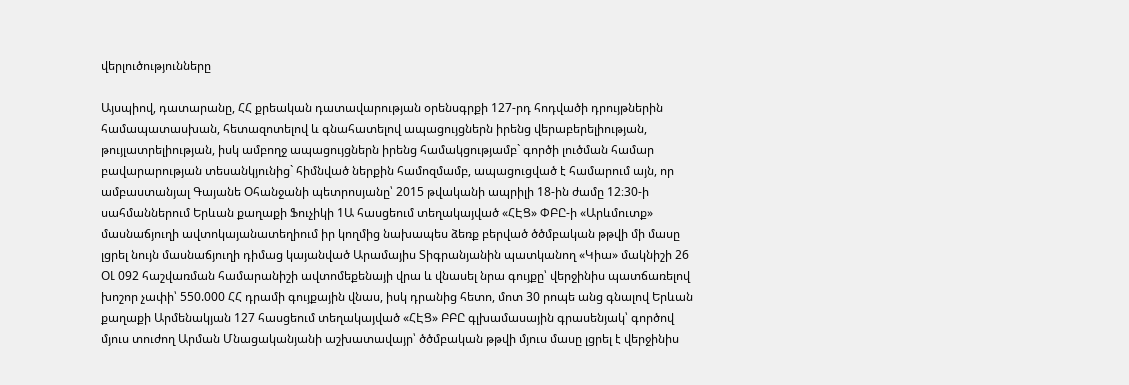վերլուծությունները

Այսպիով, դատարանը, ՀՀ քրեական դատավարության օրենսգրքի 127-րդ հոդվածի դրույթներին համապատասխան, հետազոտելով և գնահատելով ապացույցներն իրենց վերաբերելիության, թույլատրելիության, իսկ ամբողջ ապացույցներն իրենց համակցությամբ` գործի լուծման համար բավարարության տեսանկյունից` հիմնված ներքին համոզմամբ, ապացուցված է համարում այն, որ ամբաստանյալ Գայանե Օհանջանի պետրոսյանը՝ 2015 թվականի ապրիլի 18-ին ժամը 12։30-ի սահմաններում Երևան քաղաքի Ֆուչիկի 1Ա հասցեում տեղակայված «ՀԷՑ» ՓԲԸ-ի «Արևմուտք» մասնաճյուղի ավտոկայանատեղիում իր կողմից նախապես ձեռք բերված ծծմբական թթվի մի մասը լցրել նույն մասնաճյուղի դիմաց կայանված Արամայիս Տիգրանյանին պատկանող «Կիա» մակնիշի 26 ՕԼ 092 հաշվառման համարանիշի ավտոմեքենայի վրա և վնասել նրա գույքը՝ վերջինիս պատճառելով խոշոր չափի՝ 550.000 ՀՀ դրամի գույքային վնաս, իսկ դրանից հետո, մոտ 30 րոպե անց գնալով Երևան քաղաքի Արմենակյան 127 հասցեում տեղակայված «ՀԷՑ» ԲԲԸ գլխամասային գրասենյակ՝ գործով մյուս տուժող Արման Մնացականյանի աշխատավայր՝ ծծմբական թթվի մյուս մասը լցրել է վերջինիս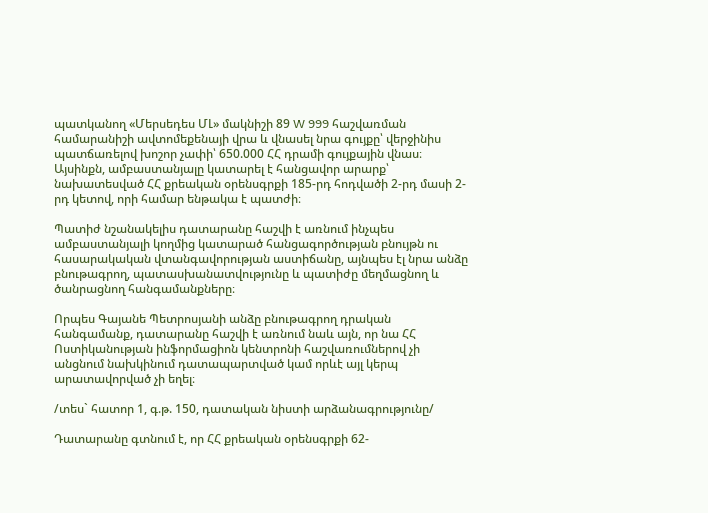պատկանող «Մերսեդես ՄԼ» մակնիշի 89 W 999 հաշվառման համարանիշի ավտոմեքենայի վրա և վնասել նրա գույքը՝ վերջինիս պատճառելով խոշոր չափի՝ 650.000 ՀՀ դրամի գույքային վնաս։
Այսինքն, ամբաստանյալը կատարել է հանցավոր արարք՝ նախատեսված ՀՀ քրեական օրենսգրքի 185-րդ հոդվածի 2-րդ մասի 2-րդ կետով, որի համար ենթակա է պատժի։

Պատիժ նշանակելիս դատարանը հաշվի է առնում ինչպես ամբաստանյալի կողմից կատարած հանցագործության բնույթն ու հասարակական վտանգավորության աստիճանը, այնպես էլ նրա անձը բնութագրող, պատասխանատվությունը և պատիժը մեղմացնող և ծանրացնող հանգամանքները։

Որպես Գայանե Պետրոսյանի անձը բնութագրող դրական հանգամանք, դատարանը հաշվի է առնում նաև այն, որ նա ՀՀ Ոստիկանության ինֆորմացիոն կենտրոնի հաշվառումներով չի անցնում նախկինում դատապարտված կամ որևէ այլ կերպ արատավորված չի եղել։

/տես` հատոր 1, գ.թ. 150, դատական նիստի արձանագրությունը/

Դատարանը գտնում է, որ ՀՀ քրեական օրենսգրքի 62-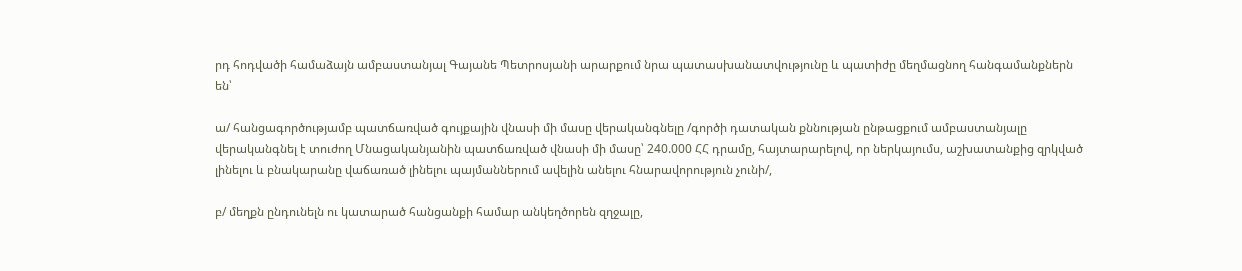րդ հոդվածի համաձայն ամբաստանյալ Գայանե Պետրոսյանի արարքում նրա պատասխանատվությունը և պատիժը մեղմացնող հանգամանքներն են՝

ա/ հանցագործությամբ պատճառված գույքային վնասի մի մասը վերականգնելը /գործի դատական քննության ընթացքում ամբաստանյալը վերականգնել է տուժող Մնացականյանին պատճառված վնասի մի մասը՝ 240.000 ՀՀ դրամը, հայտարարելով, որ ներկայումս, աշխատանքից զրկված լինելու և բնակարանը վաճառած լինելու պայմաններում ավելին անելու հնարավորություն չունի/,

բ/ մեղքն ընդունելն ու կատարած հանցանքի համար անկեղծորեն զղջալը,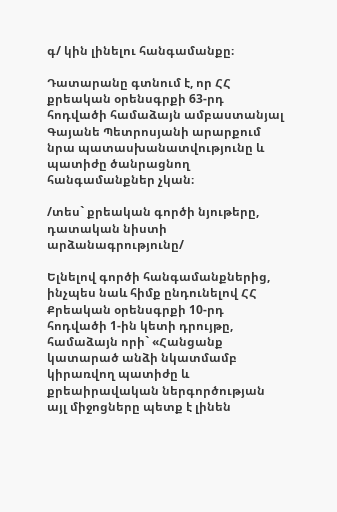գ/ կին լինելու հանգամանքը։

Դատարանը գտնում է, որ ՀՀ քրեական օրենսգրքի 63-րդ հոդվածի համաձայն ամբաստանյալ Գայանե Պետրոսյանի արարքում նրա պատասխանատվությունը և պատիժը ծանրացնող հանգամանքներ չկան։

/տես` քրեական գործի նյութերը, դատական նիստի արձանագրությունը/

Ելնելով գործի հանգամանքներից, ինչպես նաև հիմք ընդունելով ՀՀ Քրեական օրենսգրքի 10-րդ հոդվածի 1-ին կետի դրույթը, համաձայն որի` «Հանցանք կատարած անձի նկատմամբ կիրառվող պատիժը և քրեաիրավական ներգործության այլ միջոցները պետք է լինեն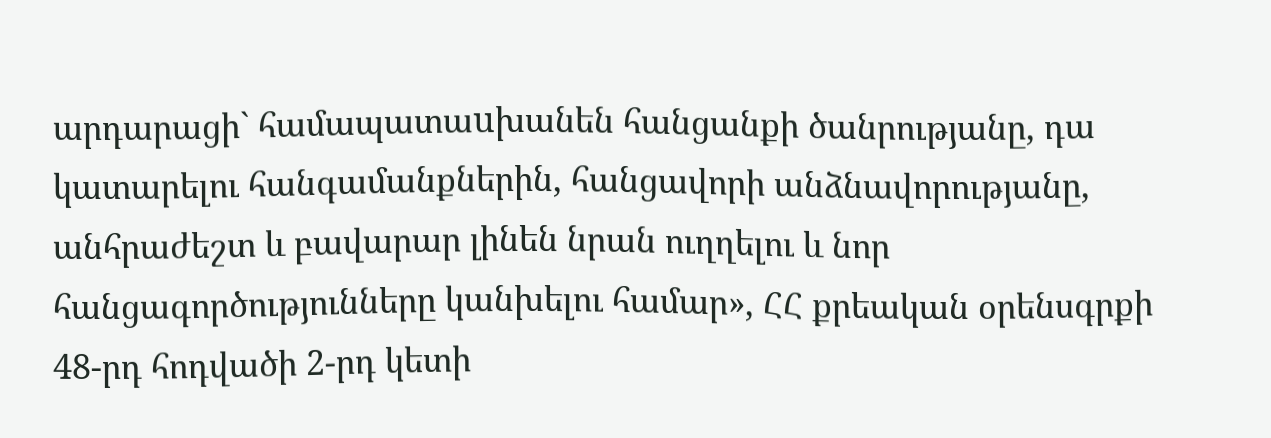արդարացի` համապատաuխանեն հանցանքի ծանրությանը, դա կատարելու հանգամանքներին, հանցավորի անձնավորությանը, անհրաժեշտ և բավարար լինեն նրան ուղղելու և նոր հանցագործությունները կանխելու համար», ՀՀ քրեական օրենսգրքի 48-րդ հոդվածի 2-րդ կետի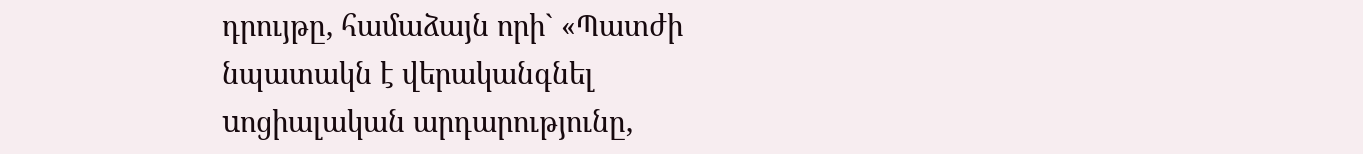դրույթը, համաձայն որի` «Պատժի նպատակն է վերականգնել uոցիալական արդարությունը,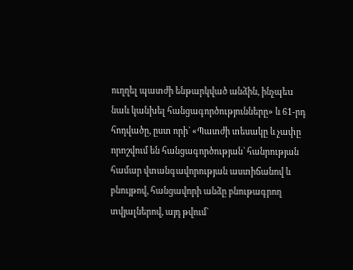ուղղել պատժի ենթարկված անձին, ինչպեu նաև կանխել հանցագործությունները» և 61-րդ հոդվածը, ըստ որի` «Պատժի տեսակը և չափը որոշվում են հանցագործության` հանրության համար վտանգավորության աստիճանով և բնույթով, հանցավորի անձը բնութագրող տվյալներով, այդ թվում`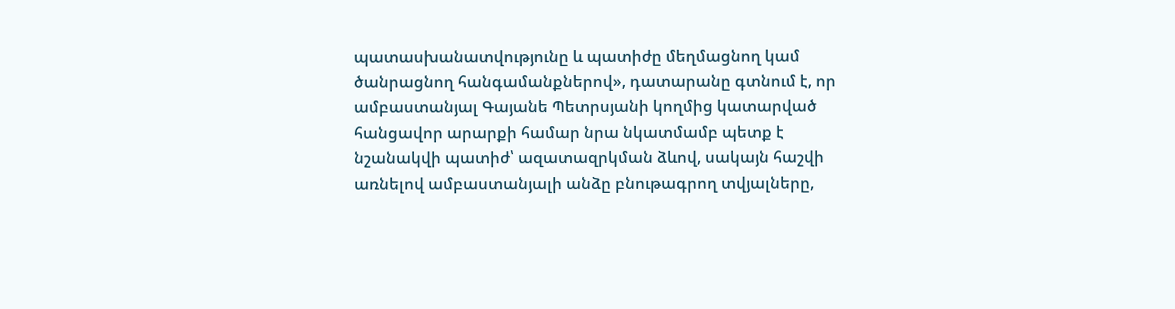պատասխանատվությունը և պատիժը մեղմացնող կամ ծանրացնող հանգամանքներով», դատարանը գտնում է, որ ամբաստանյալ Գայանե Պետրսյանի կողմից կատարված հանցավոր արարքի համար նրա նկատմամբ պետք է նշանակվի պատիժ՝ ազատազրկման ձևով, սակայն հաշվի առնելով ամբաստանյալի անձը բնութագրող տվյալները,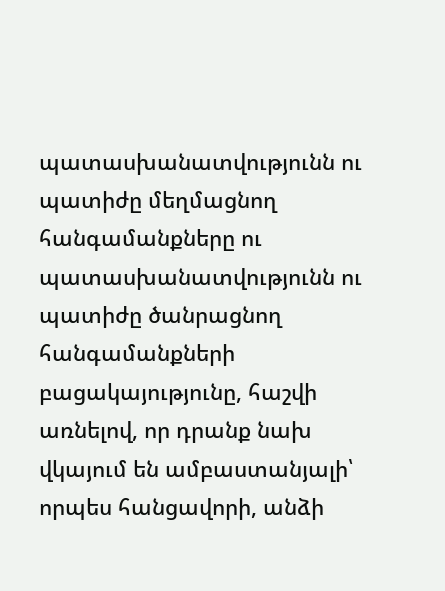պատասխանատվությունն ու պատիժը մեղմացնող հանգամանքները ու պատասխանատվությունն ու պատիժը ծանրացնող հանգամանքների բացակայությունը, հաշվի առնելով, որ դրանք նախ վկայում են ամբաստանյալի՝ որպես հանցավորի, անձի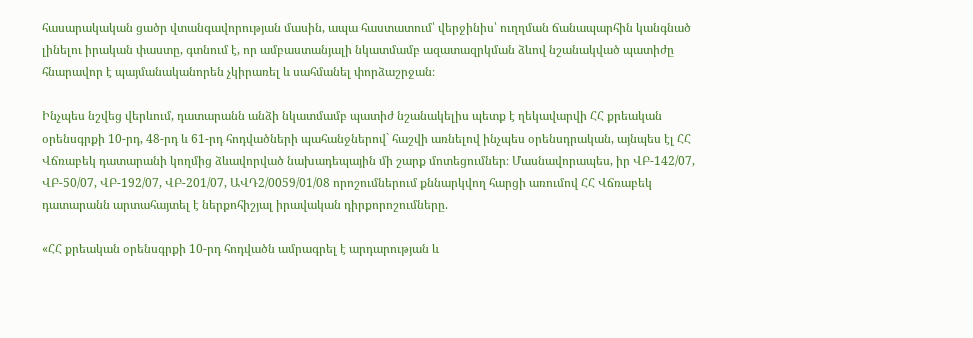հասարակական ցածր վտանգավորության մասին, ապա հաստատում՝ վերջինիս՝ ուղղման ճանապարհին կանգնած լինելու իրական փաստը, գտնում է, որ ամբաստանյալի նկատմամբ ազատազրկման ձևով նշանակված պատիժը հնարավոր է պայմանականորեն չկիրառել և սահմանել փորձաշրջան։

Ինչպես նշվեց վերևում, դատարանն անձի նկատմամբ պատիժ նշանակելիս պետք է ղեկավարվի ՀՀ քրեական օրենսգրքի 10-րդ, 48-րդ և 61-րդ հոդվածների պահանջներով` հաշվի առնելով ինչպես օրենսդրական, այնպես էլ ՀՀ Վճռաբեկ դատարանի կողմից ձևավորված նախադեպային մի շարք մոտեցումներ։ Մասնավորապես, իր ՎԲ-142/07, ՎԲ-50/07, ՎԲ-192/07, ՎԲ-201/07, ԱՎԴ2/0059/01/08 որոշումներում քննարկվող հարցի առումով ՀՀ Վճռաբեկ դատարանն արտահայտել է ներքոհիշյալ իրավական դիրքորոշումները.

«ՀՀ քրեական օրենսգրքի 10-րդ հոդվածն ամրագրել է արդարության և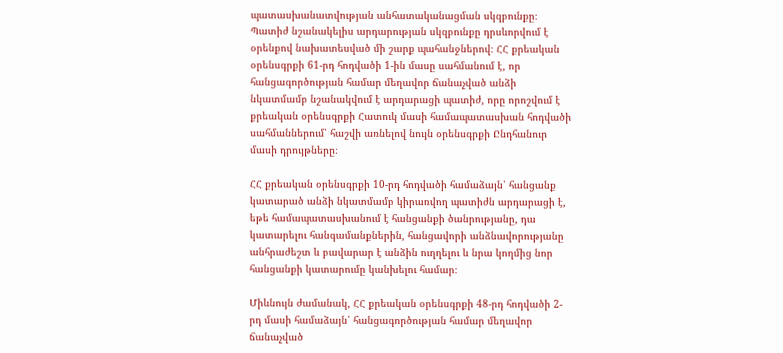պատասխանատվության անհատականացման սկզբունքը։ Պատիժ նշանակելիս արդարության սկզբունքը դրսևորվում է օրենքով նախատեսված մի շարք պահանջներով։ ՀՀ քրեական օրենսգրքի 61-րդ հոդվածի 1-ին մասը սահմանում է, որ հանցագործության համար մեղավոր ճանաչված անձի նկատմամբ նշանակվում է արդարացի պատիժ, որը որոշվում է քրեական օրենսգրքի Հատուկ մասի համապատասխան հոդվածի սահմաններում՝ հաշվի առնելով նույն օրենսգրքի Ընդհանուր մասի դրույթները։

ՀՀ քրեական օրենսգրքի 10-րդ հոդվածի համաձայն՝ հանցանք կատարած անձի նկատմամբ կիրառվող պատիժն արդարացի է, եթե համապատասխանում է հանցանքի ծանրությանը, դա կատարելու հանգամանքներին, հանցավորի անձնավորությանը անհրաժեշտ և բավարար է անձին ուղղելու և նրա կողմից նոր հանցանքի կատարումը կանխելու համար։

Միևնույն ժամանակ, ՀՀ քրեական օրենսգրքի 48-րդ հոդվածի 2-րդ մասի համաձայն՝ հանցագործության համար մեղավոր ճանաչված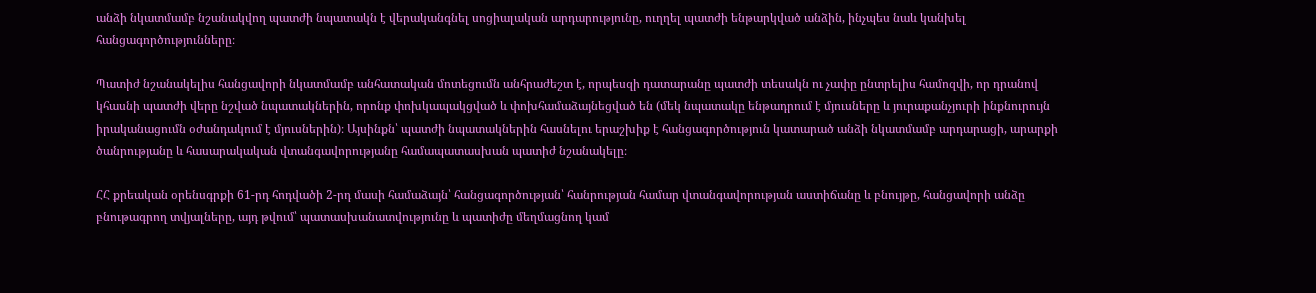անձի նկատմամբ նշանակվող պատժի նպատակն է վերականգնել սոցիալական արդարությունը, ուղղել պատժի ենթարկված անձին, ինչպես նաև կանխել հանցագործությունները։

Պատիժ նշանակելիս հանցավորի նկատմամբ անհատական մոտեցումն անհրաժեշտ է, որպեսզի դատարանը պատժի տեսակն ու չափը ընտրելիս համոզվի, որ դրանով կհասնի պատժի վերը նշված նպատակներին, որոնք փոխկապակցված և փոխհամաձայնեցված են (մեկ նպատակը ենթադրում է մյուսները և յուրաքանչյուրի ինքնուրույն իրականացումն օժանդակում է մյուսներին)։ Այսինքն՝ պատժի նպատակներին հասնելու երաշխիք է հանցագործություն կատարած անձի նկատմամբ արդարացի, արարքի ծանրությանը և հասարակական վտանգավորությանը համապատասխան պատիժ նշանակելը։

ՀՀ քրեական օրենսգրքի 61-րդ հոդվածի 2-րդ մասի համաձայն՝ հանցագործության՝ հանրության համար վտանգավորության աստիճանը և բնույթը, հանցավորի անձը բնութագրող տվյալները, այդ թվում՝ պատասխանատվությունը և պատիժը մեղմացնող կամ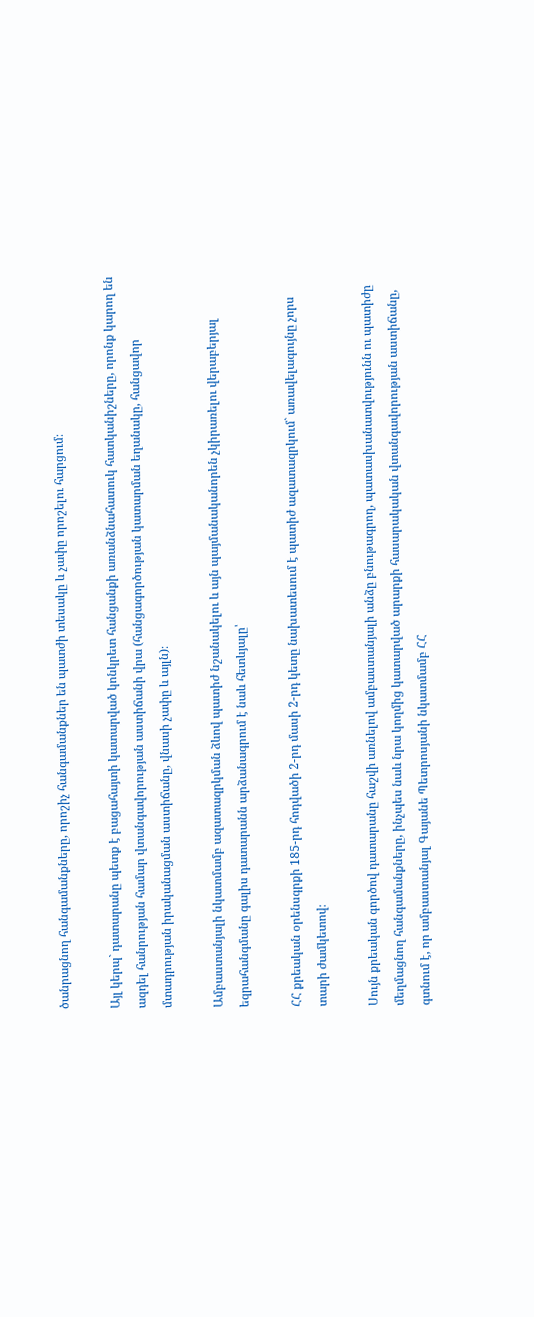ծանրացնող հանգամանքները, որոշիչ հանգամանքներ են պատժի տեսակը և չափը որոշելու հարցում։

Այլ կերպ` դատարանը պետք է բացահայտի կատարված կոնկրետ հանցանքի առանձնահատուկ հատկանիշները, որոնք կարող են ազդել հանրության համար վտանգավորության աստիճանի վրա (հանցագործության կատարման եղանակը, հանցավոր մտադրության իրականացման աստիճանը, վնասի չափը և այլն)։

Ամբաստանյալի նկատմամբ ազատազրկման ձևով պատիժ նշանակելու և այն պայմանականորեն չկիրառելու վերաբերյալ եզրահանգմանը գալիս դատարանն արձանագրում է նաև հետևյալը՝

ՀՀ քրեական օրենսգրքի 185-րդ հոդվածի 2-րդ մասի 2-րդ կետը նախատեսում է պատիժ ազատազրկում` առավելագույնը չորս տարի ժամկետով։

Սույն քրեական գործով դատարանը հաշվի առնելով ամբաստանյալի անձը բնութագրող, պատասխանատվությունն ու պատիժը մեղմացնող հանգամանքները, ինչպես նաև նրա կողմից կատարված արարքի հասարակական վտանգավորության աստիճանը, գտնում է, որ ամբաստանյալ Գայանե Պետրոսյանի նկատմամբ ՀՀ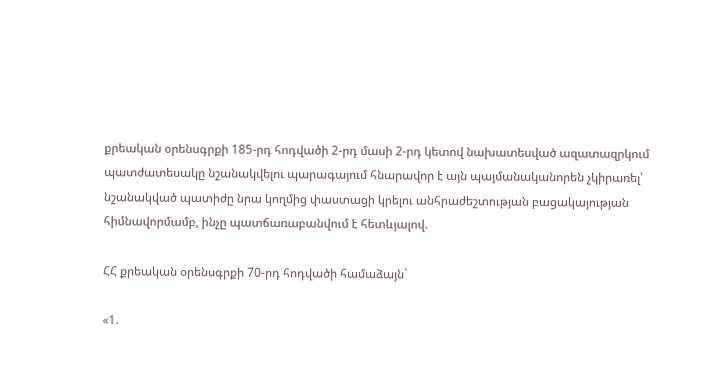քրեական օրենսգրքի 185-րդ հոդվածի 2-րդ մասի 2-րդ կետով նախատեսված ազատազրկում պատժատեսակը նշանակվելու պարագայում հնարավոր է այն պայմանականորեն չկիրառել՝ նշանակված պատիժը նրա կողմից փաստացի կրելու անհրաժեշտության բացակայության հիմնավորմամբ, ինչը պատճառաբանվում է հետևյալով.

ՀՀ քրեական օրենսգրքի 70-րդ հոդվածի համաձայն`

«1.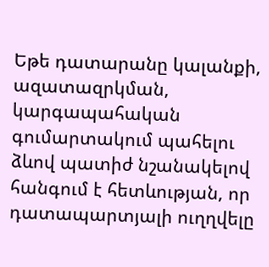Եթե դատարանը կալանքի, ազատազրկման, կարգապահական գումարտակում պահելու ձևով պատիժ նշանակելով հանգում է հետևության, որ դատապարտյալի ուղղվելը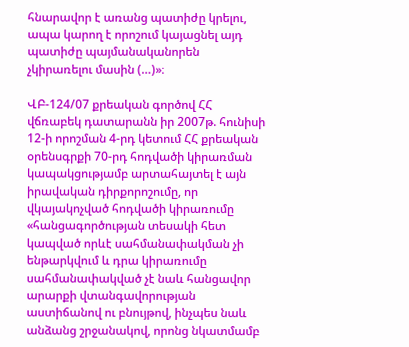հնարավոր է առանց պատիժը կրելու, ապա կարող է որոշում կայացնել այդ պատիժը պայմանականորեն չկիրառելու մասին (…)»։

ՎԲ-124/07 քրեական գործով ՀՀ վճռաբեկ դատարանն իր 2007թ. հունիսի 12-ի որոշման 4-րդ կետում ՀՀ քրեական օրենսգրքի 70-րդ հոդվածի կիրառման կապակցությամբ արտահայտել է այն իրավական դիրքորոշումը, որ վկայակոչված հոդվածի կիրառումը «հանցագործության տեսակի հետ կապված որևէ սահմանափակման չի ենթարկվում և դրա կիրառումը սահմանափակված չէ նաև հանցավոր արարքի վտանգավորության աստիճանով ու բնույթով, ինչպես նաև անձանց շրջանակով, որոնց նկատմամբ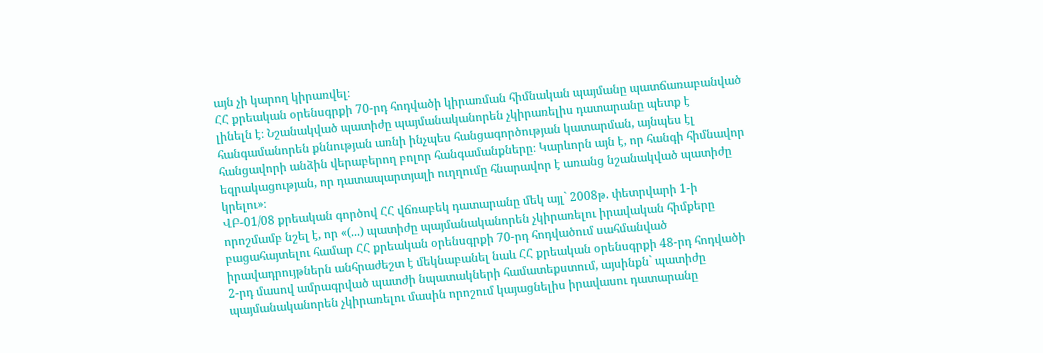այն չի կարող կիրառվել։
ՀՀ քրեական օրենսգրքի 70-րդ հոդվածի կիրառման հիմնական պայմանը պատճառաբանված լինելն է։ Նշանակված պատիժը պայմանականորեն չկիրառելիս դատարանը պետք է հանգամանորեն քննության առնի ինչպես հանցագործության կատարման, այնպես էլ հանցավորի անձին վերաբերող բոլոր հանգամանքները։ Կարևորն այն է, որ հանգի հիմնավոր եզրակացության, որ դատապարտյալի ուղղումը հնարավոր է առանց նշանակված պատիժը կրելու»։
ՎԲ-01/08 քրեական գործով ՀՀ վճռաբեկ դատարանը մեկ այլ` 2008թ. փետրվարի 1-ի որոշմամբ նշել է, որ «(...) պատիժը պայմանականորեն չկիրառելու իրավական հիմքերը բացահայտելու համար ՀՀ քրեական օրենսգրքի 70-րդ հոդվածում սահմանված իրավադրույթներն անհրաժեշտ է մեկնաբանել նաև ՀՀ քրեական օրենսգրքի 48-րդ հոդվածի 2-րդ մասով ամրագրված պատժի նպատակների համատեքստում, այսինքն` պատիժը պայմանականորեն չկիրառելու մասին որոշում կայացնելիս իրավասու դատարանը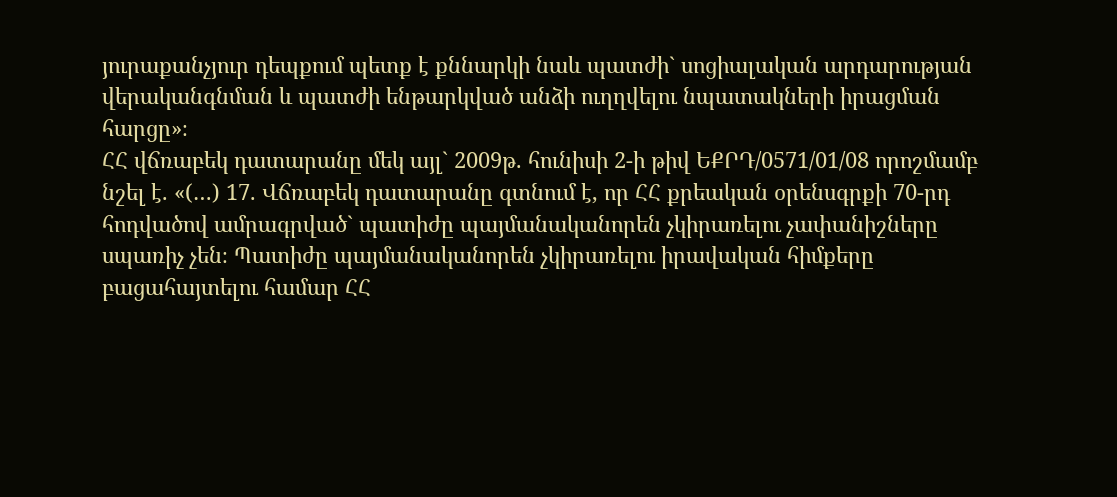յուրաքանչյուր դեպքում պետք է քննարկի նաև պատժի` սոցիալական արդարության վերականգնման և պատժի ենթարկված անձի ուղղվելու նպատակների իրացման հարցը»։
ՀՀ վճռաբեկ դատարանը մեկ այլ` 2009թ. հունիսի 2-ի թիվ ԵՔՐԴ/0571/01/08 որոշմամբ նշել է. «(…) 17. Վճռաբեկ դատարանը գտնում է, որ ՀՀ քրեական օրենսգրքի 70-րդ հոդվածով ամրագրված` պատիժը պայմանականորեն չկիրառելու չափանիշները սպառիչ չեն։ Պատիժը պայմանականորեն չկիրառելու իրավական հիմքերը բացահայտելու համար ՀՀ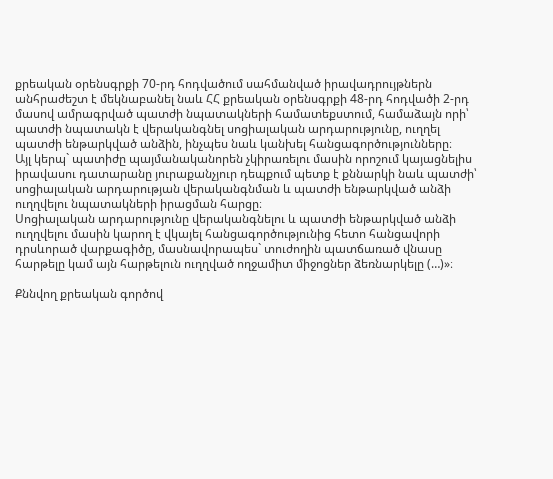քրեական օրենսգրքի 70-րդ հոդվածում սահմանված իրավադրույթներն անհրաժեշտ է մեկնաբանել նաև ՀՀ քրեական օրենսգրքի 48-րդ հոդվածի 2-րդ մասով ամրագրված պատժի նպատակների համատեքստում, համաձայն որի՝ պատժի նպատակն է վերականգնել սոցիալական արդարությունը, ուղղել պատժի ենթարկված անձին, ինչպես նաև կանխել հանցագործությունները։
Այլ կերպ` պատիժը պայմանականորեն չկիրառելու մասին որոշում կայացնելիս իրավասու դատարանը յուրաքանչյուր դեպքում պետք է քննարկի նաև պատժի՝ սոցիալական արդարության վերականգնման և պատժի ենթարկված անձի ուղղվելու նպատակների իրացման հարցը։
Սոցիալական արդարությունը վերականգնելու և պատժի ենթարկված անձի ուղղվելու մասին կարող է վկայել հանցագործությունից հետո հանցավորի դրսևորած վարքագիծը, մասնավորապես` տուժողին պատճառած վնասը հարթելը կամ այն հարթելուն ուղղված ողջամիտ միջոցներ ձեռնարկելը (…)»։

Քննվող քրեական գործով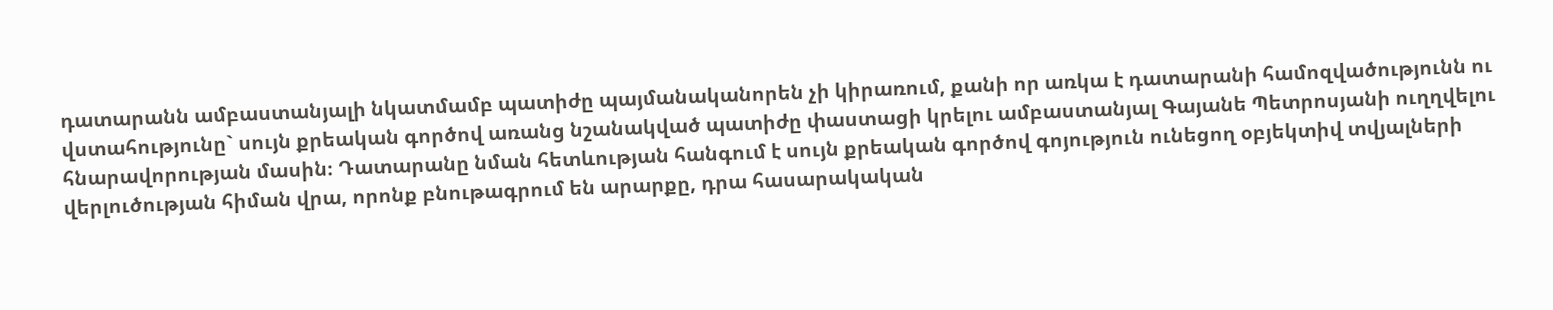դատարանն ամբաստանյալի նկատմամբ պատիժը պայմանականորեն չի կիրառում, քանի որ առկա է դատարանի համոզվածությունն ու վստահությունը` սույն քրեական գործով առանց նշանակված պատիժը փաստացի կրելու ամբաստանյալ Գայանե Պետրոսյանի ուղղվելու հնարավորության մասին։ Դատարանը նման հետևության հանգում է սույն քրեական գործով գոյություն ունեցող օբյեկտիվ տվյալների վերլուծության հիման վրա, որոնք բնութագրում են արարքը, դրա հասարակական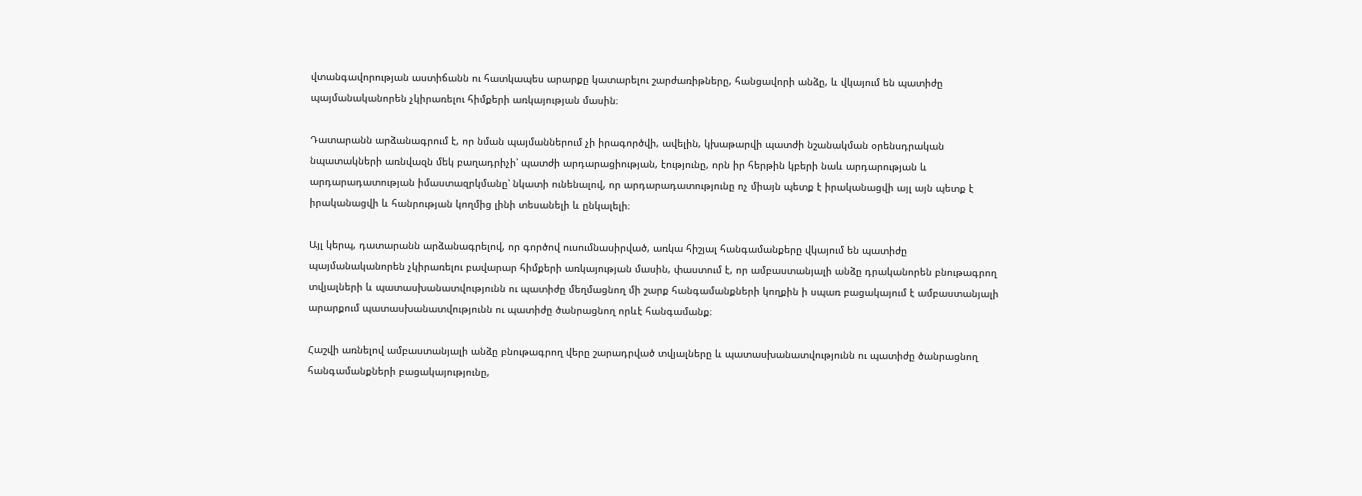վտանգավորության աստիճանն ու հատկապես արարքը կատարելու շարժառիթները, հանցավորի անձը, և վկայում են պատիժը պայմանականորեն չկիրառելու հիմքերի առկայության մասին։

Դատարանն արձանագրում է, որ նման պայմաններում չի իրագործվի, ավելին, կխաթարվի պատժի նշանակման օրենսդրական նպատակների առնվազն մեկ բաղադրիչի՝ պատժի արդարացիության, էությունը, որն իր հերթին կբերի նաև արդարության և արդարադատության իմաստազրկմանը՝ նկատի ունենալով, որ արդարադատությունը ոչ միայն պետք է իրականացվի այլ այն պետք է իրականացվի և հանրության կողմից լինի տեսանելի և ընկալելի։

Այլ կերպ, դատարանն արձանագրելով, որ գործով ուսումնասիրված, առկա հիշյալ հանգամանքերը վկայում են պատիժը պայմանականորեն չկիրառելու բավարար հիմքերի առկայության մասին, փաստում է, որ ամբաստանյալի անձը դրականորեն բնութագրող տվյալների և պատասխանատվությունն ու պատիժը մեղմացնող մի շարք հանգամանքների կողքին ի սպառ բացակայում է ամբաստանյալի արարքում պատասխանատվությունն ու պատիժը ծանրացնող որևէ հանգամանք։

Հաշվի առնելով ամբաստանյալի անձը բնութագրող վերը շարադրված տվյալները և պատասխանատվությունն ու պատիժը ծանրացնող հանգամանքների բացակայությունը,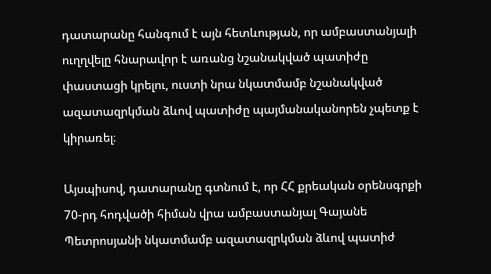դատարանը հանգում է այն հետևության, որ ամբաստանյալի ուղղվելը հնարավոր է առանց նշանակված պատիժը փաստացի կրելու, ուստի նրա նկատմամբ նշանակված ազատազրկման ձևով պատիժը պայմանականորեն չպետք է կիրառել։

Այսպիսով, դատարանը գտնում է, որ ՀՀ քրեական օրենսգրքի 70-րդ հոդվածի հիման վրա ամբաստանյալ Գայանե Պետրոսյանի նկատմամբ ազատազրկման ձևով պատիժ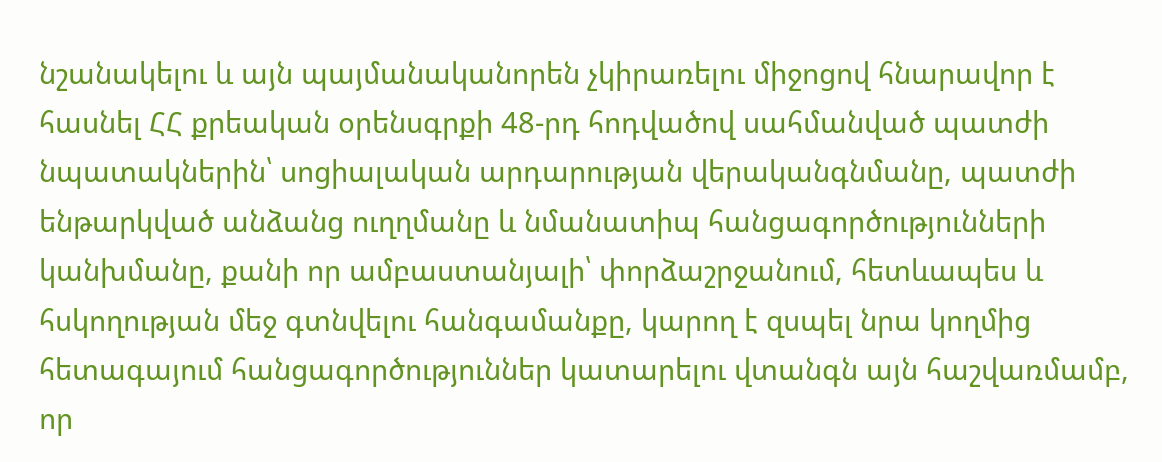նշանակելու և այն պայմանականորեն չկիրառելու միջոցով հնարավոր է հասնել ՀՀ քրեական օրենսգրքի 48-րդ հոդվածով սահմանված պատժի նպատակներին՝ սոցիալական արդարության վերականգնմանը, պատժի ենթարկված անձանց ուղղմանը և նմանատիպ հանցագործությունների կանխմանը, քանի որ ամբաստանյալի՝ փորձաշրջանում, հետևապես և հսկողության մեջ գտնվելու հանգամանքը, կարող է զսպել նրա կողմից հետագայում հանցագործություններ կատարելու վտանգն այն հաշվառմամբ, որ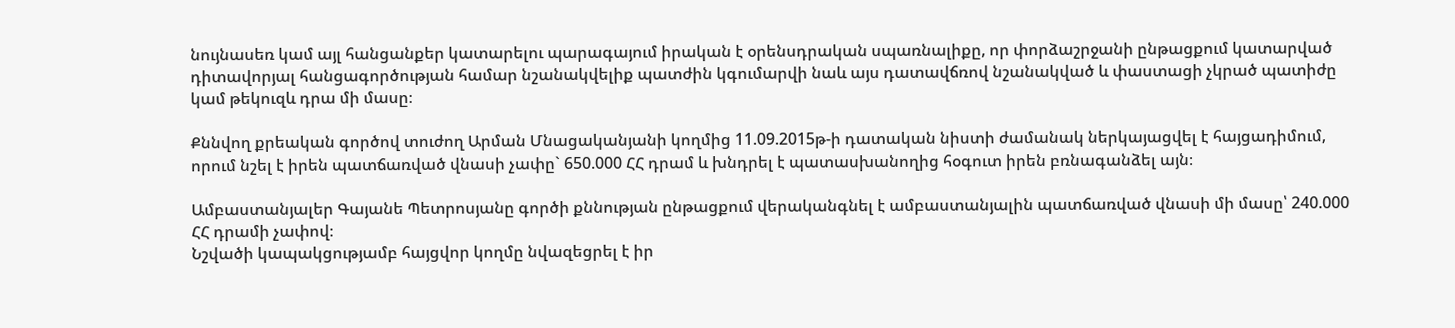նույնասեռ կամ այլ հանցանքեր կատարելու պարագայում իրական է օրենսդրական սպառնալիքը, որ փորձաշրջանի ընթացքում կատարված դիտավորյալ հանցագործության համար նշանակվելիք պատժին կգումարվի նաև այս դատավճռով նշանակված և փաստացի չկրած պատիժը կամ թեկուզև դրա մի մասը։

Քննվող քրեական գործով տուժող Արման Մնացականյանի կողմից 11.09.2015թ-ի դատական նիստի ժամանակ ներկայացվել է հայցադիմում, որում նշել է իրեն պատճառված վնասի չափը` 650.000 ՀՀ դրամ և խնդրել է պատասխանողից հօգուտ իրեն բռնագանձել այն։

Ամբաստանյալեր Գայանե Պետրոսյանը գործի քննության ընթացքում վերականգնել է ամբաստանյալին պատճառված վնասի մի մասը՝ 240.000 ՀՀ դրամի չափով։
Նշվածի կապակցությամբ հայցվոր կողմը նվազեցրել է իր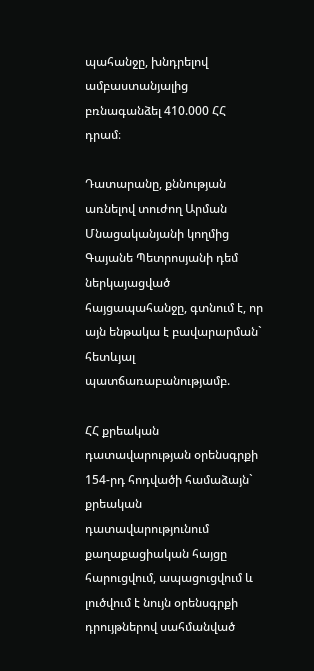պահանջը, խնդրելով ամբաստանյալից բռնագանձել 410.000 ՀՀ դրամ։

Դատարանը, քննության առնելով տուժող Արման Մնացականյանի կողմից Գայանե Պետրոսյանի դեմ ներկայացված հայցապահանջը, գտնում է, որ այն ենթակա է բավարարման` հետևյալ պատճառաբանությամբ.

ՀՀ քրեական դատավարության օրենսգրքի 154-րդ հոդվածի համաձայն` քրեական դատավարությունում քաղաքացիական հայցը հարուցվում, ապացուցվում և լուծվում է նույն օրենսգրքի դրույթներով սահմանված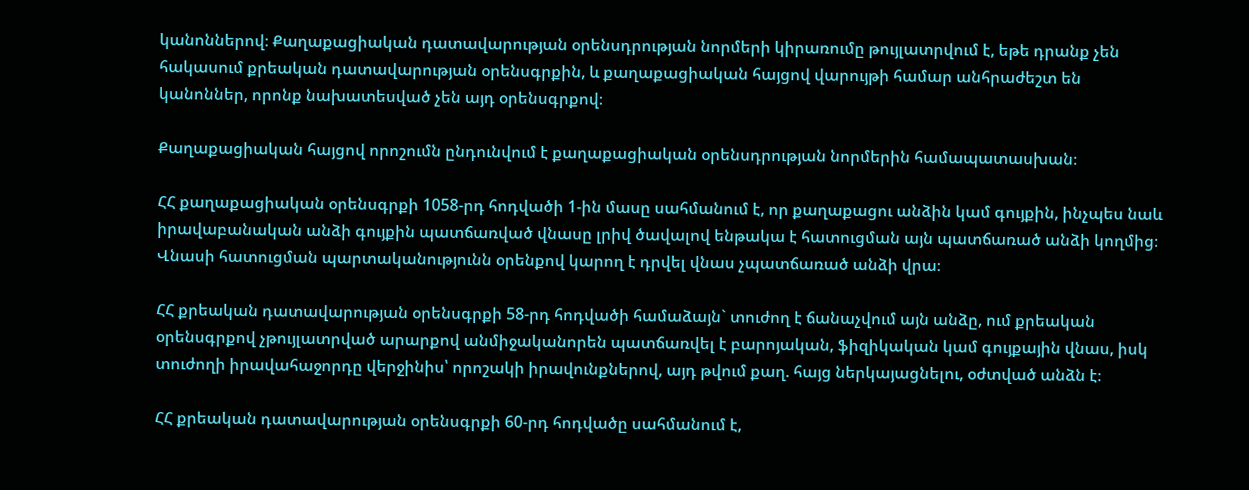կանոններով։ Քաղաքացիական դատավարության օրենսդրության նորմերի կիրառումը թույլատրվում է, եթե դրանք չեն հակասում քրեական դատավարության օրենսգրքին, և քաղաքացիական հայցով վարույթի համար անհրաժեշտ են կանոններ, որոնք նախատեսված չեն այդ օրենսգրքով։

Քաղաքացիական հայցով որոշումն ընդունվում է քաղաքացիական օրենսդրության նորմերին համապատասխան։

ՀՀ քաղաքացիական օրենսգրքի 1058-րդ հոդվածի 1-ին մասը սահմանում է, որ քաղաքացու անձին կամ գույքին, ինչպես նաև իրավաբանական անձի գույքին պատճառված վնասը լրիվ ծավալով ենթակա է հատուցման այն պատճառած անձի կողմից։ Վնասի հատուցման պարտականությունն օրենքով կարող է դրվել վնաս չպատճառած անձի վրա։

ՀՀ քրեական դատավարության օրենսգրքի 58-րդ հոդվածի համաձայն` տուժող է ճանաչվում այն անձը, ում քրեական օրենսգրքով չթույլատրված արարքով անմիջականորեն պատճառվել է բարոյական, ֆիզիկական կամ գույքային վնաս, իսկ տուժողի իրավահաջորդը վերջինիս՝ որոշակի իրավունքներով, այդ թվում քաղ. հայց ներկայացնելու, օժտված անձն է։

ՀՀ քրեական դատավարության օրենսգրքի 60-րդ հոդվածը սահմանում է,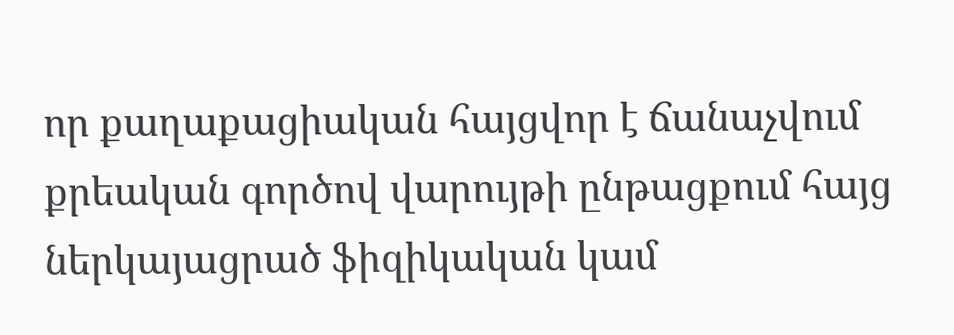որ քաղաքացիական հայցվոր է ճանաչվում քրեական գործով վարույթի ընթացքում հայց ներկայացրած ֆիզիկական կամ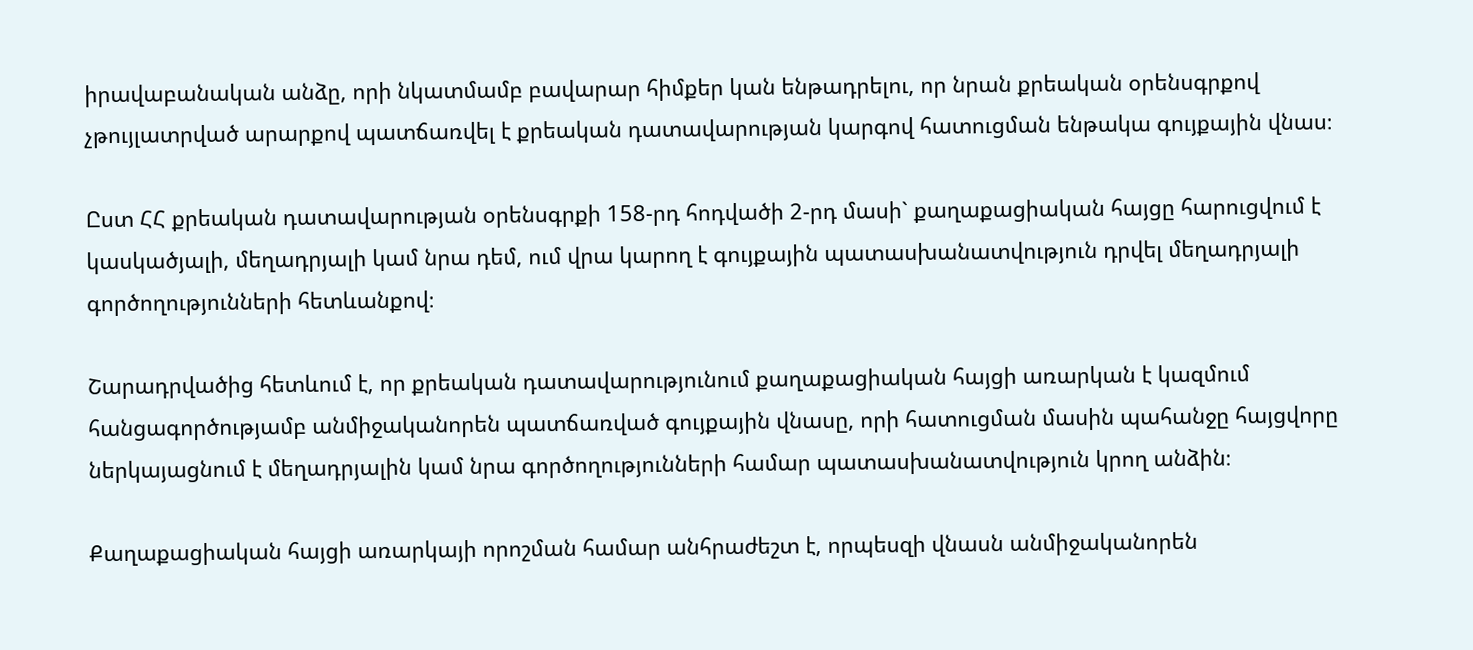իրավաբանական անձը, որի նկատմամբ բավարար հիմքեր կան ենթադրելու, որ նրան քրեական օրենսգրքով չթույլատրված արարքով պատճառվել է քրեական դատավարության կարգով հատուցման ենթակա գույքային վնաս։

Ըստ ՀՀ քրեական դատավարության օրենսգրքի 158-րդ հոդվածի 2-րդ մասի` քաղաքացիական հայցը հարուցվում է կասկածյալի, մեղադրյալի կամ նրա դեմ, ում վրա կարող է գույքային պատասխանատվություն դրվել մեղադրյալի գործողությունների հետևանքով։

Շարադրվածից հետևում է, որ քրեական դատավարությունում քաղաքացիական հայցի առարկան է կազմում հանցագործությամբ անմիջականորեն պատճառված գույքային վնասը, որի հատուցման մասին պահանջը հայցվորը ներկայացնում է մեղադրյալին կամ նրա գործողությունների համար պատասխանատվություն կրող անձին։

Քաղաքացիական հայցի առարկայի որոշման համար անհրաժեշտ է, որպեսզի վնասն անմիջականորեն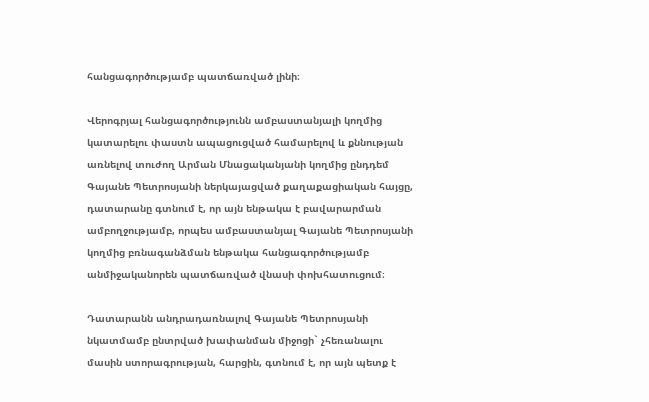հանցագործությամբ պատճառված լինի։

Վերոգրյալ հանցագործությունն ամբաստանյալի կողմից կատարելու փաստն ապացուցված համարելով և քննության առնելով տուժող Արման Մնացականյանի կողմից ընդդեմ Գայանե Պետրոսյանի ներկայացված քաղաքացիական հայցը, դատարանը գտնում է, որ այն ենթակա է բավարարման ամբողջությամբ, որպես ամբաստանյալ Գայանե Պետրոսյանի կողմից բռնագանձման ենթակա հանցագործությամբ անմիջականորեն պատճառված վնասի փոխհատուցում։

Դատարանն անդրադառնալով Գայանե Պետրոսյանի նկատմամբ ընտրված խափանման միջոցի` չհեռանալու մասին ստորագրության, հարցին, գտնում է, որ այն պետք է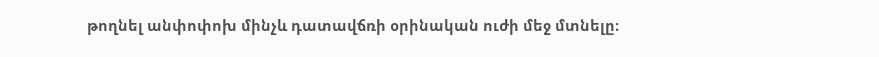թողնել անփոփոխ մինչև դատավճռի օրինական ուժի մեջ մտնելը։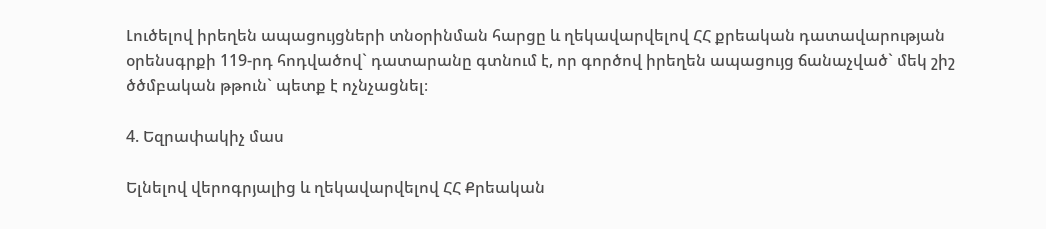Լուծելով իրեղեն ապացույցների տնօրինման հարցը և ղեկավարվելով ՀՀ քրեական դատավարության օրենսգրքի 119-րդ հոդվածով` դատարանը գտնում է, որ գործով իրեղեն ապացույց ճանաչված` մեկ շիշ ծծմբական թթուն` պետք է ոչնչացնել։

4. Եզրափակիչ մաս

Ելնելով վերոգրյալից և ղեկավարվելով ՀՀ Քրեական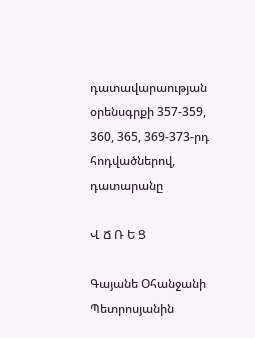դատավարաության օրենսգրքի 357-359, 360, 365, 369-373-րդ հոդվածներով, դատարանը

Վ Ճ Ռ Ե Ց

Գայանե Օհանջանի Պետրոսյանին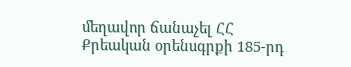մեղավոր ճանաչել ՀՀ Քրեական օրենսգրքի 185-րդ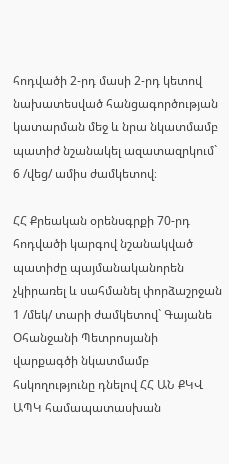հոդվածի 2-րդ մասի 2-րդ կետով նախատեսված հանցագործության կատարման մեջ և նրա նկատմամբ պատիժ նշանակել ազատազրկում` 6 /վեց/ ամիս ժամկետով։

ՀՀ Քրեական օրենսգրքի 70-րդ հոդվածի կարգով նշանակված պատիժը պայմանականորեն չկիրառել և սահմանել փորձաշրջան 1 /մեկ/ տարի ժամկետով` Գայանե Օհանջանի Պետրոսյանի վարքագծի նկատմամբ հսկողությունը դնելով ՀՀ ԱՆ ՔԿՎ ԱՊԿ համապատասխան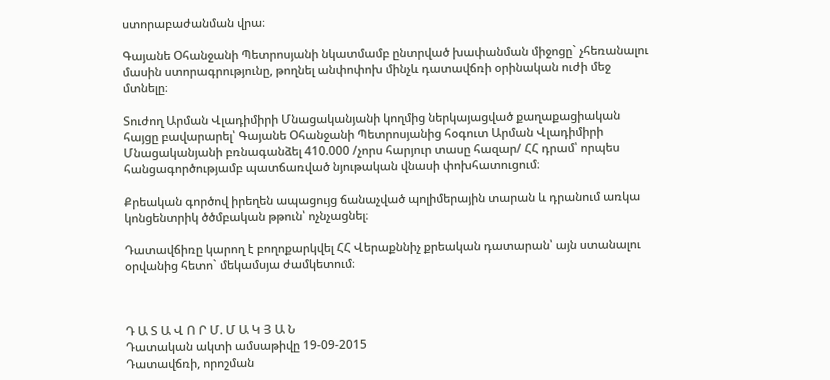ստորաբաժանման վրա։

Գայանե Օհանջանի Պետրոսյանի նկատմամբ ընտրված խափանման միջոցը` չհեռանալու մասին ստորագրությունը, թողնել անփոփոխ մինչև դատավճռի օրինական ուժի մեջ մտնելը։

Տուժող Արման Վլադիմիրի Մնացականյանի կողմից ներկայացված քաղաքացիական հայցը բավարարել՝ Գայանե Օհանջանի Պետրոսյանից հօգուտ Արման Վլադիմիրի Մնացականյանի բռնագանձել 410.000 /չորս հարյուր տասը հազար/ ՀՀ դրամ՝ որպես հանցագործությամբ պատճառված նյութական վնասի փոխհատուցում։

Քրեական գործով իրեղեն ապացույց ճանաչված պոլիմերային տարան և դրանում առկա կոնցենտրիկ ծծմբական թթուն՝ ոչնչացնել։

Դատավճիռը կարող է բողոքարկվել ՀՀ Վերաքննիչ քրեական դատարան՝ այն ստանալու օրվանից հետո` մեկամսյա ժամկետում։



Դ Ա Տ Ա Վ Ո Ր Մ. Մ Ա Կ Յ Ա Ն
Դատական ակտի ամսաթիվը 19-09-2015
Դատավճռի, որոշման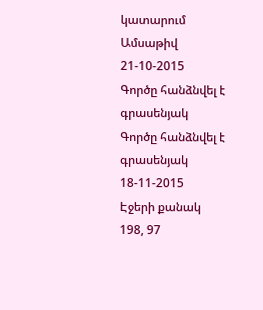կատարում
Ամսաթիվ 21-10-2015
Գործը հանձնվել է գրասենյակ
Գործը հանձնվել է գրասենյակ 18-11-2015
Էջերի քանակ 198, 97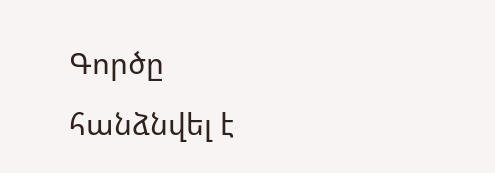Գործը հանձնվել է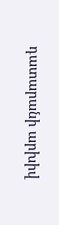դատարանի արխիվ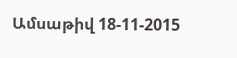Ամսաթիվ 18-11-2015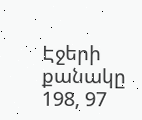Էջերի քանակը 198, 97